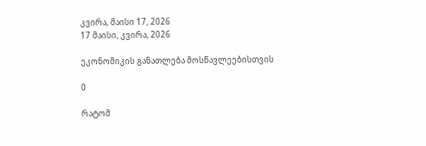კვირა, მაისი 17, 2026
17 მაისი, კვირა, 2026

ეკონომიკის განათლება მოსწავლეებისთვის

0

რატომ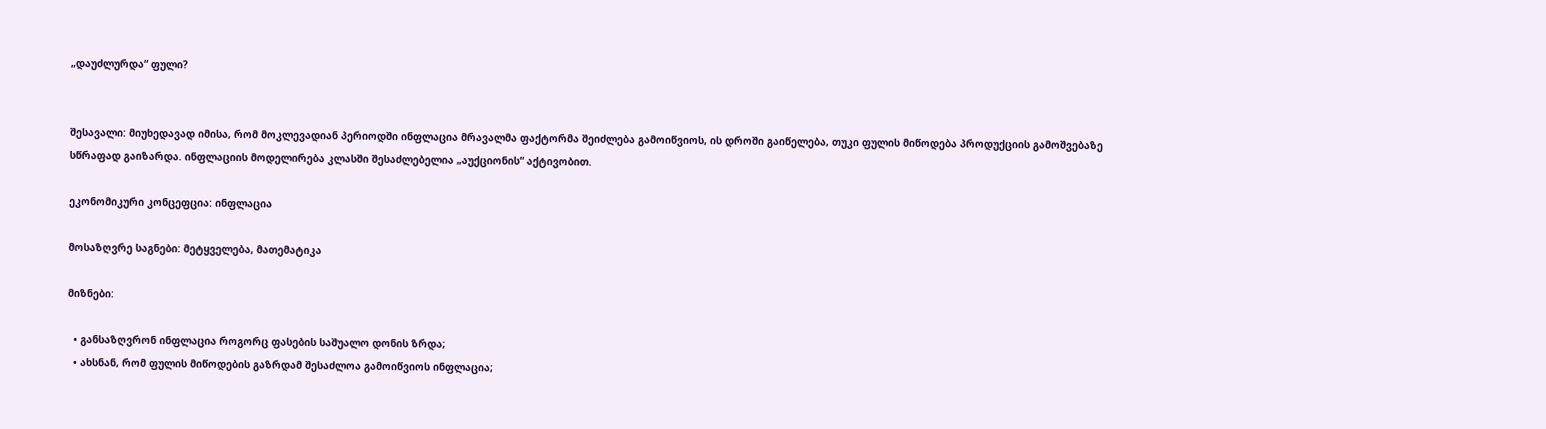„დაუძლურდა“ ფული?


შესავალი: მიუხედავად იმისა, რომ მოკლევადიან პერიოდში ინფლაცია მრავალმა ფაქტორმა შეიძლება გამოიწვიოს, ის დროში გაიწელება, თუკი ფულის მიწოდება პროდუქციის გამოშვებაზე სწრაფად გაიზარდა. ინფლაციის მოდელირება კლასში შესაძლებელია „აუქციონის“ აქტივობით.

ეკონომიკური კონცეფცია: ინფლაცია

მოსაზღვრე საგნები: მეტყველება, მათემატიკა

მიზნები:

  • განსაზღვრონ ინფლაცია როგორც ფასების საშუალო დონის ზრდა;
  • ახსნან, რომ ფულის მიწოდების გაზრდამ შესაძლოა გამოიწვიოს ინფლაცია;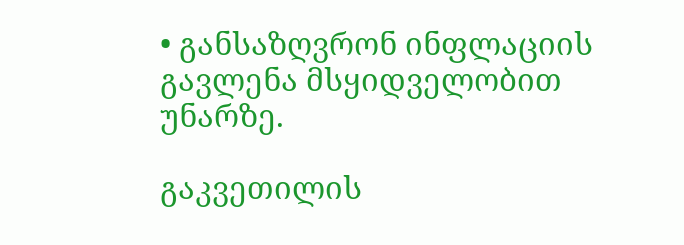• განსაზღვრონ ინფლაციის გავლენა მსყიდველობით უნარზე.

გაკვეთილის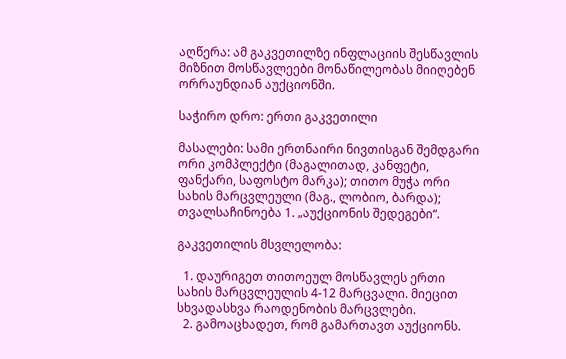აღწერა: ამ გაკვეთილზე ინფლაციის შესწავლის მიზნით მოსწავლეები მონაწილეობას მიიღებენ ორრაუნდიან აუქციონში.

საჭირო დრო: ერთი გაკვეთილი

მასალები: სამი ერთნაირი ნივთისგან შემდგარი ორი კომპლექტი (მაგალითად, კანფეტი, ფანქარი, საფოსტო მარკა); თითო მუჭა ორი სახის მარცვლეული (მაგ., ლობიო, ბარდა); თვალსაჩინოება 1. „აუქციონის შედეგები“.

გაკვეთილის მსვლელობა:

  1. დაურიგეთ თითოეულ მოსწავლეს ერთი სახის მარცვლეულის 4-12 მარცვალი. მიეცით სხვადასხვა რაოდენობის მარცვლები.
  2. გამოაცხადეთ, რომ გამართავთ აუქციონს.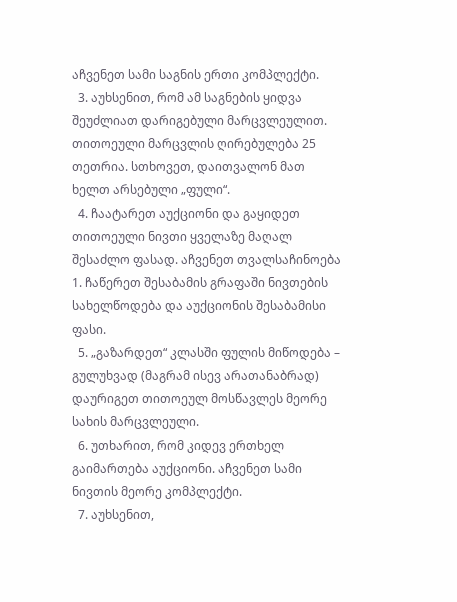აჩვენეთ სამი საგნის ერთი კომპლექტი.
  3. აუხსენით, რომ ამ საგნების ყიდვა შეუძლიათ დარიგებული მარცვლეულით. თითოეული მარცვლის ღირებულება 25 თეთრია. სთხოვეთ, დაითვალონ მათ ხელთ არსებული „ფული“.
  4. ჩაატარეთ აუქციონი და გაყიდეთ თითოეული ნივთი ყველაზე მაღალ შესაძლო ფასად. აჩვენეთ თვალსაჩინოება 1. ჩაწერეთ შესაბამის გრაფაში ნივთების სახელწოდება და აუქციონის შესაბამისი ფასი.
  5. „გაზარდეთ“ კლასში ფულის მიწოდება – გულუხვად (მაგრამ ისევ არათანაბრად) დაურიგეთ თითოეულ მოსწავლეს მეორე სახის მარცვლეული.
  6. უთხარით, რომ კიდევ ერთხელ გაიმართება აუქციონი. აჩვენეთ სამი ნივთის მეორე კომპლექტი.
  7. აუხსენით,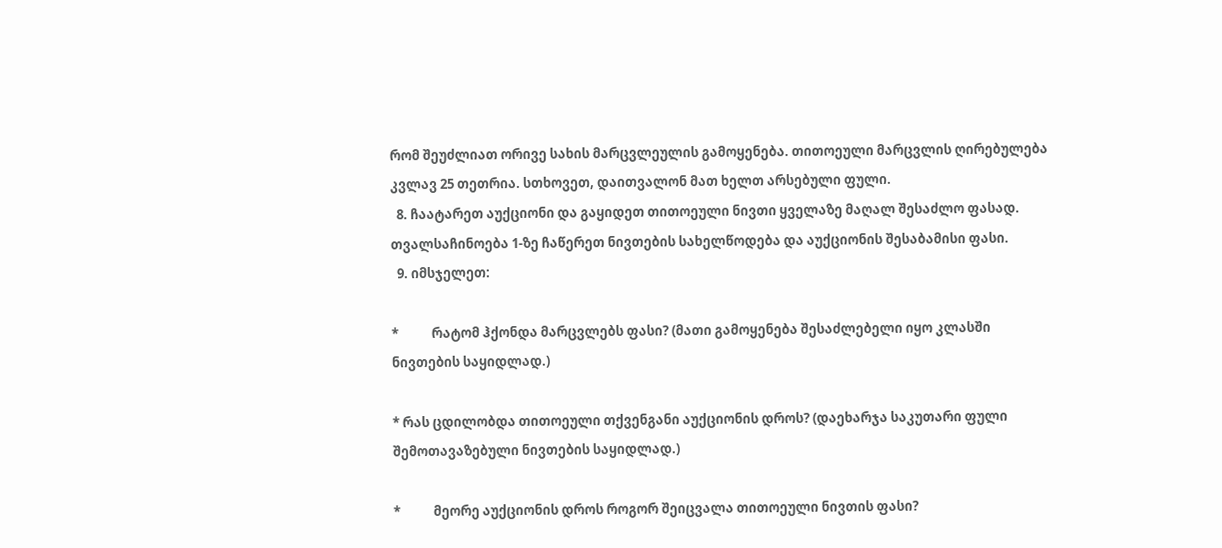რომ შეუძლიათ ორივე სახის მარცვლეულის გამოყენება. თითოეული მარცვლის ღირებულება კვლავ 25 თეთრია. სთხოვეთ, დაითვალონ მათ ხელთ არსებული ფული.
  8. ჩაატარეთ აუქციონი და გაყიდეთ თითოეული ნივთი ყველაზე მაღალ შესაძლო ფასად. თვალსაჩინოება 1-ზე ჩაწერეთ ნივთების სახელწოდება და აუქციონის შესაბამისი ფასი.
  9. იმსჯელეთ:

*           რატომ ჰქონდა მარცვლებს ფასი? (მათი გამოყენება შესაძლებელი იყო კლასში ნივთების საყიდლად.)

* რას ცდილობდა თითოეული თქვენგანი აუქციონის დროს? (დაეხარჯა საკუთარი ფული შემოთავაზებული ნივთების საყიდლად.)

*           მეორე აუქციონის დროს როგორ შეიცვალა თითოეული ნივთის ფასი?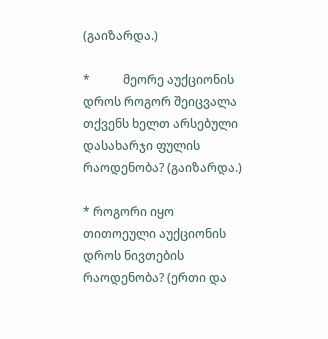(გაიზარდა.)

*           მეორე აუქციონის დროს როგორ შეიცვალა თქვენს ხელთ არსებული დასახარჯი ფულის რაოდენობა? (გაიზარდა.)

* როგორი იყო თითოეული აუქციონის დროს ნივთების რაოდენობა? (ერთი და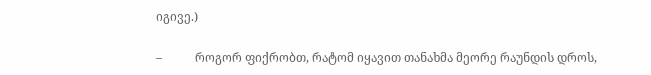იგივე.)

–           როგორ ფიქრობთ, რატომ იყავით თანახმა მეორე რაუნდის დროს,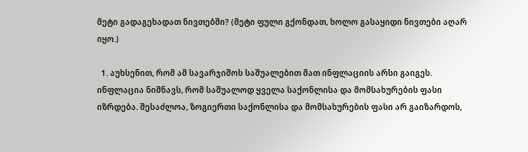მეტი გადაგეხადათ ნივთებში? (მეტი ფული გქონდათ, ხოლო გასაყიდი ნივთები აღარ იყო.)

  1. აუხსენით, რომ ამ სავარჯიშოს საშუალებით მათ ინფლაციის არსი გაიგეს. ინფლაცია ნიშნავს, რომ საშუალოდ ყველა საქონლისა და მომსახურების ფასი იზრდება. შესაძლოა, ზოგიერთი საქონლისა და მომსახურების ფასი არ გაიზარდოს,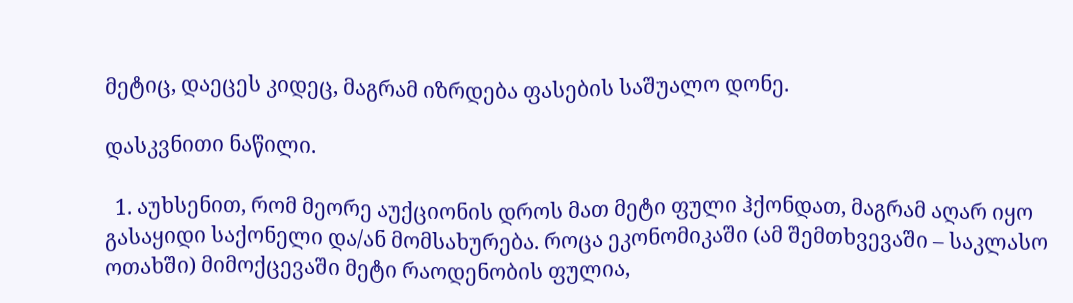მეტიც, დაეცეს კიდეც, მაგრამ იზრდება ფასების საშუალო დონე.

დასკვნითი ნაწილი.

  1. აუხსენით, რომ მეორე აუქციონის დროს მათ მეტი ფული ჰქონდათ, მაგრამ აღარ იყო გასაყიდი საქონელი და/ან მომსახურება. როცა ეკონომიკაში (ამ შემთხვევაში – საკლასო ოთახში) მიმოქცევაში მეტი რაოდენობის ფულია,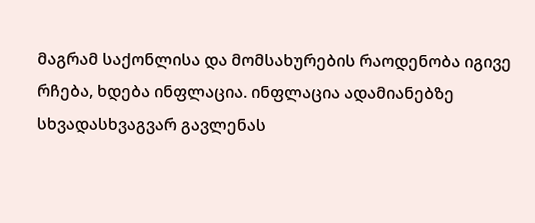მაგრამ საქონლისა და მომსახურების რაოდენობა იგივე რჩება, ხდება ინფლაცია. ინფლაცია ადამიანებზე სხვადასხვაგვარ გავლენას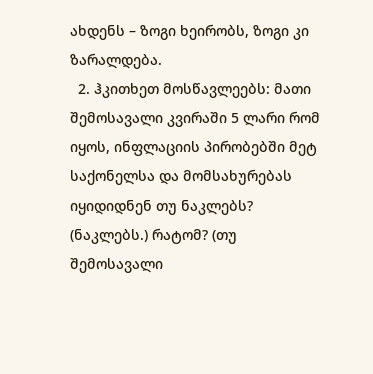ახდენს – ზოგი ხეირობს, ზოგი კი ზარალდება.
  2. ჰკითხეთ მოსწავლეებს: მათი შემოსავალი კვირაში 5 ლარი რომ იყოს, ინფლაციის პირობებში მეტ საქონელსა და მომსახურებას იყიდიდნენ თუ ნაკლებს? (ნაკლებს.) რატომ? (თუ შემოსავალი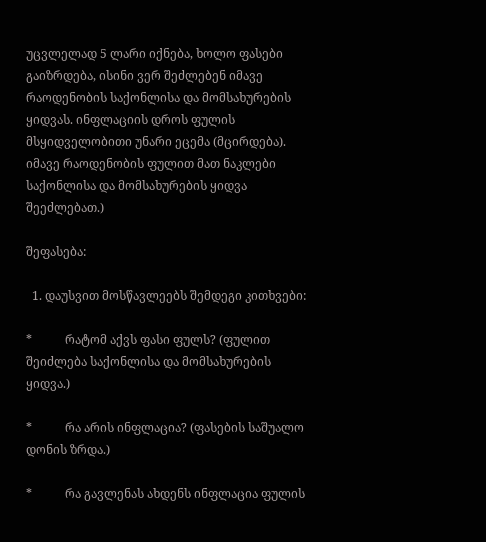უცვლელად 5 ლარი იქნება, ხოლო ფასები გაიზრდება, ისინი ვერ შეძლებენ იმავე რაოდენობის საქონლისა და მომსახურების ყიდვას. ინფლაციის დროს ფულის მსყიდველობითი უნარი ეცემა (მცირდება). იმავე რაოდენობის ფულით მათ ნაკლები საქონლისა და მომსახურების ყიდვა შეეძლებათ.)

შეფასება:

  1. დაუსვით მოსწავლეებს შემდეგი კითხვები:

*           რატომ აქვს ფასი ფულს? (ფულით შეიძლება საქონლისა და მომსახურების ყიდვა.)

*           რა არის ინფლაცია? (ფასების საშუალო დონის ზრდა.)

*           რა გავლენას ახდენს ინფლაცია ფულის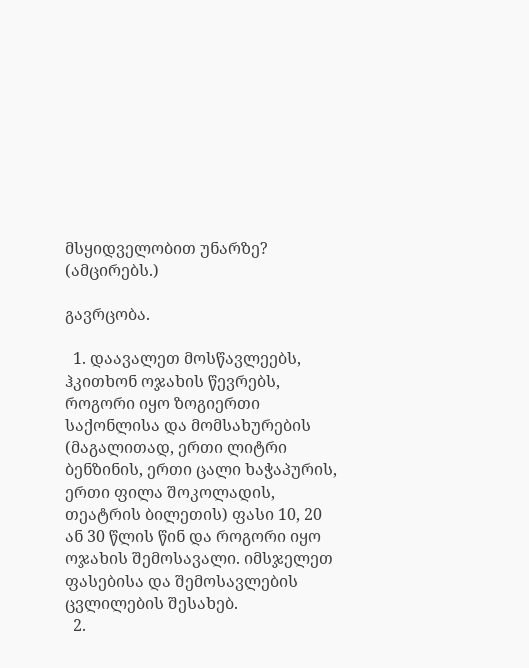მსყიდველობით უნარზე? (ამცირებს.)

გავრცობა.

  1. დაავალეთ მოსწავლეებს, ჰკითხონ ოჯახის წევრებს, როგორი იყო ზოგიერთი საქონლისა და მომსახურების (მაგალითად, ერთი ლიტრი ბენზინის, ერთი ცალი ხაჭაპურის, ერთი ფილა შოკოლადის, თეატრის ბილეთის) ფასი 10, 20 ან 30 წლის წინ და როგორი იყო ოჯახის შემოსავალი. იმსჯელეთ ფასებისა და შემოსავლების ცვლილების შესახებ.
  2.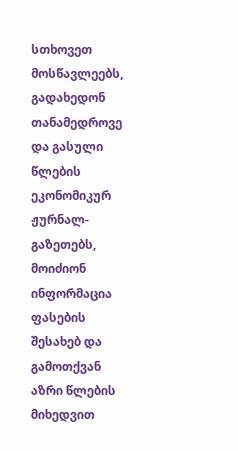სთხოვეთ მოსწავლეებს, გადახედონ თანამედროვე და გასული წლების ეკონომიკურ ჟურნალ-გაზეთებს, მოიძიონ ინფორმაცია ფასების შესახებ და გამოთქვან აზრი წლების მიხედვით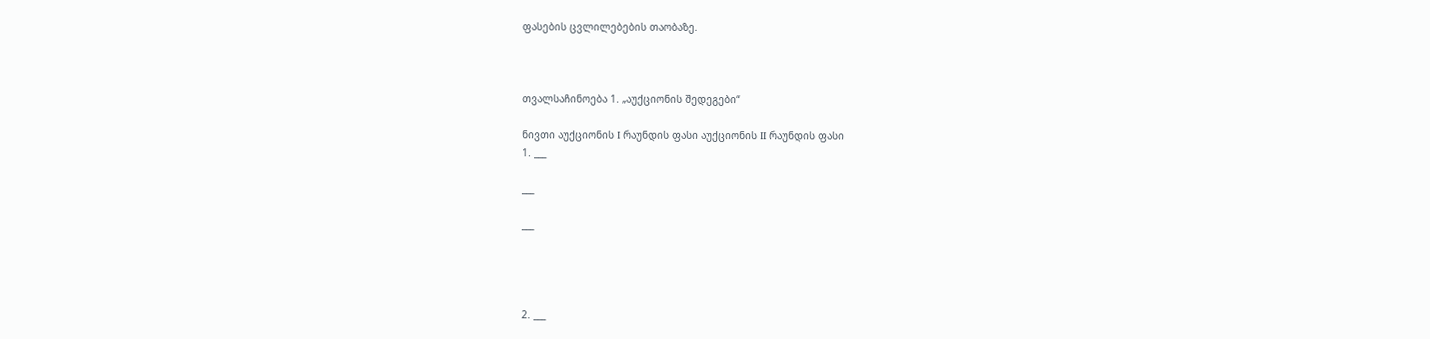ფასების ცვლილებების თაობაზე.



თვალსაჩინოება 1. „აუქციონის შედეგები“

ნივთი აუქციონის I რაუნდის ფასი აუქციონის II რაუნდის ფასი
1. ___

___

___




2. ___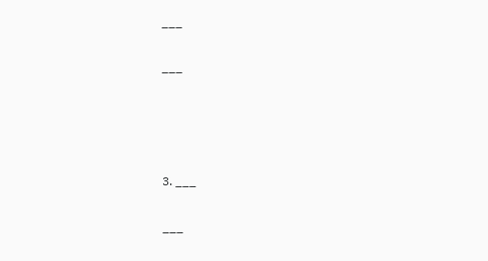___

___




3. ___

___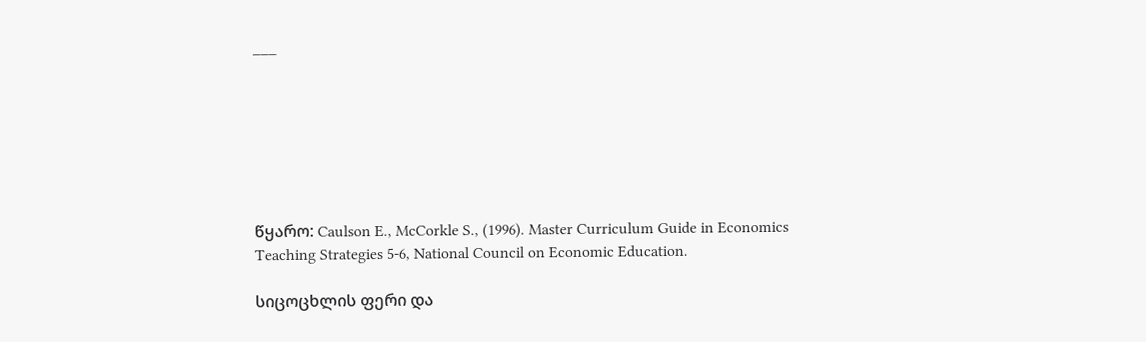___







წყარო: Caulson E., McCorkle S., (1996). Master Curriculum Guide in Economics Teaching Strategies 5-6, National Council on Economic Education.

სიცოცხლის ფერი და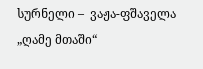სურნელი –  ვაჟა-ფშაველა „ღამე მთაში“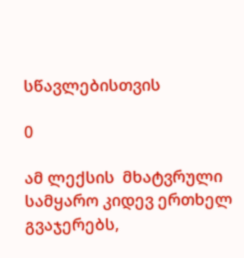სწავლებისთვის

0

ამ ლექსის  მხატვრული სამყარო კიდევ ერთხელ გვაჯერებს,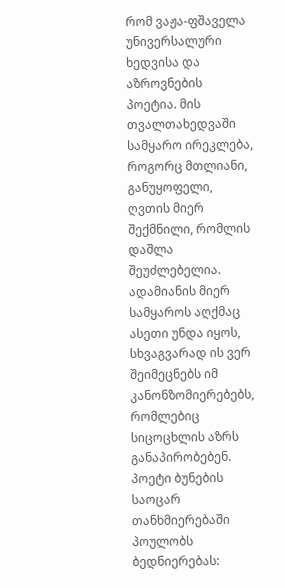რომ ვაჟა-ფშაველა უნივერსალური ხედვისა და აზროვნების პოეტია. მის თვალთახედვაში სამყარო ირეკლება, როგორც მთლიანი, განუყოფელი, ღვთის მიერ შექმნილი, რომლის დაშლა შეუძლებელია. ადამიანის მიერ სამყაროს აღქმაც ასეთი უნდა იყოს, სხვაგვარად ის ვერ შეიმეცნებს იმ კანონზომიერებებს, რომლებიც სიცოცხლის აზრს განაპირობებენ. პოეტი ბუნების საოცარ თანხმიერებაში პოულობს ბედნიერებას: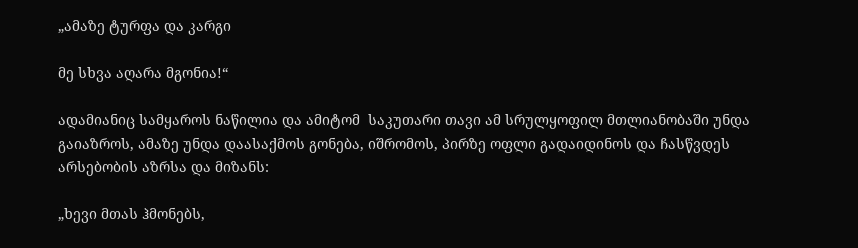„ამაზე ტურფა და კარგი

მე სხვა აღარა მგონია!“

ადამიანიც სამყაროს ნაწილია და ამიტომ  საკუთარი თავი ამ სრულყოფილ მთლიანობაში უნდა გაიაზროს, ამაზე უნდა დაასაქმოს გონება, იშრომოს, პირზე ოფლი გადაიდინოს და ჩასწვდეს არსებობის აზრსა და მიზანს:

„ხევი მთას ჰმონებს,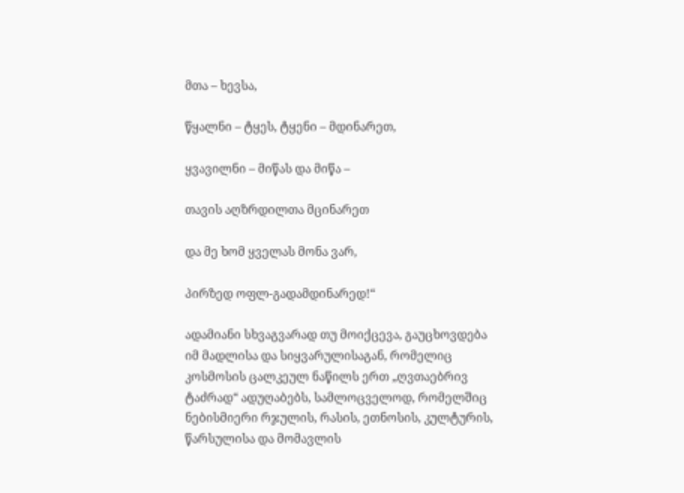მთა – ხევსა,

წყალნი – ტყეს, ტყენი – მდინარეთ,

ყვავილნი – მიწას და მიწა –

თავის აღზრდილთა მცინარეთ

და მე ხომ ყველას მონა ვარ,

პირზედ ოფლ-გადამდინარედ!“

ადამიანი სხვაგვარად თუ მოიქცევა, გაუცხოვდება იმ მადლისა და სიყვარულისაგან, რომელიც კოსმოსის ცალკეულ ნაწილს ერთ „ღვთაებრივ ტაძრად“ ადუღაბებს, სამლოცველოდ, რომელშიც ნებისმიერი რჯულის, რასის, ეთნოსის, კულტურის, წარსულისა და მომავლის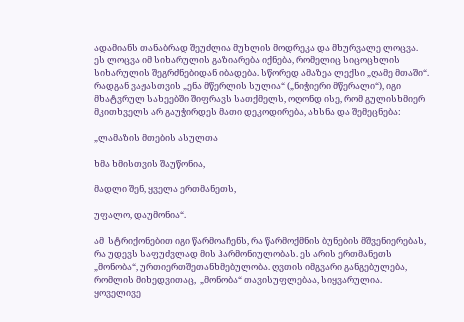ადამიანს თანაბრად შეუძლია მუხლის მოდრეკა და მხურვალე ლოცვა. ეს ლოცვა იმ სიხარულის გაზიარება იქნება, რომელიც სიცოცხლის სიხარულის შეგრძნებიდან იბადება. სწორედ ამაზეა ლექსი „ღამე მთაში“. რადგან ვაჟასთვის „ენა მწერლის სულია“ („ნიჭიერი მწერალი“), იგი მხატვრულ სახეებში შიფრავს სათქმელს, ოღონდ ისე, რომ გულისხმიერ მკითხველს არ გაუჭირდეს მათი დეკოდირება, ახსნა და შემეცნება:

„ლამაზის მთების ასულთა

ხმა ხმისთვის შაუწონია,

მადლი შენ, ყველა ერთმანეთს,

უფალო, დაუმონია“.

ამ  სტრიქონებით იგი წარმოაჩენს, რა წარმოქმნის ბუნების მშვენიერებას, რა უდევს საფუძვლად მის ჰარმონიულობას. ეს არის ერთმანეთს „მონობა“, ურთიერთშეთანხმებულობა. ღვთის იმგვარი განგებულება, რომლის მიხედვითაც,  „მონობა“ თავისუფლებაა, სიყვარულია. ყოველივე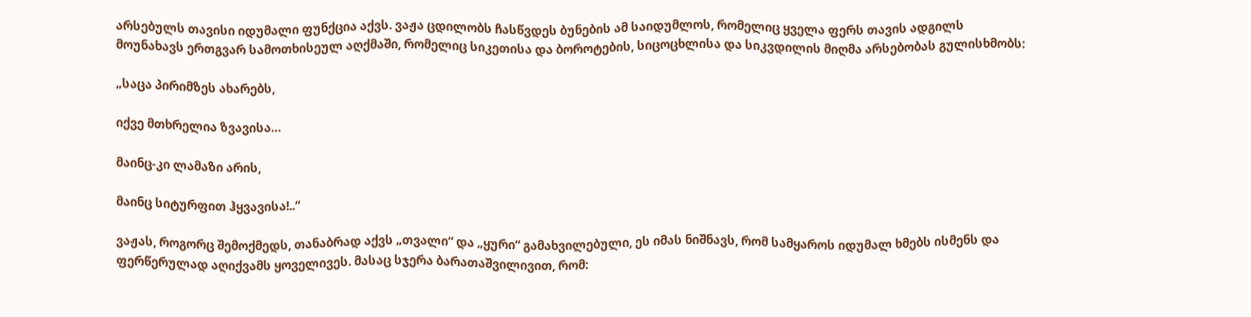არსებულს თავისი იდუმალი ფუნქცია აქვს. ვაჟა ცდილობს ჩასწვდეს ბუნების ამ საიდუმლოს, რომელიც ყველა ფერს თავის ადგილს მოუნახავს ერთგვარ სამოთხისეულ აღქმაში, რომელიც სიკეთისა და ბოროტების, სიცოცხლისა და სიკვდილის მიღმა არსებობას გულისხმობს:

„საცა პირიმზეს ახარებს,

იქვე მთხრელია ზვავისა…

მაინც-კი ლამაზი არის,

მაინც სიტურფით ჰყვავისა!..“

ვაჟას, როგორც შემოქმედს, თანაბრად აქვს „თვალი“ და „ყური“ გამახვილებული, ეს იმას ნიშნავს, რომ სამყაროს იდუმალ ხმებს ისმენს და ფერწერულად აღიქვამს ყოველივეს. მასაც სჯერა ბარათაშვილივით, რომ: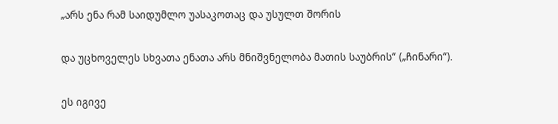„არს ენა რამ საიდუმლო უასაკოთაც და უსულთ შორის

და უცხოველეს სხვათა ენათა არს მნიშვნელობა მათის საუბრის“ („ჩინარი“).

ეს იგივე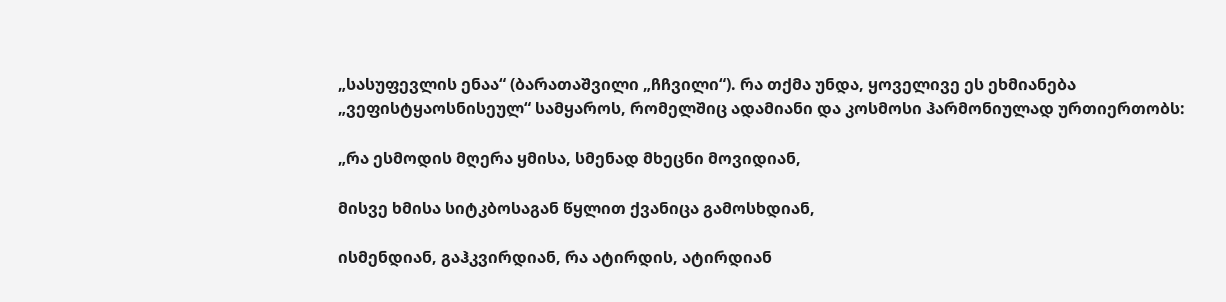„სასუფევლის ენაა“ (ბარათაშვილი „ჩჩვილი“). რა თქმა უნდა, ყოველივე ეს ეხმიანება „ვეფისტყაოსნისეულ“ სამყაროს, რომელშიც ადამიანი და კოსმოსი ჰარმონიულად ურთიერთობს:

„რა ესმოდის მღერა ყმისა, სმენად მხეცნი მოვიდიან,

მისვე ხმისა სიტკბოსაგან წყლით ქვანიცა გამოსხდიან,

ისმენდიან, გაჰკვირდიან, რა ატირდის, ატირდიან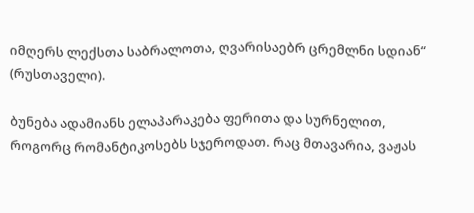იმღერს ლექსთა საბრალოთა, ღვარისაებრ ცრემლნი სდიან“ (რუსთაველი).

ბუნება ადამიანს ელაპარაკება ფერითა და სურნელით, როგორც რომანტიკოსებს სჯეროდათ. რაც მთავარია, ვაჟას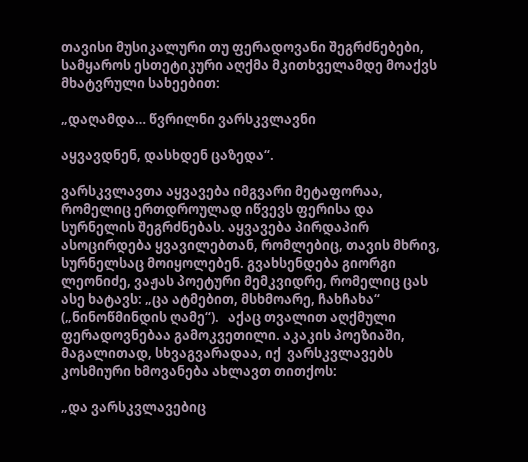თავისი მუსიკალური თუ ფერადოვანი შეგრძნებები, სამყაროს ესთეტიკური აღქმა მკითხველამდე მოაქვს მხატვრული სახეებით:

„დაღამდა… წვრილნი ვარსკვლავნი

აყვავდნენ, დასხდენ ცაზედა“.

ვარსკვლავთა აყვავება იმგვარი მეტაფორაა, რომელიც ერთდროულად იწვევს ფერისა და სურნელის შეგრძნებას. აყვავება პირდაპირ ასოცირდება ყვავილებთან, რომლებიც, თავის მხრივ, სურნელსაც მოიყოლებენ. გვახსენდება გიორგი ლეონიძე, ვაჟას პოეტური მემკვიდრე, რომელიც ცას ასე ხატავს: „ცა ატმებით, მსხმოარე, ჩახჩახა“ („ნინოწმინდის ღამე“).   აქაც თვალით აღქმული ფერადოვნებაა გამოკვეთილი. აკაკის პოეზიაში, მაგალითად, სხვაგვარადაა, იქ  ვარსკვლავებს კოსმიური ხმოვანება ახლავთ თითქოს:

„და ვარსკვლავებიც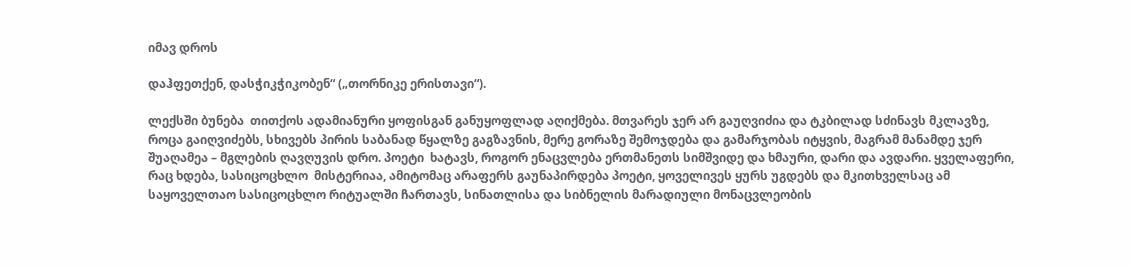იმავ დროს

დაჰფეთქენ, დასჭიკჭიკობენ“ („თორნიკე ერისთავი“).

ლექსში ბუნება  თითქოს ადამიანური ყოფისგან განუყოფლად აღიქმება. მთვარეს ჯერ არ გაუღვიძია და ტკბილად სძინავს მკლავზე, როცა გაიღვიძებს, სხივებს პირის საბანად წყალზე გაგზავნის, მერე გორაზე შემოჯდება და გამარჯობას იტყვის, მაგრამ მანამდე ჯერ შუაღამეა – მგლების ღავღუვის დრო. პოეტი  ხატავს, როგორ ენაცვლება ერთმანეთს სიმშვიდე და ხმაური, დარი და ავდარი. ყველაფერი, რაც ხდება, სასიცოცხლო  მისტერიაა, ამიტომაც არაფერს გაუნაპირდება პოეტი, ყოველივეს ყურს უგდებს და მკითხველსაც ამ საყოველთაო სასიცოცხლო რიტუალში ჩართავს, სინათლისა და სიბნელის მარადიული მონაცვლეობის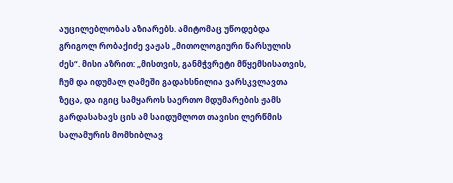აუცილებლობას აზიარებს. ამიტომაც უწოდებდა გრიგოლ რობაქიძე ვაჟას „მითოლოგიური წარსულის ძეს“. მისი აზრით: „მისთვის, განმჭვრეტი მწყემსისათვის, ჩუმ და იდუმალ ღამეში გადახსნილია ვარსკვლავთა ზეცა, და იგიც სამყაროს საერთო მდუმარების ჟამს გარდასახავს ცის ამ საიდუმლოთ თავისი ლერწმის სალამურის მომხიბლავ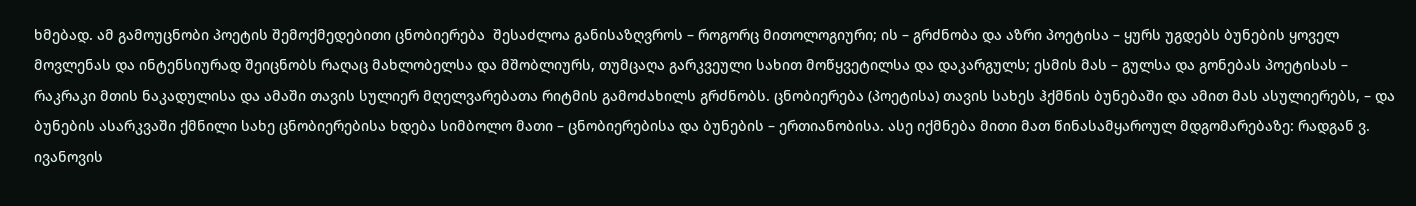ხმებად. ამ გამოუცნობი პოეტის შემოქმედებითი ცნობიერება  შესაძლოა განისაზღვროს – როგორც მითოლოგიური; ის – გრძნობა და აზრი პოეტისა – ყურს უგდებს ბუნების ყოველ მოვლენას და ინტენსიურად შეიცნობს რაღაც მახლობელსა და მშობლიურს, თუმცაღა გარკვეული სახით მოწყვეტილსა და დაკარგულს; ესმის მას – გულსა და გონებას პოეტისას – რაკრაკი მთის ნაკადულისა და ამაში თავის სულიერ მღელვარებათა რიტმის გამოძახილს გრძნობს. ცნობიერება (პოეტისა) თავის სახეს ჰქმნის ბუნებაში და ამით მას ასულიერებს, – და ბუნების ასარკვაში ქმნილი სახე ცნობიერებისა ხდება სიმბოლო მათი – ცნობიერებისა და ბუნების – ერთიანობისა. ასე იქმნება მითი მათ წინასამყაროულ მდგომარებაზე: რადგან ვ. ივანოვის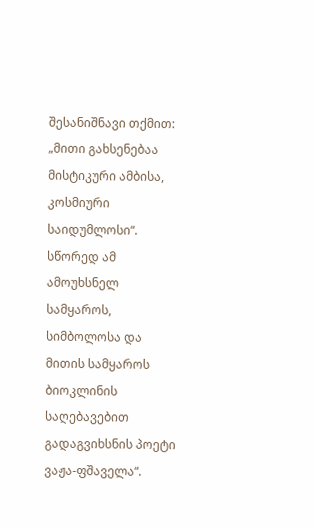შესანიშნავი თქმით: „მითი გახსენებაა მისტიკური ამბისა, კოსმიური საიდუმლოსი“. სწორედ ამ ამოუხსნელ სამყაროს, სიმბოლოსა და მითის სამყაროს ბიოკლინის საღებავებით გადაგვიხსნის პოეტი ვაჟა-ფშაველა“.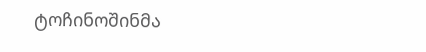ტოჩინოშინმა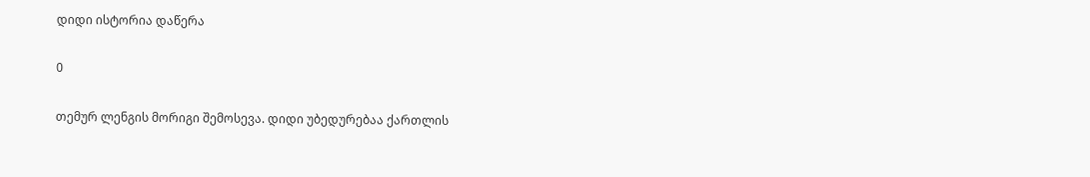დიდი ისტორია დაწერა

0

თემურ ლენგის მორიგი შემოსევა. დიდი უბედურებაა ქართლის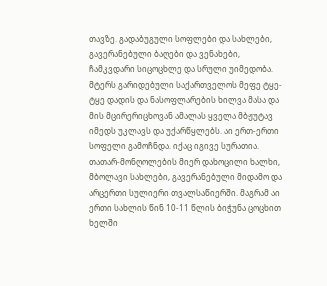თავზე. გადაბუგული სოფლები და სახლები, გავერანებული ბაღები და ვენახები, ჩამკვდარი სიცოცხლე და სრული უიმედობა. მტერს გარიდებული საქართველოს მეფე ტყე-ტყე დადის და ნასოფლარების ხილვა მასა და მის მცირერიცხოვან ამალას ყველა მბჟუტავ იმედს უკლავს და უქარწყლებს. აი ერთ-ერთი სოფელი გამოჩნდა. იქაც იგივე სურათია. თათარ-მონღოლების მიერ დახოცილი ხალხი, მბოლავი სახლები, გავერანებული მიდამო და არცერთი სულიერი თვალსაწიერში. მაგრამ აი ერთი სახლის წინ 10-11 წლის ბიჭუნა ცოცხით ხელში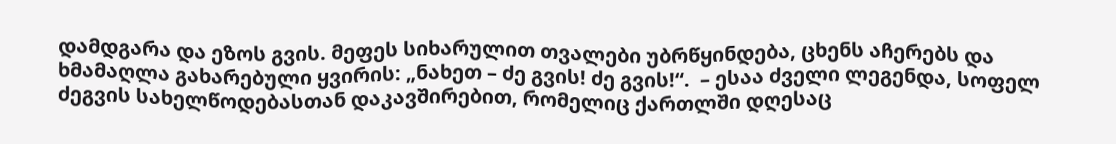დამდგარა და ეზოს გვის. მეფეს სიხარულით თვალები უბრწყინდება, ცხენს აჩერებს და ხმამაღლა გახარებული ყვირის: „ნახეთ – ძე გვის! ძე გვის!“.  – ესაა ძველი ლეგენდა, სოფელ ძეგვის სახელწოდებასთან დაკავშირებით, რომელიც ქართლში დღესაც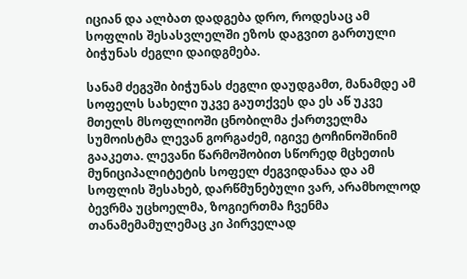იციან და ალბათ დადგება დრო, როდესაც ამ სოფლის შესასვლელში ეზოს დაგვით გართული ბიჭუნას ძეგლი დაიდგმება.

სანამ ძეგვში ბიჭუნას ძეგლი დაუდგამთ, მანამდე ამ სოფელს სახელი უკვე გაუთქვეს და ეს აწ უკვე მთელს მსოფლიოში ცნობილმა ქართველმა სუმოისტმა ლევან გორგაძემ, იგივე ტოჩინოშინიმ გააკეთა. ლევანი წარმოშობით სწორედ მცხეთის მუნიციპალიტეტის სოფელ ძეგვიდანაა და ამ სოფლის შესახებ, დარწმუნებული ვარ, არამხოლოდ ბევრმა უცხოელმა, ზოგიერთმა ჩვენმა თანამემამულემაც კი პირველად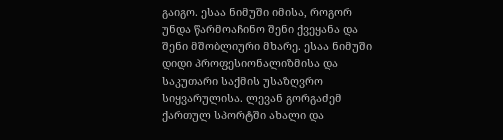გაიგო. ესაა ნიმუში იმისა, როგორ უნდა წარმოაჩინო შენი ქვეყანა და შენი მშობლიური მხარე. ესაა ნიმუში დიდი პროფესიონალიზმისა და საკუთარი საქმის უსაზღვრო სიყვარულისა. ლევან გორგაძემ ქართულ სპორტში ახალი და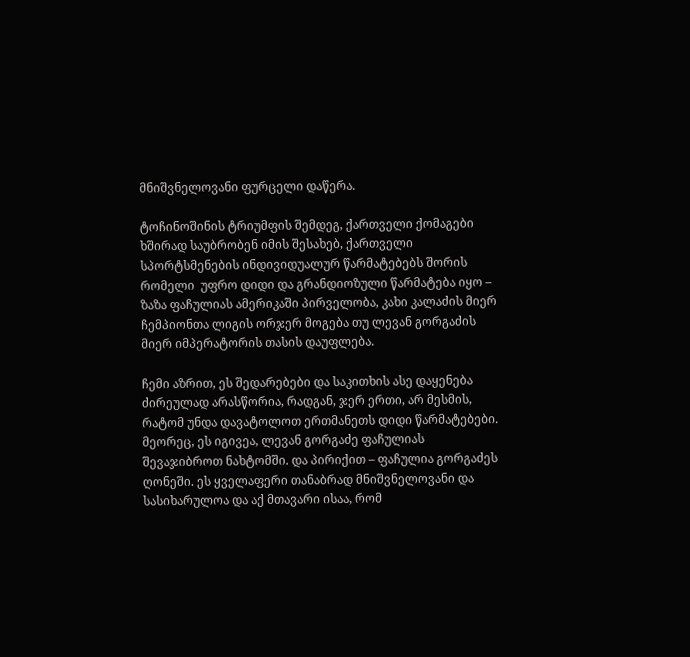მნიშვნელოვანი ფურცელი დაწერა.

ტოჩინოშინის ტრიუმფის შემდეგ, ქართველი ქომაგები ხშირად საუბრობენ იმის შესახებ, ქართველი სპორტსმენების ინდივიდუალურ წარმატებებს შორის რომელი  უფრო დიდი და გრანდიოზული წარმატება იყო – ზაზა ფაჩულიას ამერიკაში პირველობა, კახი კალაძის მიერ ჩემპიონთა ლიგის ორჯერ მოგება თუ ლევან გორგაძის მიერ იმპერატორის თასის დაუფლება.

ჩემი აზრით, ეს შედარებები და საკითხის ასე დაყენება ძირეულად არასწორია, რადგან, ჯერ ერთი, არ მესმის, რატომ უნდა დავატოლოთ ერთმანეთს დიდი წარმატებები. მეორეც, ეს იგივეა, ლევან გორგაძე ფაჩულიას შევაჯიბროთ ნახტომში. და პირიქით – ფაჩულია გორგაძეს ღონეში. ეს ყველაფერი თანაბრად მნიშვნელოვანი და სასიხარულოა და აქ მთავარი ისაა, რომ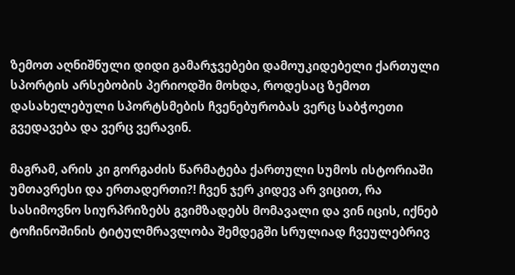ზემოთ აღნიშნული დიდი გამარჯვებები დამოუკიდებელი ქართული სპორტის არსებობის პერიოდში მოხდა, როდესაც ზემოთ დასახელებული სპორტსმების ჩვენებურობას ვერც საბჭოეთი გვედავება და ვერც ვერავინ.

მაგრამ, არის კი გორგაძის წარმატება ქართული სუმოს ისტორიაში უმთავრესი და ერთადერთი?! ჩვენ ჯერ კიდევ არ ვიცით, რა სასიმოვნო სიურპრიზებს გვიმზადებს მომავალი და ვინ იცის, იქნებ ტოჩინოშინის ტიტულმრავლობა შემდეგში სრულიად ჩვეულებრივ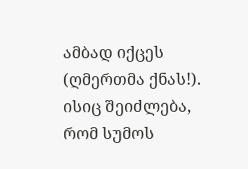ამბად იქცეს (ღმერთმა ქნას!). ისიც შეიძლება, რომ სუმოს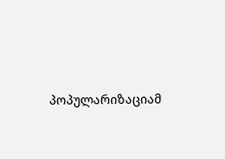პოპულარიზაციამ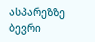ასპარეზზე ბევრი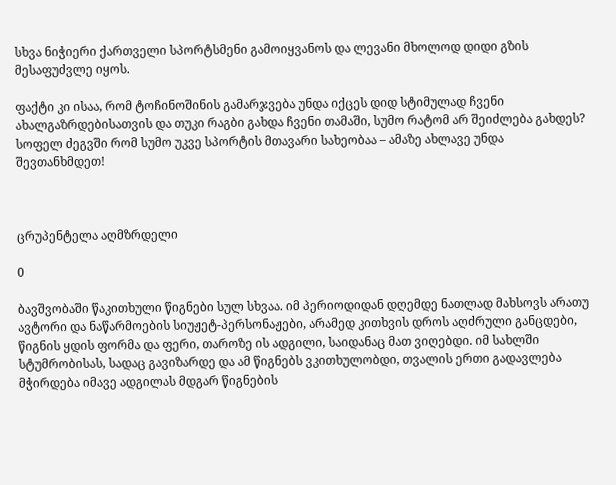სხვა ნიჭიერი ქართველი სპორტსმენი გამოიყვანოს და ლევანი მხოლოდ დიდი გზის მესაფუძვლე იყოს.

ფაქტი კი ისაა, რომ ტოჩინოშინის გამარჯვება უნდა იქცეს დიდ სტიმულად ჩვენი ახალგაზრდებისათვის და თუკი რაგბი გახდა ჩვენი თამაში, სუმო რატომ არ შეიძლება გახდეს? სოფელ ძეგვში რომ სუმო უკვე სპორტის მთავარი სახეობაა – ამაზე ახლავე უნდა შევთანხმდეთ!



ცრუპენტელა აღმზრდელი

0

ბავშვობაში წაკითხული წიგნები სულ სხვაა. იმ პერიოდიდან დღემდე ნათლად მახსოვს არათუ ავტორი და ნაწარმოების სიუჟეტ-პერსონაჟები, არამედ კითხვის დროს აღძრული განცდები, წიგნის ყდის ფორმა და ფერი, თაროზე ის ადგილი, საიდანაც მათ ვიღებდი. იმ სახლში სტუმრობისას, სადაც გავიზარდე და ამ წიგნებს ვკითხულობდი, თვალის ერთი გადავლება მჭირდება იმავე ადგილას მდგარ წიგნების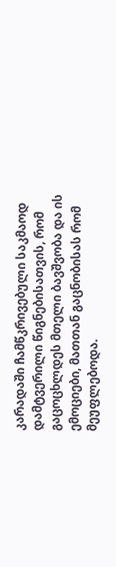კარადაში ჩამწკრივებული საკმაოდ დამტვერილი წიგნებისათვის, რომ გაცოცხლდეს მთელი ბავშვობა და ის ემოციები, მათთან გაცნობისას რომ მეუფლებოდა.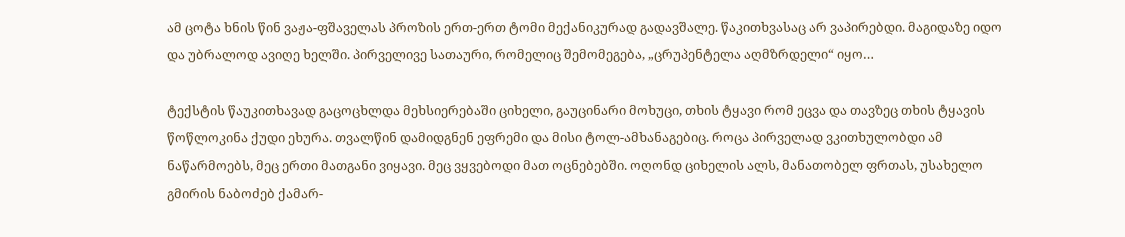ამ ცოტა ხნის წინ ვაჟა-ფშაველას პროზის ერთ-ერთ ტომი მექანიკურად გადავშალე. წაკითხვასაც არ ვაპირებდი. მაგიდაზე იდო და უბრალოდ ავიღე ხელში. პირველივე სათაური, რომელიც შემომეგება, „ცრუპენტელა აღმზრდელი“ იყო…

ტექსტის წაუკითხავად გაცოცხლდა მეხსიერებაში ციხელი, გაუცინარი მოხუცი, თხის ტყავი რომ ეცვა და თავზეც თხის ტყავის წოწლოკინა ქუდი ეხურა. თვალწინ დამიდგნენ ეფრემი და მისი ტოლ-ამხანაგებიც. როცა პირველად ვკითხულობდი ამ ნაწარმოებს, მეც ერთი მათგანი ვიყავი. მეც ვყვებოდი მათ ოცნებებში. ოღონდ ციხელის ალს, მანათობელ ფრთას, უსახელო გმირის ნაბოძებ ქამარ-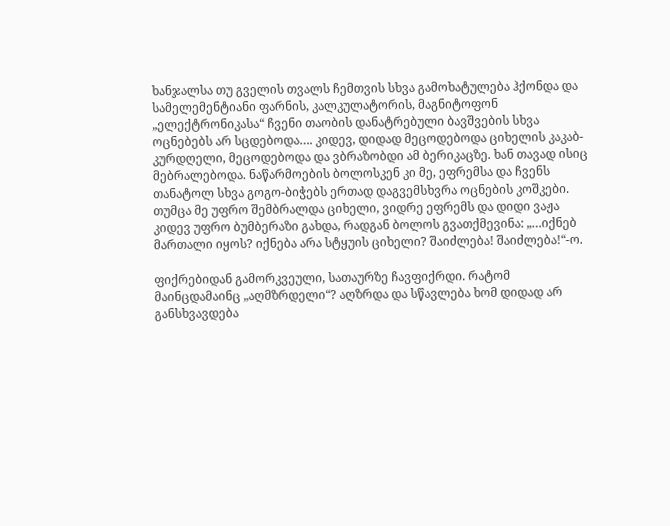ხანჯალსა თუ გველის თვალს ჩემთვის სხვა გამოხატულება ჰქონდა და სამელემენტიანი ფარნის, კალკულატორის, მაგნიტოფონ „ელექტრონიკასა“ ჩვენი თაობის დანატრებული ბავშვების სხვა ოცნებებს არ სცდებოდა…. კიდევ, დიდად მეცოდებოდა ციხელის კაკაბ-კურდღელი, მეცოდებოდა და ვბრაზობდი ამ ბერიკაცზე. ხან თავად ისიც მებრალებოდა. ნაწარმოების ბოლოსკენ კი მე, ეფრემსა და ჩვენს თანატოლ სხვა გოგო-ბიჭებს ერთად დაგვემსხვრა ოცნების კოშკები. თუმცა მე უფრო შემბრალდა ციხელი, ვიდრე ეფრემს და დიდი ვაჟა კიდევ უფრო ბუმბერაზი გახდა, რადგან ბოლოს გვათქმევინა: „…იქნებ მართალი იყოს? იქნება არა სტყუის ციხელი? შაიძლება! შაიძლება!“-ო.

ფიქრებიდან გამორკვეული, სათაურზე ჩავფიქრდი. რატომ მაინცდამაინც „აღმზრდელი“? აღზრდა და სწავლება ხომ დიდად არ განსხვავდება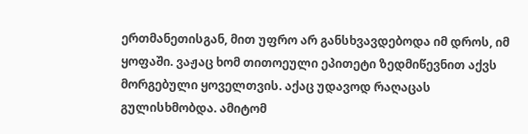ერთმანეთისგან, მით უფრო არ განსხვავდებოდა იმ დროს, იმ ყოფაში. ვაჟაც ხომ თითოეული ეპითეტი ზედმიწევნით აქვს მორგებული ყოველთვის. აქაც უდავოდ რაღაცას გულისხმობდა. ამიტომ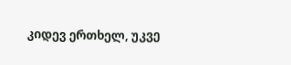კიდევ ერთხელ, უკვე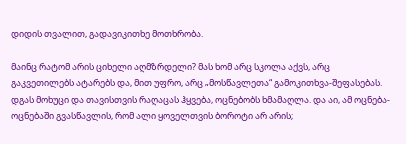დიდის თვალით, გადავიკითხე მოთხრობა.

მაინც რატომ არის ციხელი აღმზრდელი? მას ხომ არც სკოლა აქვს, არც გაკვეთილებს ატარებს და, მით უფრო, არც „მოსწავლეთა“ გამოკითხვა-შეფასებას. დგას მოხუცი და თავისთვის რაღაცას ჰყვება, ოცნებობს ხმამაღლა. და აი, ამ ოცნება-ოცნებაში გვასწავლის, რომ ალი ყოველთვის ბოროტი არ არის;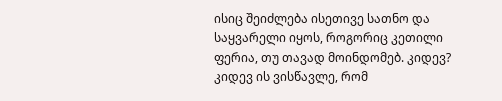ისიც შეიძლება ისეთივე სათნო და საყვარელი იყოს, როგორიც კეთილი ფერია, თუ თავად მოინდომებ. კიდევ? კიდევ ის ვისწავლე, რომ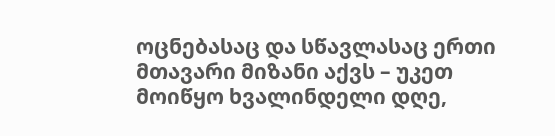ოცნებასაც და სწავლასაც ერთი მთავარი მიზანი აქვს – უკეთ მოიწყო ხვალინდელი დღე,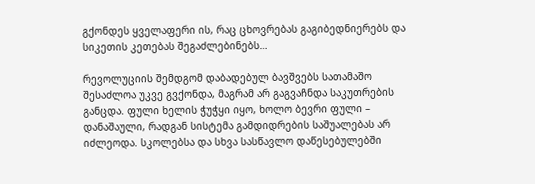გქონდეს ყველაფერი ის, რაც ცხოვრებას გაგიბედნიერებს და სიკეთის კეთებას შეგაძლებინებს…

რევოლუციის შემდგომ დაბადებულ ბავშვებს სათამაშო შესაძლოა უკვე გვქონდა, მაგრამ არ გაგვაჩნდა საკუთრების განცდა. ფული ხელის ჭუჭყი იყო, ხოლო ბევრი ფული – დანაშაული, რადგან სისტემა გამდიდრების საშუალებას არ იძლეოდა. სკოლებსა და სხვა სასწავლო დაწესებულებში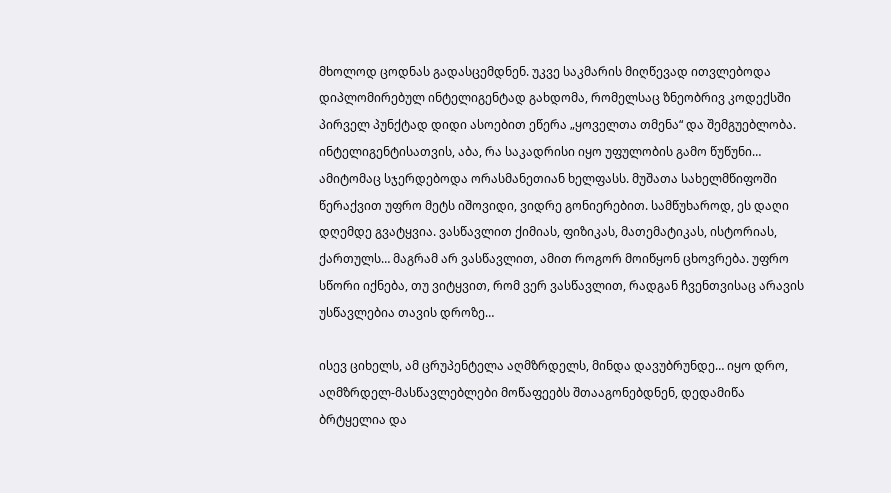მხოლოდ ცოდნას გადასცემდნენ. უკვე საკმარის მიღწევად ითვლებოდა დიპლომირებულ ინტელიგენტად გახდომა, რომელსაც ზნეობრივ კოდექსში პირველ პუნქტად დიდი ასოებით ეწერა „ყოველთა თმენა“ და შემგუებლობა. ინტელიგენტისათვის, აბა, რა საკადრისი იყო უფულობის გამო წუწუნი… ამიტომაც სჯერდებოდა ორასმანეთიან ხელფასს. მუშათა სახელმწიფოში წერაქვით უფრო მეტს იშოვიდი, ვიდრე გონიერებით. სამწუხაროდ, ეს დაღი დღემდე გვატყვია. ვასწავლით ქიმიას, ფიზიკას, მათემატიკას, ისტორიას, ქართულს… მაგრამ არ ვასწავლით, ამით როგორ მოიწყონ ცხოვრება. უფრო სწორი იქნება, თუ ვიტყვით, რომ ვერ ვასწავლით, რადგან ჩვენთვისაც არავის უსწავლებია თავის დროზე…

ისევ ციხელს, ამ ცრუპენტელა აღმზრდელს, მინდა დავუბრუნდე… იყო დრო, აღმზრდელ-მასწავლებლები მოწაფეებს შთააგონებდნენ, დედამიწა ბრტყელია და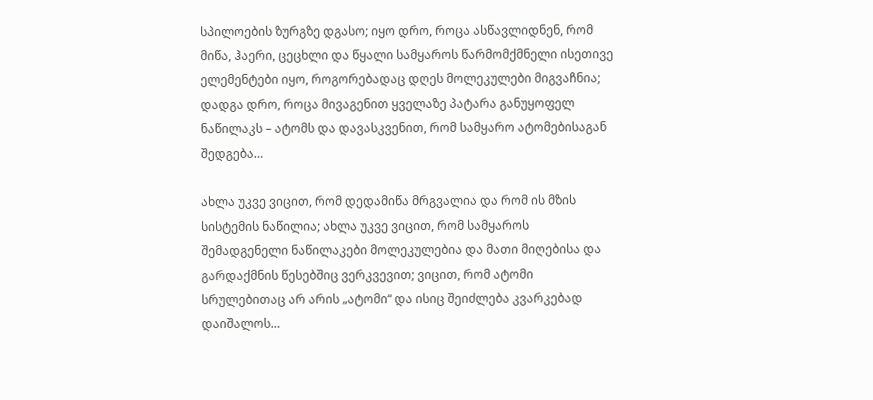სპილოების ზურგზე დგასო; იყო დრო, როცა ასწავლიდნენ, რომ მიწა, ჰაერი, ცეცხლი და წყალი სამყაროს წარმომქმნელი ისეთივე ელემენტები იყო, როგორებადაც დღეს მოლეკულები მიგვაჩნია; დადგა დრო, როცა მივაგენით ყველაზე პატარა განუყოფელ ნაწილაკს – ატომს და დავასკვენით, რომ სამყარო ატომებისაგან შედგება…

ახლა უკვე ვიცით, რომ დედამიწა მრგვალია და რომ ის მზის სისტემის ნაწილია; ახლა უკვე ვიცით, რომ სამყაროს შემადგენელი ნაწილაკები მოლეკულებია და მათი მიღებისა და გარდაქმნის წესებშიც ვერკვევით; ვიცით, რომ ატომი სრულებითაც არ არის „ატომი“ და ისიც შეიძლება კვარკებად დაიშალოს…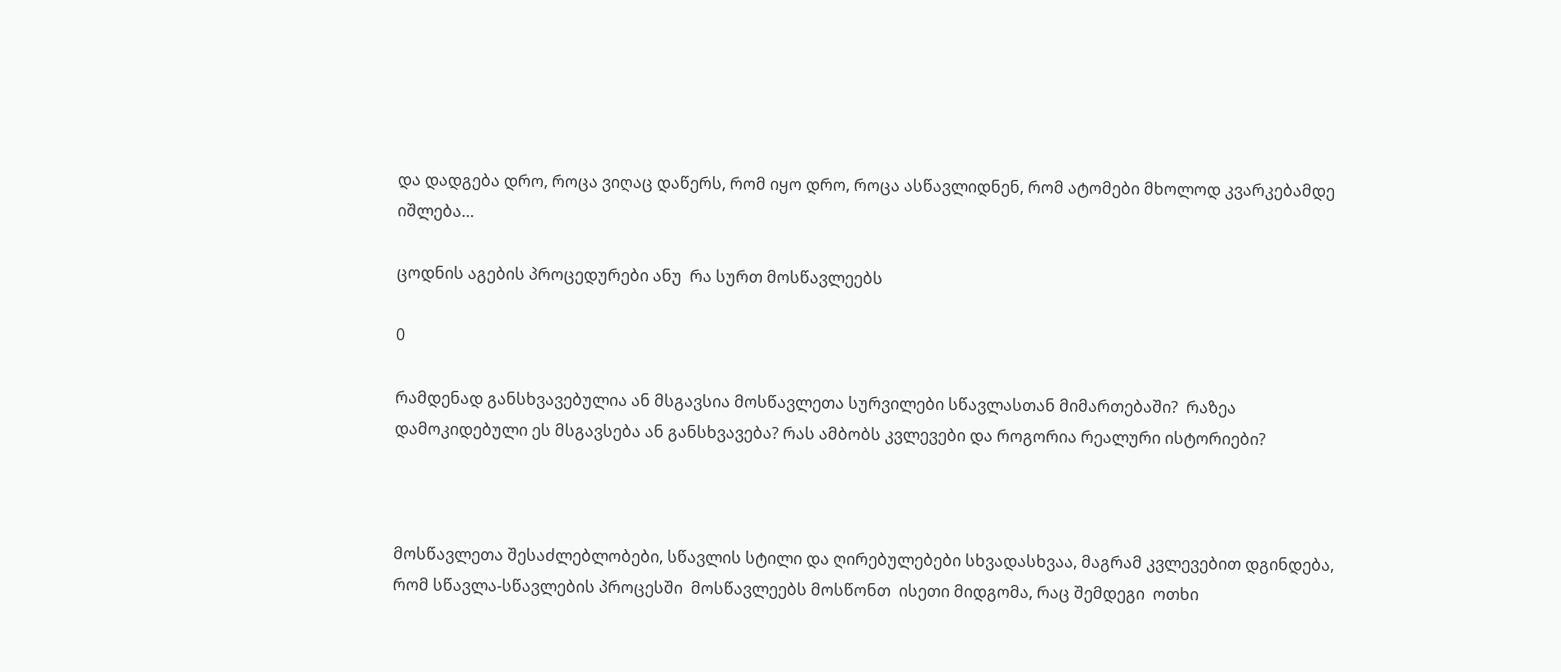და დადგება დრო, როცა ვიღაც დაწერს, რომ იყო დრო, როცა ასწავლიდნენ, რომ ატომები მხოლოდ კვარკებამდე იშლება…

ცოდნის აგების პროცედურები ანუ  რა სურთ მოსწავლეებს

0

რამდენად განსხვავებულია ან მსგავსია მოსწავლეთა სურვილები სწავლასთან მიმართებაში?  რაზეა დამოკიდებული ეს მსგავსება ან განსხვავება? რას ამბობს კვლევები და როგორია რეალური ისტორიები?



მოსწავლეთა შესაძლებლობები, სწავლის სტილი და ღირებულებები სხვადასხვაა, მაგრამ კვლევებით დგინდება, რომ სწავლა-სწავლების პროცესში  მოსწავლეებს მოსწონთ  ისეთი მიდგომა, რაც შემდეგი  ოთხი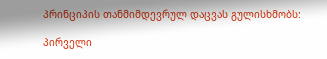პრინციპის თანმიმდევრულ დაცვას გულისხმობს:

პირველი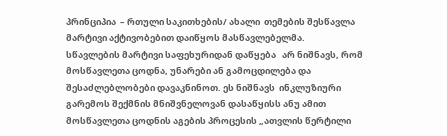პრინციპია  – რთული საკითხების/ ახალი  თემების შესწავლა  მარტივი აქტივობებით დაიწყოს მასწავლებელმა.   სწავლების მარტივი საფეხურიდან დაწყება   არ ნიშნავს, რომ  მოსწავლეთა ცოდნა, უნარები ან გამოცდილება და შესაძლებლობები დავაკნინოთ. ეს ნიშნავს  ინკლუზიური გარემოს შექმნის მნიშვნელოვან დასაწყისს ანუ ამით  მოსწავლეთა ცოდნის აგების პროცესის „ათვლის წერტილი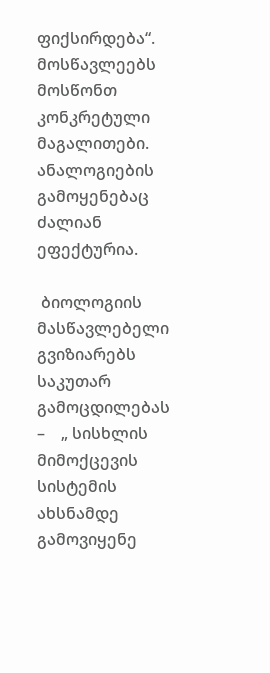ფიქსირდება“.   მოსწავლეებს მოსწონთ კონკრეტული მაგალითები.  ანალოგიების გამოყენებაც ძალიან  ეფექტურია.

 ბიოლოგიის  მასწავლებელი გვიზიარებს საკუთარ გამოცდილებას –    „ სისხლის მიმოქცევის სისტემის ახსნამდე გამოვიყენე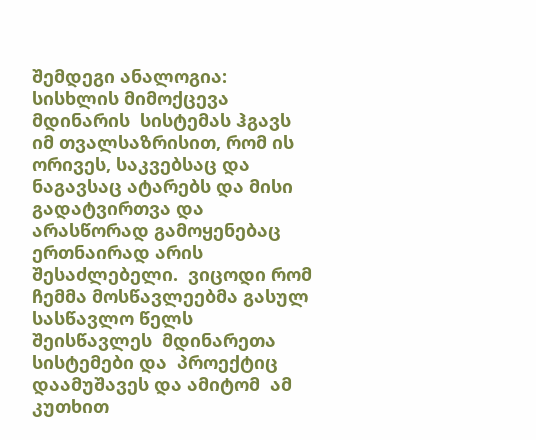შემდეგი ანალოგია: სისხლის მიმოქცევა  მდინარის  სისტემას ჰგავს იმ თვალსაზრისით, რომ ის ორივეს, საკვებსაც და ნაგავსაც ატარებს და მისი გადატვირთვა და არასწორად გამოყენებაც ერთნაირად არის შესაძლებელი.  ვიცოდი რომ  ჩემმა მოსწავლეებმა გასულ სასწავლო წელს შეისწავლეს  მდინარეთა სისტემები და  პროექტიც დაამუშავეს და ამიტომ  ამ კუთხით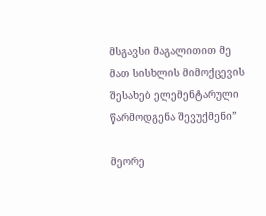მსგავსი მაგალითით მე  მათ სისხლის მიმოქცევის შესახებ ელემენტარული წარმოდგენა შევუქმენი”

მეორე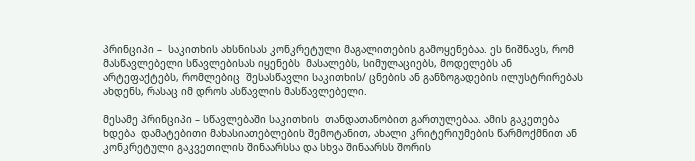პრინციპი –  საკითხის ახსნისას კონკრეტული მაგალითების გამოყენებაა. ეს ნიშნავს, რომ  მასწავლებელი სწავლებისას იყენებს  მასალებს, სიმულაციებს, მოდელებს ან არტეფაქტებს, რომლებიც  შესასწავლი საკითხის/ ცნების ან განზოგადების ილუსტრირებას ახდენს, რასაც იმ დროს ასწავლის მასწავლებელი.

მესამე პრინციპი – სწავლებაში საკითხის  თანდათანობით გართულებაა. ამის გაკეთება ხდება  დამატებითი მახასიათებლების შემოტანით, ახალი კრიტერიუმების წარმოქმნით ან კონკრეტული გაკვეთილის შინაარსსა და სხვა შინაარსს შორის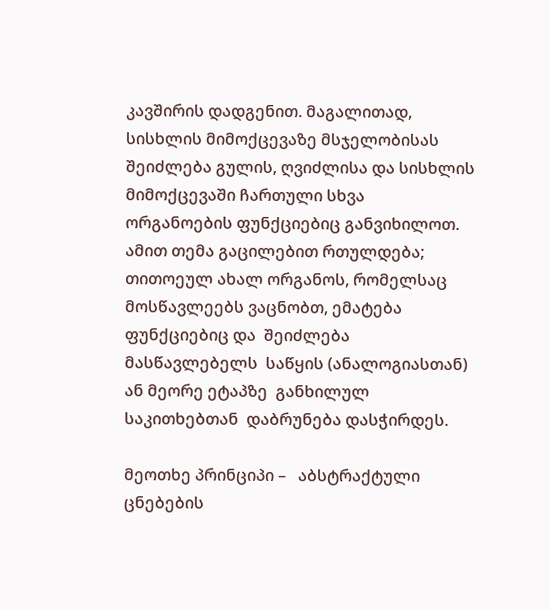კავშირის დადგენით. მაგალითად, სისხლის მიმოქცევაზე მსჯელობისას შეიძლება გულის, ღვიძლისა და სისხლის მიმოქცევაში ჩართული სხვა ორგანოების ფუნქციებიც განვიხილოთ. ამით თემა გაცილებით რთულდება; თითოეულ ახალ ორგანოს, რომელსაც მოსწავლეებს ვაცნობთ, ემატება ფუნქციებიც და  შეიძლება  მასწავლებელს  საწყის (ანალოგიასთან) ან მეორე ეტაპზე  განხილულ   საკითხებთან  დაბრუნება დასჭირდეს.

მეოთხე პრინციპი –   აბსტრაქტული ცნებების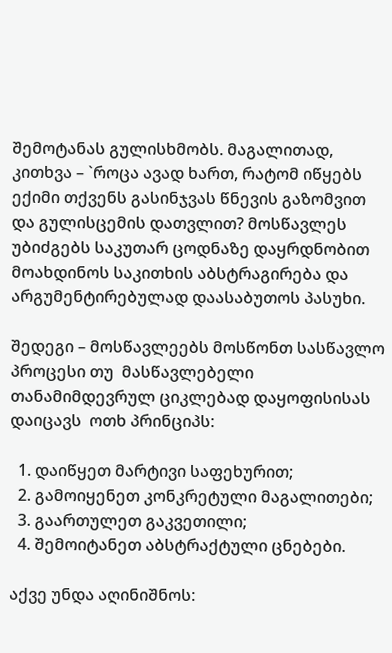შემოტანას გულისხმობს. მაგალითად, კითხვა – `როცა ავად ხართ, რატომ იწყებს ექიმი თქვენს გასინჯვას წნევის გაზომვით და გულისცემის დათვლით? მოსწავლეს უბიძგებს საკუთარ ცოდნაზე დაყრდნობით მოახდინოს საკითხის აბსტრაგირება და არგუმენტირებულად დაასაბუთოს პასუხი.

შედეგი – მოსწავლეებს მოსწონთ სასწავლო პროცესი თუ  მასწავლებელი  თანამიმდევრულ ციკლებად დაყოფისისას დაიცავს  ოთხ პრინციპს:

  1. დაიწყეთ მარტივი საფეხურით;
  2. გამოიყენეთ კონკრეტული მაგალითები;
  3. გაართულეთ გაკვეთილი;
  4. შემოიტანეთ აბსტრაქტული ცნებები.

აქვე უნდა აღინიშნოს: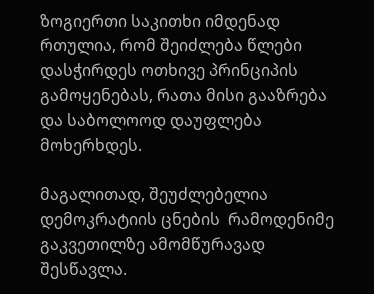ზოგიერთი საკითხი იმდენად რთულია, რომ შეიძლება წლები დასჭირდეს ოთხივე პრინციპის გამოყენებას, რათა მისი გააზრება და საბოლოოდ დაუფლება მოხერხდეს.

მაგალითად, შეუძლებელია დემოკრატიის ცნების  რამოდენიმე გაკვეთილზე ამომწურავად შესწავლა.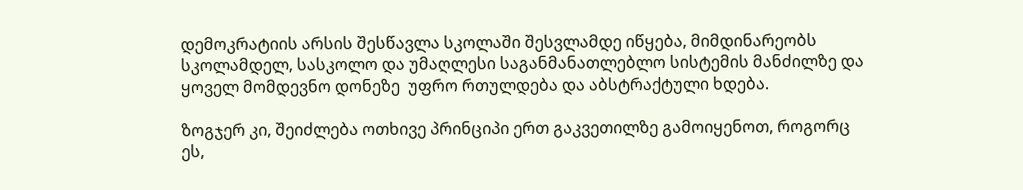დემოკრატიის არსის შესწავლა სკოლაში შესვლამდე იწყება, მიმდინარეობს  სკოლამდელ, სასკოლო და უმაღლესი საგანმანათლებლო სისტემის მანძილზე და ყოველ მომდევნო დონეზე  უფრო რთულდება და აბსტრაქტული ხდება.

ზოგჯერ კი, შეიძლება ოთხივე პრინციპი ერთ გაკვეთილზე გამოიყენოთ, როგორც ეს,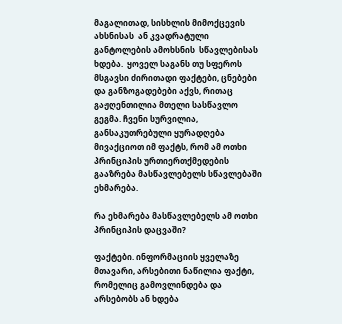მაგალითად, სისხლის მიმოქცევის ახსნისას  ან კვადრატული განტოლების ამოხსნის  სწავლებისას ხდება.  ყოველ საგანს თუ სფეროს მსგავსი ძირითადი ფაქტები, ცნებები და განზოგადებები აქვს, რითაც გაჟღენთილია მთელი სასწავლო გეგმა. ჩვენი სურვილია, განსაკუთრებული ყურადღება მივაქციოთ იმ ფაქტს, რომ ამ ოთხი პრინციპის ურთიერთქმედების გააზრება მასწავლებელს სწავლებაში ეხმარება.

რა ეხმარება მასწავლებელს ამ ოთხი პრინციპის დაცვაში?

ფაქტები. ინფორმაციის ყველაზე მთავარი, არსებითი ნაწილია ფაქტი, რომელიც გამოვლინდება და არსებობს ან ხდება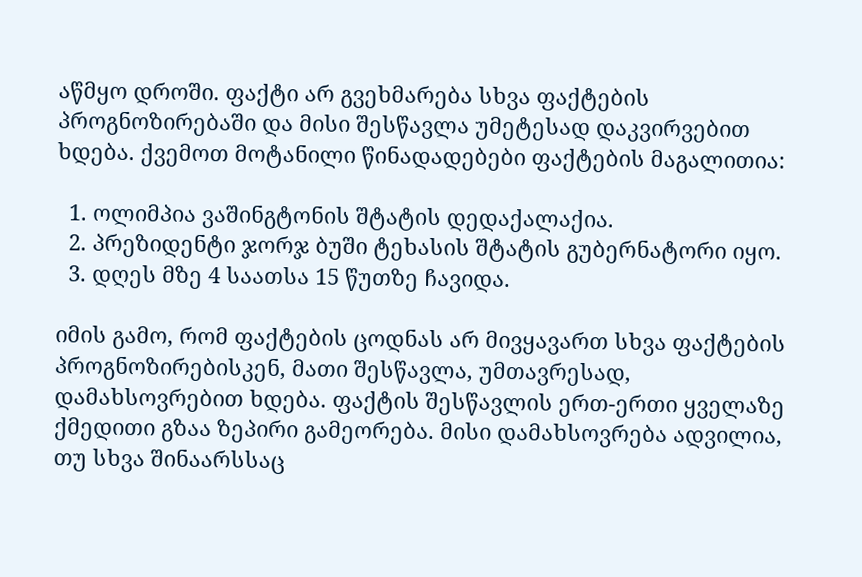აწმყო დროში. ფაქტი არ გვეხმარება სხვა ფაქტების პროგნოზირებაში და მისი შესწავლა უმეტესად დაკვირვებით ხდება. ქვემოთ მოტანილი წინადადებები ფაქტების მაგალითია:

  1. ოლიმპია ვაშინგტონის შტატის დედაქალაქია.
  2. პრეზიდენტი ჯორჯ ბუში ტეხასის შტატის გუბერნატორი იყო.
  3. დღეს მზე 4 საათსა 15 წუთზე ჩავიდა.

იმის გამო, რომ ფაქტების ცოდნას არ მივყავართ სხვა ფაქტების პროგნოზირებისკენ, მათი შესწავლა, უმთავრესად, დამახსოვრებით ხდება. ფაქტის შესწავლის ერთ-ერთი ყველაზე ქმედითი გზაა ზეპირი გამეორება. მისი დამახსოვრება ადვილია, თუ სხვა შინაარსსაც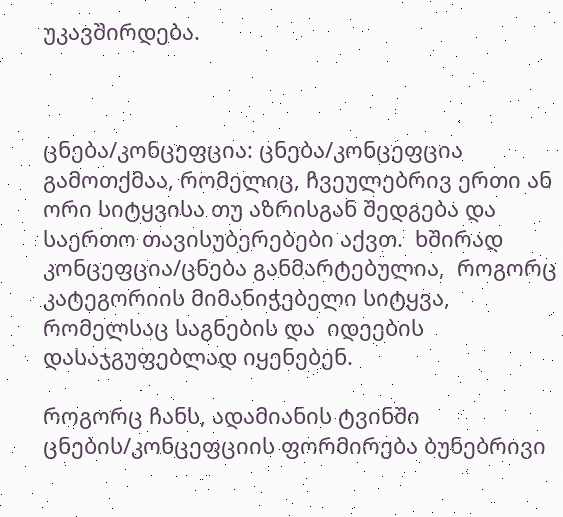უკავშირდება.



ცნება/კონცეფცია: ცნება/კონცეფცია გამოთქმაა, რომელიც, ჩვეულებრივ ერთი ან ორი სიტყვისა თუ აზრისგან შედგება და   საერთო თავისუბერებები აქვთ.  ხშირად  კონცეფცია/ცნება განმარტებულია,  როგორც კატეგორიის მიმანიჭებელი სიტყვა, რომელსაც საგნების და  იდეების დასაჯგუფებლად იყენებენ.

როგორც ჩანს, ადამიანის ტვინში ცნების/კონცეფციის ფორმირება ბუნებრივი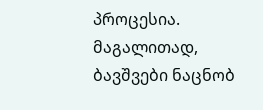პროცესია. მაგალითად, ბავშვები ნაცნობ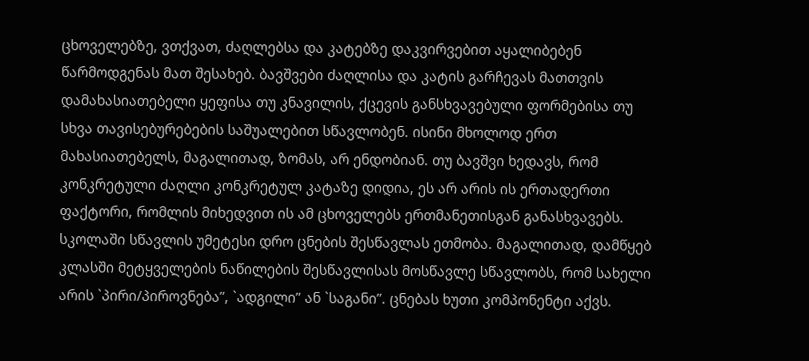ცხოველებზე, ვთქვათ, ძაღლებსა და კატებზე დაკვირვებით აყალიბებენ წარმოდგენას მათ შესახებ. ბავშვები ძაღლისა და კატის გარჩევას მათთვის დამახასიათებელი ყეფისა თუ კნავილის, ქცევის განსხვავებული ფორმებისა თუ სხვა თავისებურებების საშუალებით სწავლობენ. ისინი მხოლოდ ერთ მახასიათებელს, მაგალითად, ზომას, არ ენდობიან. თუ ბავშვი ხედავს, რომ კონკრეტული ძაღლი კონკრეტულ კატაზე დიდია, ეს არ არის ის ერთადერთი ფაქტორი, რომლის მიხედვით ის ამ ცხოველებს ერთმანეთისგან განასხვავებს. სკოლაში სწავლის უმეტესი დრო ცნების შესწავლას ეთმობა. მაგალითად, დამწყებ კლასში მეტყველების ნაწილების შესწავლისას მოსწავლე სწავლობს, რომ სახელი არის `პირი/პიროვნება”, `ადგილი” ან `საგანი”. ცნებას ხუთი კომპონენტი აქვს.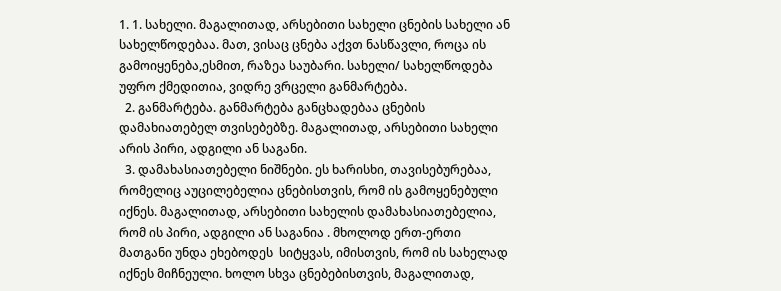1. 1. სახელი. მაგალითად, არსებითი სახელი ცნების სახელი ან სახელწოდებაა. მათ, ვისაც ცნება აქვთ ნასწავლი, როცა ის გამოიყენება,ესმით, რაზეა საუბარი. სახელი/ სახელწოდება უფრო ქმედითია, ვიდრე ვრცელი განმარტება.
  2. განმარტება. განმარტება განცხადებაა ცნების დამახიათებელ თვისებებზე. მაგალითად, არსებითი სახელი არის პირი, ადგილი ან საგანი.
  3. დამახასიათებელი ნიშნები. ეს ხარისხი, თავისებურებაა, რომელიც აუცილებელია ცნებისთვის, რომ ის გამოყენებული იქნეს. მაგალითად, არსებითი სახელის დამახასიათებელია, რომ ის პირი, ადგილი ან საგანია . მხოლოდ ერთ-ერთი მათგანი უნდა ეხებოდეს  სიტყვას, იმისთვის, რომ ის სახელად იქნეს მიჩნეული. ხოლო სხვა ცნებებისთვის, მაგალითად,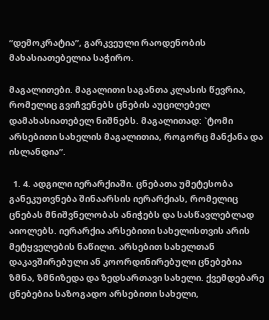“დემოკრატია”, გარკვეული რაოდენობის მახასიათებელია საჭირო.

მაგალითები. მაგალითი საგანთა კლასის წევრია, რომელიც გვიჩვენებს ცნების აუცილებელ დამახასიათებელ ნიშნებს. მაგალითად: `ტომი არსებითი სახელის მაგალითია, როგორც მანქანა და ისლანდია”.

  1. 4. ადგილი იერარქიაში. ცნებათა უმეტესობა განეკუთვნება შინაარსის იერარქიას, რომელიც ცნებას მნიშვნელობას ანიჭებს და სასწავლებლად აიოლებს. იერარქია არსებითი სახელისთვის არის მეტყველების ნაწილი. არსებით სახელთან დაკავშირებული ან კოორდინირებული ცნებებია ზმნა, ზმნიზედა და ზედსართავი სახელი. ქვემდებარე ცნებებია საზოგადო არსებითი სახელი,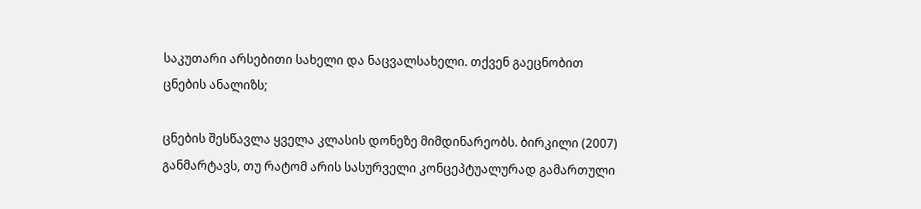საკუთარი არსებითი სახელი და ნაცვალსახელი. თქვენ გაეცნობით ცნების ანალიზს;

ცნების შესწავლა ყველა კლასის დონეზე მიმდინარეობს. ბირკილი (2007) განმარტავს, თუ რატომ არის სასურველი კონცეპტუალურად გამართული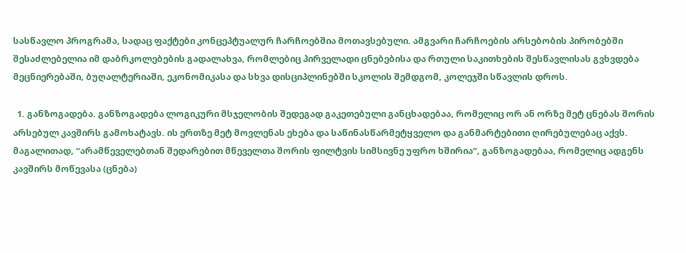სასწავლო პროგრამა, სადაც ფაქტები კონცეპტუალურ ჩარჩოებშია მოთავსებული. ამგვარი ჩარჩოების არსებობის პირობებში შესაძლებელია იმ დაბრკოლებების გადალახვა, რომლებიც პირველადი ცნებებისა და რთული საკითხების შესწავლისას გვხვდება მეცნიერებაში, ბუღალტერიაში, ეკონომიკასა და სხვა დისციპლინებში სკოლის შემდგომ, კოლეჯში სწავლის დროს.

  1. განზოგადება. განზოგადება ლოგიკური მსჯელობის შედეგად გაკეთებული განცხადებაა, რომელიც ორ ან ორზე მეტ ცნებას შორის არსებულ კავშირს გამოხატავს. ის ერთზე მეტ მოვლენას ეხება და საწინასწარმეტყველო და განმარტებითი ღირებულებაც აქვს. მაგალითად, “არამწეველებთან შედარებით მწეველთა შორის ფილტვის სიმსივნე უფრო ხშირია”, განზოგადებაა, რომელიც ადგენს კავშირს მოწევასა (ცნება)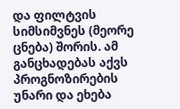და ფილტვის სიმსიმვნეს (მეორე ცნება) შორის. ამ განცხადებას აქვს პროგნოზირების უნარი და ეხება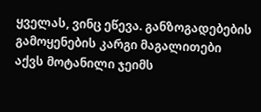ყველას, ვინც ეწევა. განზოგადებების გამოყენების კარგი მაგალითები აქვს მოტანილი ჯეიმს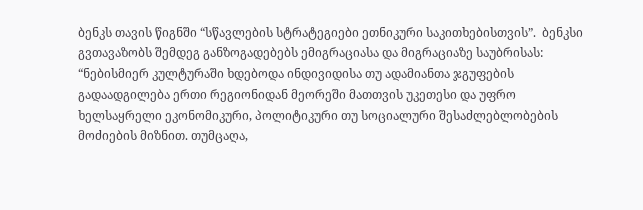ბენკს თავის წიგნში “სწავლების სტრატეგიები ეთნიკური საკითხებისთვის”.  ბენკსი გვთავაზობს შემდეგ განზოგადებებს ემიგრაციასა და მიგრაციაზე საუბრისას: “ნებისმიერ კულტურაში ხდებოდა ინდივიდისა თუ ადამიანთა ჯგუფების გადაადგილება ერთი რეგიონიდან მეორეში მათთვის უკეთესი და უფრო ხელსაყრელი ეკონომიკური, პოლიტიკური თუ სოციალური შესაძლებლობების მოძიების მიზნით. თუმცაღა,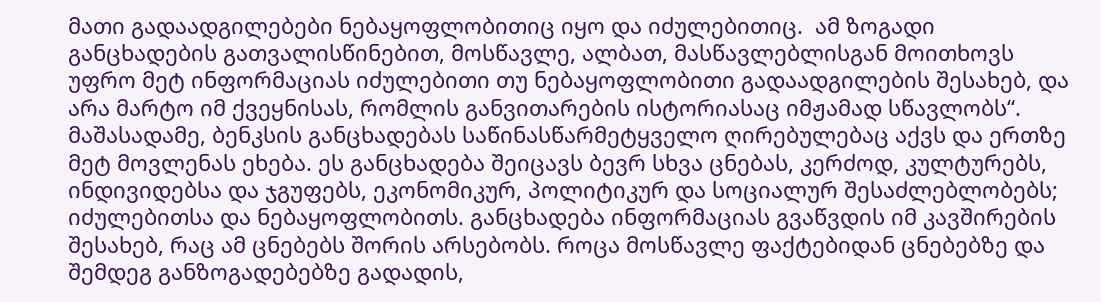მათი გადაადგილებები ნებაყოფლობითიც იყო და იძულებითიც.  ამ ზოგადი განცხადების გათვალისწინებით, მოსწავლე, ალბათ, მასწავლებლისგან მოითხოვს უფრო მეტ ინფორმაციას იძულებითი თუ ნებაყოფლობითი გადაადგილების შესახებ, და არა მარტო იმ ქვეყნისას, რომლის განვითარების ისტორიასაც იმჟამად სწავლობს“. მაშასადამე, ბენკსის განცხადებას საწინასწარმეტყველო ღირებულებაც აქვს და ერთზე მეტ მოვლენას ეხება. ეს განცხადება შეიცავს ბევრ სხვა ცნებას, კერძოდ, კულტურებს, ინდივიდებსა და ჯგუფებს, ეკონომიკურ, პოლიტიკურ და სოციალურ შესაძლებლობებს; იძულებითსა და ნებაყოფლობითს. განცხადება ინფორმაციას გვაწვდის იმ კავშირების შესახებ, რაც ამ ცნებებს შორის არსებობს. როცა მოსწავლე ფაქტებიდან ცნებებზე და შემდეგ განზოგადებებზე გადადის,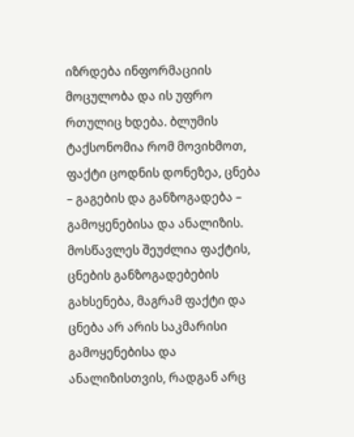იზრდება ინფორმაციის მოცულობა და ის უფრო რთულიც ხდება. ბლუმის ტაქსონომია რომ მოვიხმოთ,  ფაქტი ცოდნის დონეზეა, ცნება – გაგების და განზოგადება – გამოყენებისა და ანალიზის. მოსწავლეს შეუძლია ფაქტის, ცნების განზოგადებების გახსენება, მაგრამ ფაქტი და ცნება არ არის საკმარისი გამოყენებისა და ანალიზისთვის, რადგან არც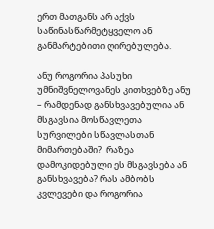ერთ მათგანს არ აქვს საწინასწარმეტყველო ან განმარტებითი ღირებულება.

ანუ როგორია პასუხი უმნიშვნელოვანეს კითხვებზე ანუ – რამდენად განსხვავებულია ან მსგავსია მოსწავლეთა სურვილები სწავლასთან მიმართებაში?  რაზეა დამოკიდებული ეს მსგავსება ან განსხვავება? რას ამბობს კვლევები და როგორია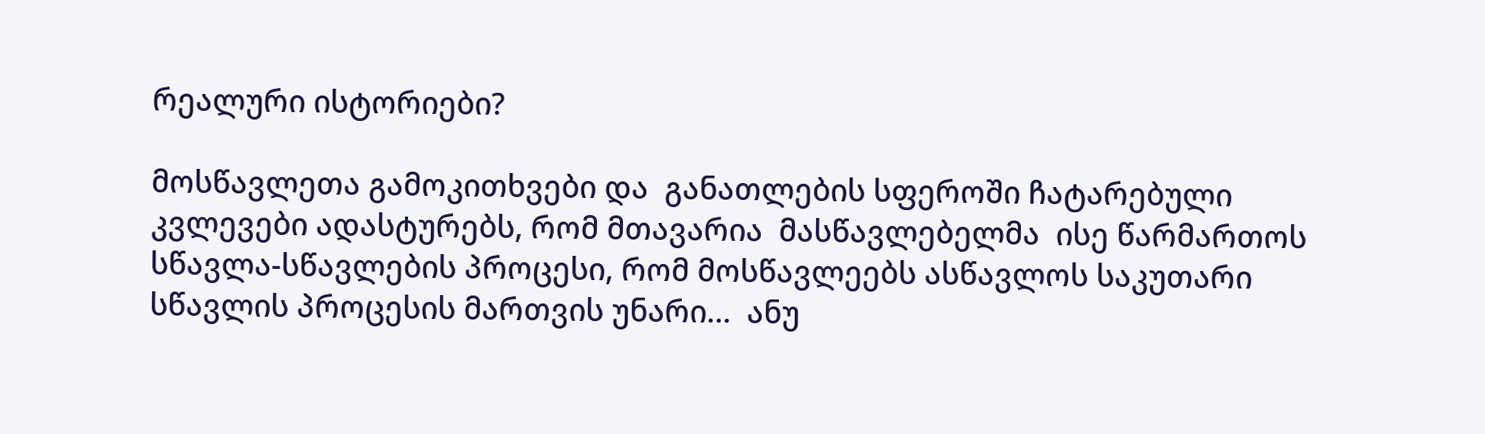რეალური ისტორიები?

მოსწავლეთა გამოკითხვები და  განათლების სფეროში ჩატარებული კვლევები ადასტურებს, რომ მთავარია  მასწავლებელმა  ისე წარმართოს სწავლა-სწავლების პროცესი, რომ მოსწავლეებს ასწავლოს საკუთარი სწავლის პროცესის მართვის უნარი…  ანუ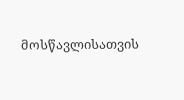მოსწავლისათვის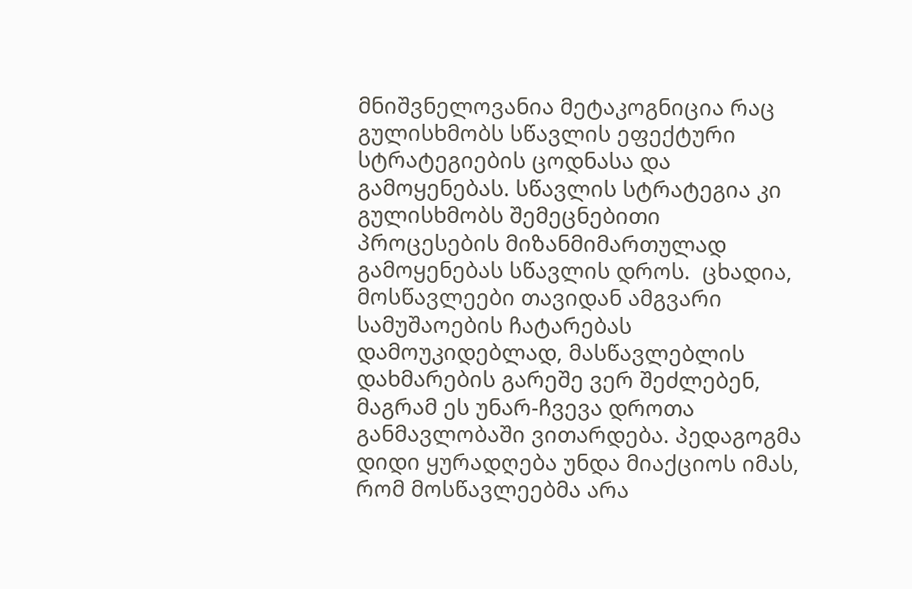მნიშვნელოვანია მეტაკოგნიცია რაც  გულისხმობს სწავლის ეფექტური სტრატეგიების ცოდნასა და გამოყენებას. სწავლის სტრატეგია კი გულისხმობს შემეცნებითი პროცესების მიზანმიმართულად გამოყენებას სწავლის დროს.  ცხადია, მოსწავლეები თავიდან ამგვარი სამუშაოების ჩატარებას დამოუკიდებლად, მასწავლებლის დახმარების გარეშე ვერ შეძლებენ, მაგრამ ეს უნარ-ჩვევა დროთა განმავლობაში ვითარდება. პედაგოგმა დიდი ყურადღება უნდა მიაქციოს იმას, რომ მოსწავლეებმა არა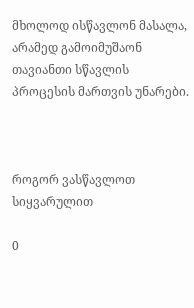მხოლოდ ისწავლონ მასალა, არამედ გამოიმუშაონ თავიანთი სწავლის პროცესის მართვის უნარები.



როგორ ვასწავლოთ სიყვარულით

0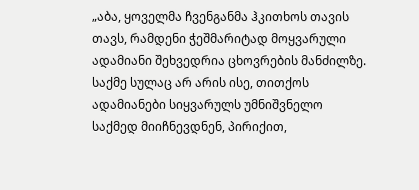„აბა, ყოველმა ჩვენგანმა ჰკითხოს თავის თავს, რამდენი ჭეშმარიტად მოყვარული ადამიანი შეხვედრია ცხოვრების მანძილზე. საქმე სულაც არ არის ისე, თითქოს ადამიანები სიყვარულს უმნიშვნელო საქმედ მიიჩნევდნენ, პირიქით,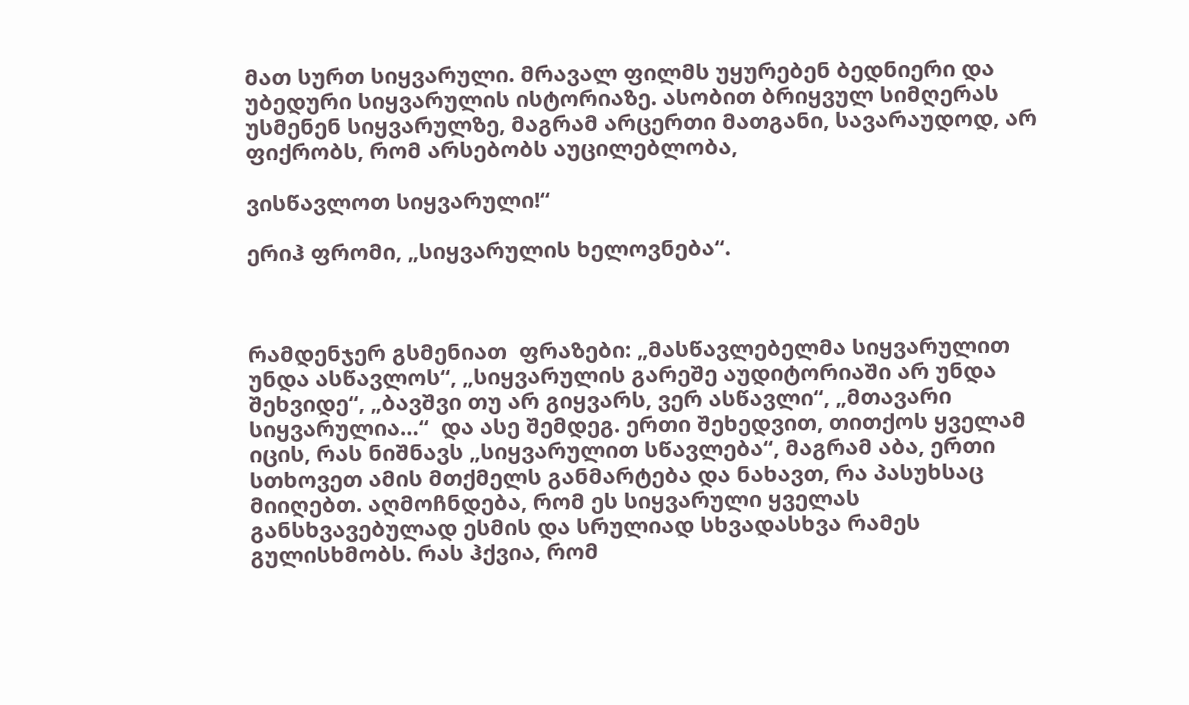მათ სურთ სიყვარული. მრავალ ფილმს უყურებენ ბედნიერი და უბედური სიყვარულის ისტორიაზე. ასობით ბრიყვულ სიმღერას უსმენენ სიყვარულზე, მაგრამ არცერთი მათგანი, სავარაუდოდ, არ ფიქრობს, რომ არსებობს აუცილებლობა,

ვისწავლოთ სიყვარული!“

ერიჰ ფრომი, „სიყვარულის ხელოვნება“.



რამდენჯერ გსმენიათ  ფრაზები: „მასწავლებელმა სიყვარულით უნდა ასწავლოს“, „სიყვარულის გარეშე აუდიტორიაში არ უნდა შეხვიდე“, „ბავშვი თუ არ გიყვარს, ვერ ასწავლი“, „მთავარი სიყვარულია…“  და ასე შემდეგ. ერთი შეხედვით, თითქოს ყველამ იცის, რას ნიშნავს „სიყვარულით სწავლება“, მაგრამ აბა, ერთი სთხოვეთ ამის მთქმელს განმარტება და ნახავთ, რა პასუხსაც მიიღებთ. აღმოჩნდება, რომ ეს სიყვარული ყველას განსხვავებულად ესმის და სრულიად სხვადასხვა რამეს გულისხმობს. რას ჰქვია, რომ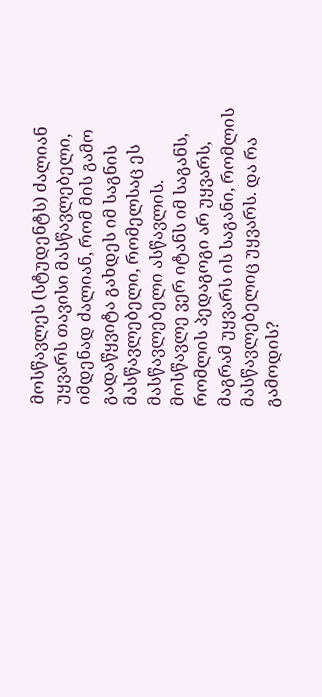მოსწავლეს (სტუდენტს) ძალიან უყვარს თავისი მასწავლებელი, იმდენად ძალიან, რომ მის გამო გადაწყვიტა გახდეს იმ საგნის მასწავლებელი, რომელსაც ეს მასწავლებელი ასწავლის. მოსწავლე ვერ იტანს იმ საგანს, რომლის პედაგოგი არ უყვარს, მაგრამ უყვარს ის საგანი, რომლის მასწავლებელიც უყვარს. და რა გამოდის?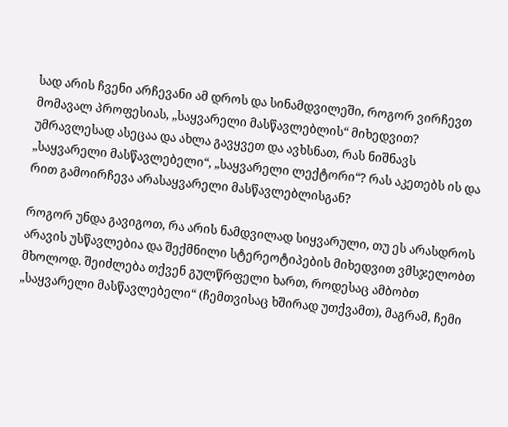სად არის ჩვენი არჩევანი ამ დროს და სინამდვილეში, როგორ ვირჩევთ მომავალ პროფესიას, „საყვარელი მასწავლებლის“ მიხედვით? უმრავლესად ასეცაა და ახლა გავყვეთ და ავხსნათ, რას ნიშნავს „საყვარელი მასწავლებელი“, „საყვარელი ლექტორი“? რას აკეთებს ის და რით გამოირჩევა არასაყვარელი მასწავლებლისგან?

როგორ უნდა გავიგოთ, რა არის ნამდვილად სიყვარული, თუ ეს არასდროს არავის უსწავლებია და შექმნილი სტერეოტიპების მიხედვით ვმსჯელობთ მხოლოდ. შეიძლება თქვენ გულწრფელი ხართ, როდესაც ამბობთ „საყვარელი მასწავლებელი“ (ჩემთვისაც ხშირად უთქვამთ), მაგრამ, ჩემი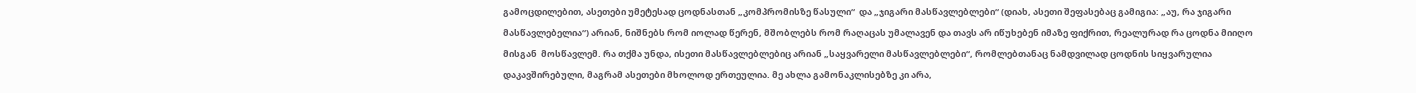გამოცდილებით, ასეთები უმეტესად ცოდნასთან „კომპრომისზე წასული“  და „ჯიგარი მასწავლებლები“ (დიახ, ასეთი შეფასებაც გამიგია: „აუ, რა ჯიგარი მასწავლებელია“) არიან, ნიშნებს რომ იოლად წერენ, მშობლებს რომ რაღაცას უმალავენ და თავს არ იწუხებენ იმაზე ფიქრით, რეალურად რა ცოდნა მიიღო მისგან  მოსწავლემ. რა თქმა უნდა, ისეთი მასწავლებლებიც არიან „საყვარელი მასწავლებლები“, რომლებთანაც ნამდვილად ცოდნის სიყვარულია დაკავშირებული, მაგრამ ასეთები მხოლოდ ერთეულია. მე ახლა გამონაკლისებზე კი არა,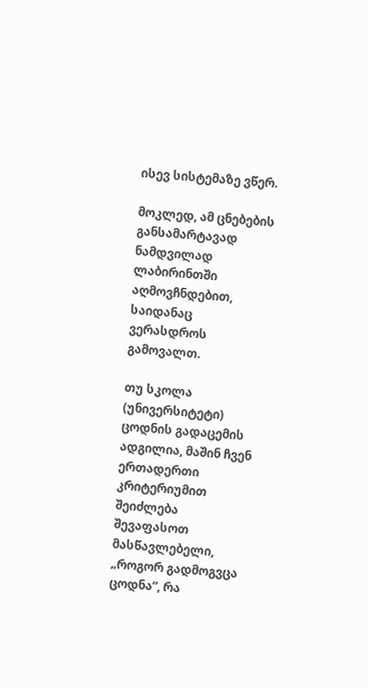ისევ სისტემაზე ვწერ.

მოკლედ, ამ ცნებების განსამარტავად ნამდვილად ლაბირინთში აღმოვჩნდებით, საიდანაც ვერასდროს გამოვალთ.

თუ სკოლა (უნივერსიტეტი) ცოდნის გადაცემის ადგილია, მაშინ ჩვენ ერთადერთი კრიტერიუმით შეიძლება შევაფასოთ მასწავლებელი, „როგორ გადმოგვცა ცოდნა“, რა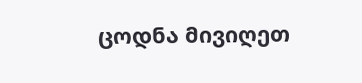ცოდნა მივიღეთ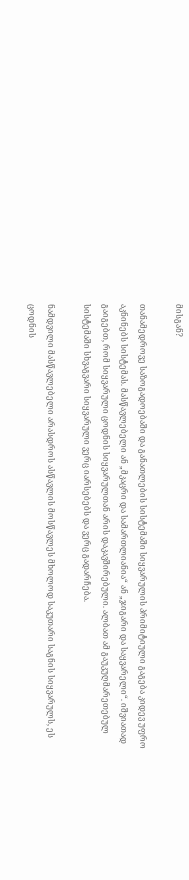მისგან?

თანამედროვე საზოგადოებაში და განათლების სისტემაში სიყვარულის პრიმიტიული გაგება კიდევ უფრო აკნინებს სისტემას. მასწავლებელი ან „მკაცრი და სამართლიანია“ ან „ჯიგარი და საყვარელი“. იშვიათად გაიგებთ, რომ სიყვარული ცოდნის სიყვარულთან არის დაკავშირებული. ალბათ ამ გაუკუღმარეთებულ სისტემაში სხვაგვარი სიყვარული ვერც იარსებებს და ვერც გადარჩება.

ნამდვილი მასწავლებელი არასდროს ასწავლის მოსწავლეს მხოლოდ საკუთარი საგნის სიყვარულს, ეს ცოდნის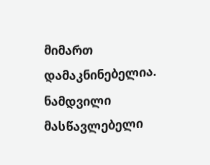მიმართ დამაკნინებელია. ნამდვილი მასწავლებელი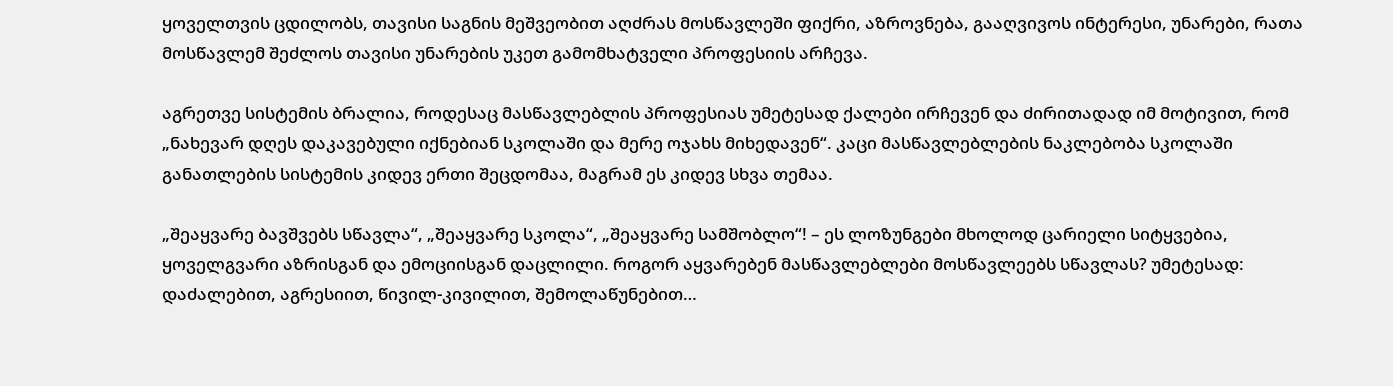ყოველთვის ცდილობს, თავისი საგნის მეშვეობით აღძრას მოსწავლეში ფიქრი, აზროვნება, გააღვივოს ინტერესი, უნარები, რათა მოსწავლემ შეძლოს თავისი უნარების უკეთ გამომხატველი პროფესიის არჩევა.

აგრეთვე სისტემის ბრალია, როდესაც მასწავლებლის პროფესიას უმეტესად ქალები ირჩევენ და ძირითადად იმ მოტივით, რომ „ნახევარ დღეს დაკავებული იქნებიან სკოლაში და მერე ოჯახს მიხედავენ“. კაცი მასწავლებლების ნაკლებობა სკოლაში განათლების სისტემის კიდევ ერთი შეცდომაა, მაგრამ ეს კიდევ სხვა თემაა.

„შეაყვარე ბავშვებს სწავლა“, „შეაყვარე სკოლა“, „შეაყვარე სამშობლო“! – ეს ლოზუნგები მხოლოდ ცარიელი სიტყვებია, ყოველგვარი აზრისგან და ემოციისგან დაცლილი. როგორ აყვარებენ მასწავლებლები მოსწავლეებს სწავლას? უმეტესად: დაძალებით, აგრესიით, წივილ-კივილით, შემოლაწუნებით…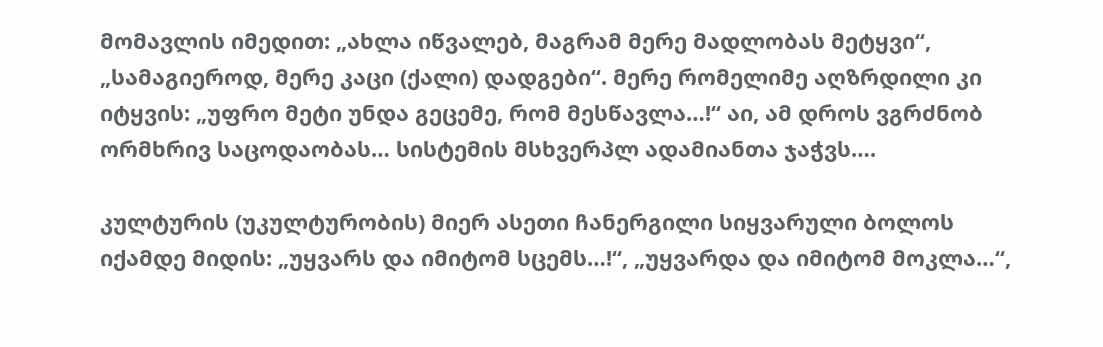მომავლის იმედით: „ახლა იწვალებ, მაგრამ მერე მადლობას მეტყვი“, „სამაგიეროდ, მერე კაცი (ქალი) დადგები“. მერე რომელიმე აღზრდილი კი იტყვის: „უფრო მეტი უნდა გეცემე, რომ მესწავლა…!“ აი, ამ დროს ვგრძნობ ორმხრივ საცოდაობას… სისტემის მსხვერპლ ადამიანთა ჯაჭვს….

კულტურის (უკულტურობის) მიერ ასეთი ჩანერგილი სიყვარული ბოლოს იქამდე მიდის: „უყვარს და იმიტომ სცემს…!“, „უყვარდა და იმიტომ მოკლა…“,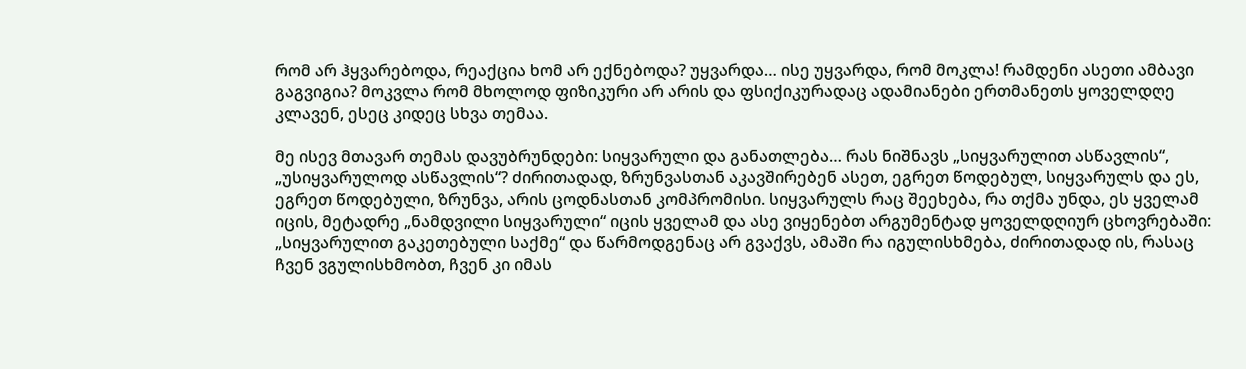რომ არ ჰყვარებოდა, რეაქცია ხომ არ ექნებოდა? უყვარდა… ისე უყვარდა, რომ მოკლა! რამდენი ასეთი ამბავი გაგვიგია? მოკვლა რომ მხოლოდ ფიზიკური არ არის და ფსიქიკურადაც ადამიანები ერთმანეთს ყოველდღე კლავენ, ესეც კიდეც სხვა თემაა.

მე ისევ მთავარ თემას დავუბრუნდები: სიყვარული და განათლება… რას ნიშნავს „სიყვარულით ასწავლის“, „უსიყვარულოდ ასწავლის“? ძირითადად, ზრუნვასთან აკავშირებენ ასეთ, ეგრეთ წოდებულ, სიყვარულს და ეს, ეგრეთ წოდებული, ზრუნვა, არის ცოდნასთან კომპრომისი. სიყვარულს რაც შეეხება, რა თქმა უნდა, ეს ყველამ იცის, მეტადრე „ნამდვილი სიყვარული“ იცის ყველამ და ასე ვიყენებთ არგუმენტად ყოველდღიურ ცხოვრებაში:  „სიყვარულით გაკეთებული საქმე“ და წარმოდგენაც არ გვაქვს, ამაში რა იგულისხმება, ძირითადად ის, რასაც ჩვენ ვგულისხმობთ, ჩვენ კი იმას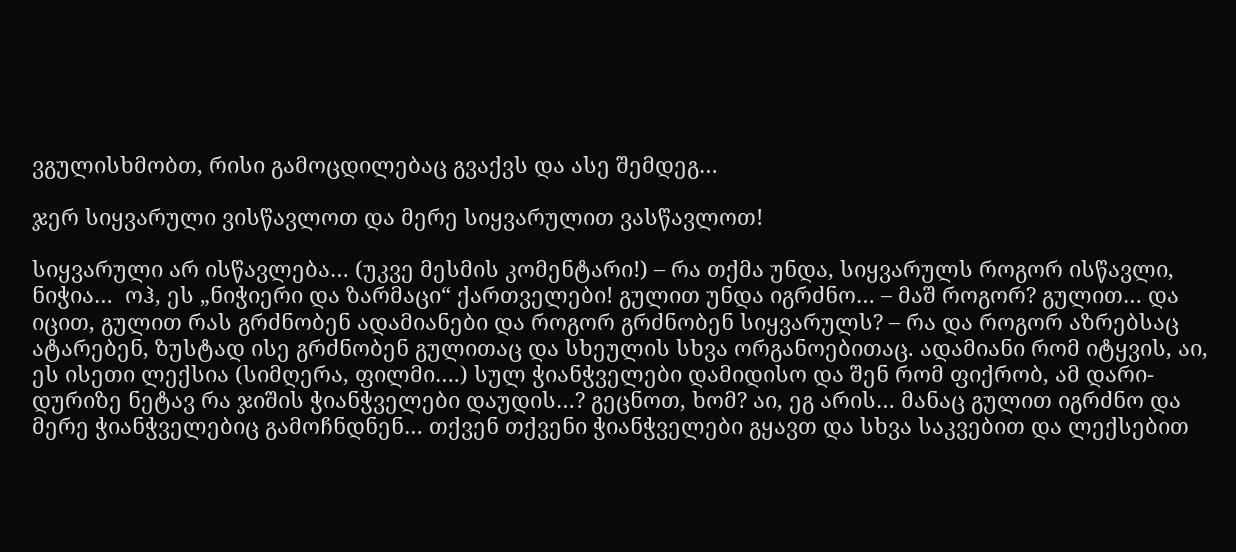ვგულისხმობთ, რისი გამოცდილებაც გვაქვს და ასე შემდეგ…

ჯერ სიყვარული ვისწავლოთ და მერე სიყვარულით ვასწავლოთ!

სიყვარული არ ისწავლება… (უკვე მესმის კომენტარი!) – რა თქმა უნდა, სიყვარულს როგორ ისწავლი, ნიჭია…  ოჰ, ეს „ნიჭიერი და ზარმაცი“ ქართველები! გულით უნდა იგრძნო… – მაშ როგორ? გულით… და იცით, გულით რას გრძნობენ ადამიანები და როგორ გრძნობენ სიყვარულს? – რა და როგორ აზრებსაც ატარებენ, ზუსტად ისე გრძნობენ გულითაც და სხეულის სხვა ორგანოებითაც. ადამიანი რომ იტყვის, აი, ეს ისეთი ლექსია (სიმღერა, ფილმი….) სულ ჭიანჭველები დამიდისო და შენ რომ ფიქრობ, ამ დარი-დურიზე ნეტავ რა ჯიშის ჭიანჭველები დაუდის…? გეცნოთ, ხომ? აი, ეგ არის… მანაც გულით იგრძნო და მერე ჭიანჭველებიც გამოჩნდნენ… თქვენ თქვენი ჭიანჭველები გყავთ და სხვა საკვებით და ლექსებით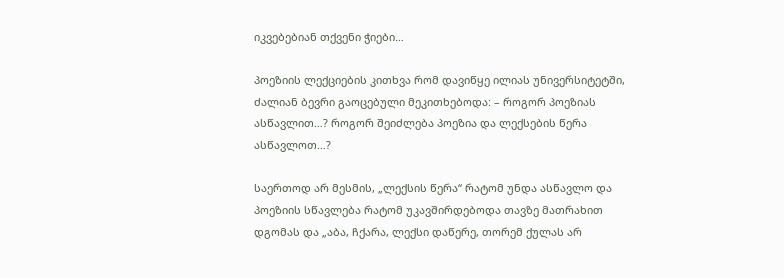იკვებებიან თქვენი ჭიები…

პოეზიის ლექციების კითხვა რომ დავიწყე ილიას უნივერსიტეტში, ძალიან ბევრი გაოცებული მეკითხებოდა: – როგორ პოეზიას ასწავლით…? როგორ შეიძლება პოეზია და ლექსების წერა ასწავლოთ…?

საერთოდ არ მესმის, „ლექსის წერა“ რატომ უნდა ასწავლო და პოეზიის სწავლება რატომ უკავშირდებოდა თავზე მათრახით დგომას და „აბა, ჩქარა, ლექსი დაწერე, თორემ ქულას არ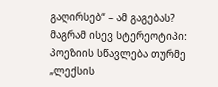გაღირსებ“ – ამ გაგებას? მაგრამ ისევ სტერეოტიპი: პოეზიის სწავლება თურმე „ლექსის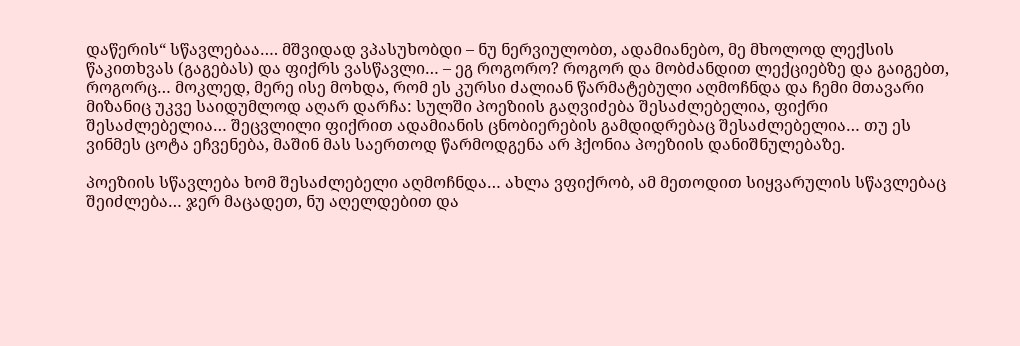დაწერის“ სწავლებაა…. მშვიდად ვპასუხობდი – ნუ ნერვიულობთ, ადამიანებო, მე მხოლოდ ლექსის წაკითხვას (გაგებას) და ფიქრს ვასწავლი… – ეგ როგორო? როგორ და მობძანდით ლექციებზე და გაიგებთ, როგორც… მოკლედ, მერე ისე მოხდა, რომ ეს კურსი ძალიან წარმატებული აღმოჩნდა და ჩემი მთავარი მიზანიც უკვე საიდუმლოდ აღარ დარჩა: სულში პოეზიის გაღვიძება შესაძლებელია, ფიქრი შესაძლებელია… შეცვლილი ფიქრით ადამიანის ცნობიერების გამდიდრებაც შესაძლებელია… თუ ეს ვინმეს ცოტა ეჩვენება, მაშინ მას საერთოდ წარმოდგენა არ ჰქონია პოეზიის დანიშნულებაზე.

პოეზიის სწავლება ხომ შესაძლებელი აღმოჩნდა… ახლა ვფიქრობ, ამ მეთოდით სიყვარულის სწავლებაც შეიძლება… ჯერ მაცადეთ, ნუ აღელდებით და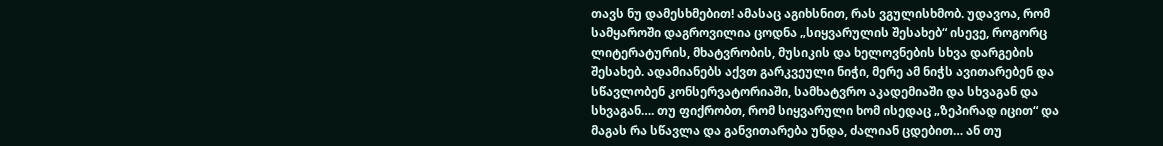თავს ნუ დამესხმებით! ამასაც აგიხსნით, რას ვგულისხმობ. უდავოა, რომ სამყაროში დაგროვილია ცოდნა „სიყვარულის შესახებ“ ისევე, როგორც ლიტერატურის, მხატვრობის, მუსიკის და ხელოვნების სხვა დარგების შესახებ. ადამიანებს აქვთ გარკვეული ნიჭი, მერე ამ ნიჭს ავითარებენ და სწავლობენ კონსერვატორიაში, სამხატვრო აკადემიაში და სხვაგან და სხვაგან…. თუ ფიქრობთ, რომ სიყვარული ხომ ისედაც „ზეპირად იცით“ და მაგას რა სწავლა და განვითარება უნდა, ძალიან ცდებით… ან თუ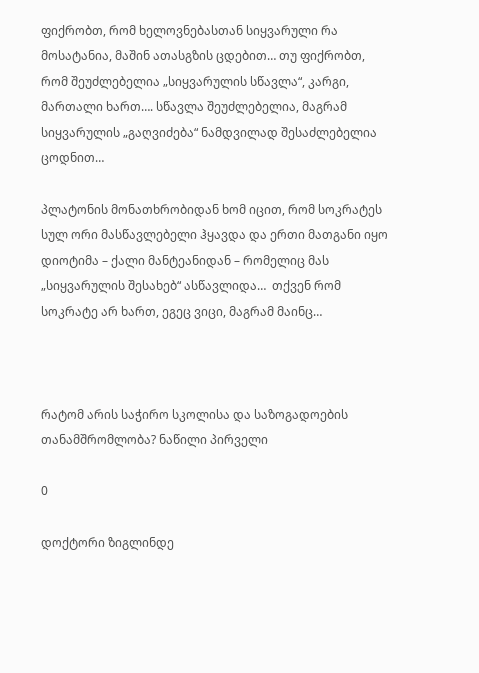ფიქრობთ, რომ ხელოვნებასთან სიყვარული რა მოსატანია, მაშინ ათასგზის ცდებით… თუ ფიქრობთ, რომ შეუძლებელია „სიყვარულის სწავლა“, კარგი, მართალი ხართ…. სწავლა შეუძლებელია, მაგრამ სიყვარულის „გაღვიძება“ ნამდვილად შესაძლებელია ცოდნით…

პლატონის მონათხრობიდან ხომ იცით, რომ სოკრატეს სულ ორი მასწავლებელი ჰყავდა და ერთი მათგანი იყო დიოტიმა – ქალი მანტეანიდან – რომელიც მას „სიყვარულის შესახებ“ ასწავლიდა…  თქვენ რომ სოკრატე არ ხართ, ეგეც ვიცი, მაგრამ მაინც…



რატომ არის საჭირო სკოლისა და საზოგადოების თანამშრომლობა? ნაწილი პირველი

0

დოქტორი ზიგლინდე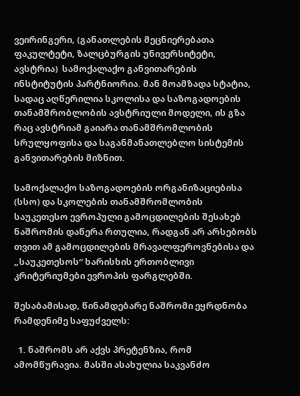ვეირინგერი, (განათლების მეცნიერებათა ფაკულტეტი, ზალცბურგის უნივერსიტეტი, ავსტრია)  სამოქალაქო განვითარების ინსტიტუტის პარტნიორია. მან მოამზადა სტატია, სადაც აღწერილია სკოლისა და საზოგადოების თანამშრობლობის ავსტრიული მოდელი, ის გზა რაც ავსტრიამ გაიარა თანამშრომლობის სრულყოფისა და საგანმანათლებლო სისტემის განვითარების მიზნით.

სამოქალაქო საზოგადოების ორგანიზაციებისა (სსო) და სკოლების თანამშრომლობის საუკეთესო ევროპული გამოცდილების შესახებ ნაშრომის დაწერა რთულია, რადგან არ არსებობს თვით ამ გამოცდილების მრავალფეროვნებისა და „საუკეთესოს“ ხარისხის ერთობლივი კრიტერიუმები ევროპის ფარგლებში.

შესაბამისად, წინამდებარე ნაშრომი ეყრდნობა რამდენიმე საფუძველს:

  1. ნაშრომს არ აქვს პრეტენზია, რომ ამომწურავია. მასში ასახულია საკვანძო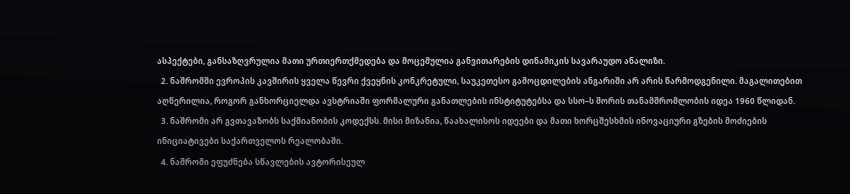ასპექტები, განსაზღვრულია მათი ურთიერთქმედება და მოცემულია განვითარების დინამიკის სავარაუდო ანალიზი.
  2. ნაშრომში ევროპის კავშირის ყველა წევრი ქვეყნის კონკრეტული, საუკეთესო გამოცდილების ანგარიში არ არის წარმოდგენილი. მაგალითებით აღწერილია, როგორ განხორციელდა ავსტრიაში ფორმალური განათლების ინსტიტუტებსა და სსო–ს შორის თანამშრომლობის იდეა 1960 წლიდან.
  3. ნაშრომი არ გვთავაზობს საქმიანობის კოდექსს. მისი მიზანია, წაახალისოს იდეები და მათი ხორცშესხმის ინოვაციური გზების მოძიების ინიციატივები საქართველოს რეალობაში.
  4. ნაშრომი ეფუძნება სწავლების ავტორისეულ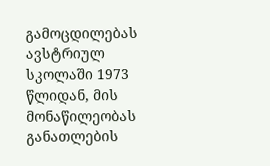გამოცდილებას ავსტრიულ სკოლაში 1973 წლიდან, მის მონაწილეობას განათლების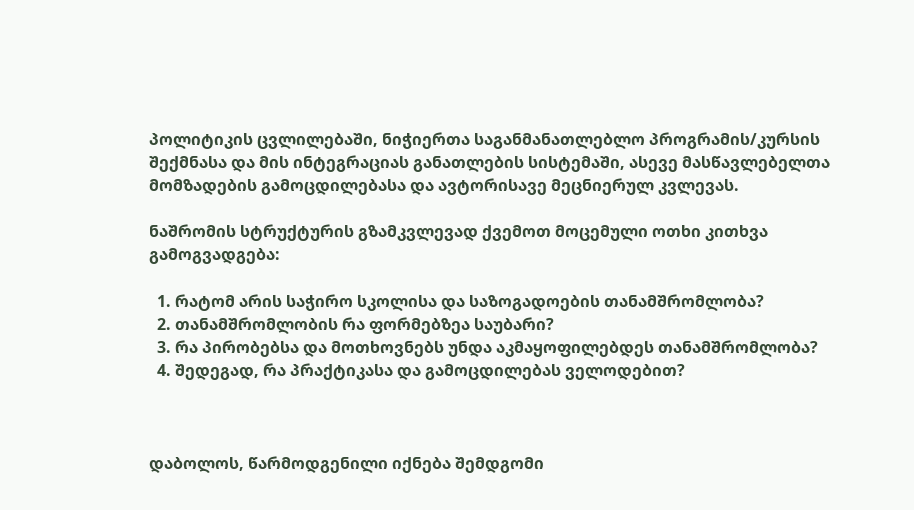პოლიტიკის ცვლილებაში, ნიჭიერთა საგანმანათლებლო პროგრამის/კურსის შექმნასა და მის ინტეგრაციას განათლების სისტემაში, ასევე მასწავლებელთა მომზადების გამოცდილებასა და ავტორისავე მეცნიერულ კვლევას.

ნაშრომის სტრუქტურის გზამკვლევად ქვემოთ მოცემული ოთხი კითხვა გამოგვადგება:

  1. რატომ არის საჭირო სკოლისა და საზოგადოების თანამშრომლობა?
  2. თანამშრომლობის რა ფორმებზეა საუბარი?
  3. რა პირობებსა და მოთხოვნებს უნდა აკმაყოფილებდეს თანამშრომლობა?
  4. შედეგად, რა პრაქტიკასა და გამოცდილებას ველოდებით?



დაბოლოს, წარმოდგენილი იქნება შემდგომი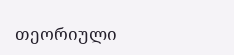თეორიული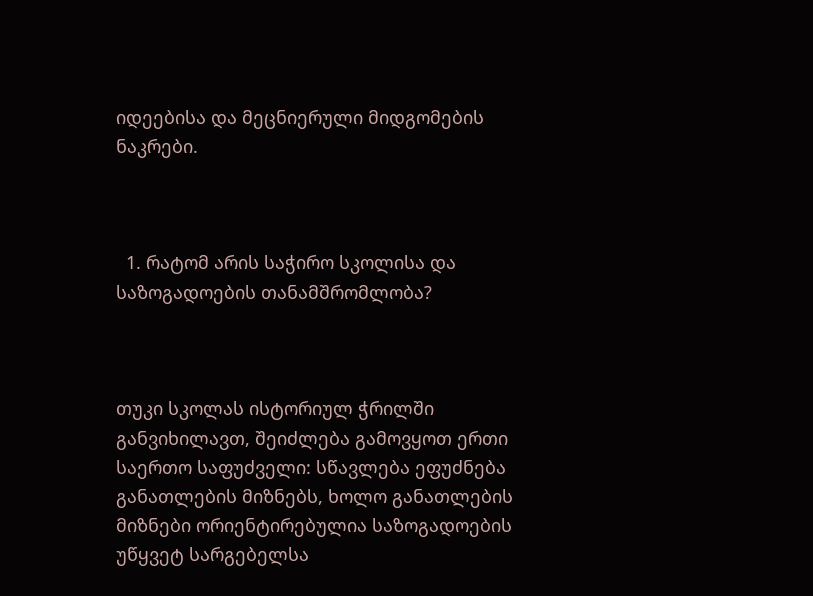იდეებისა და მეცნიერული მიდგომების ნაკრები.



  1. რატომ არის საჭირო სკოლისა და საზოგადოების თანამშრომლობა?



თუკი სკოლას ისტორიულ ჭრილში განვიხილავთ, შეიძლება გამოვყოთ ერთი საერთო საფუძველი: სწავლება ეფუძნება განათლების მიზნებს, ხოლო განათლების მიზნები ორიენტირებულია საზოგადოების უწყვეტ სარგებელსა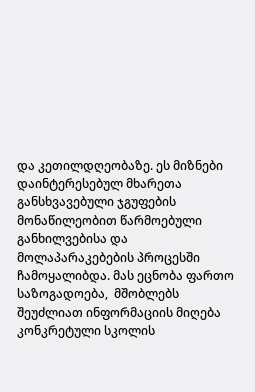და კეთილდღეობაზე. ეს მიზნები დაინტერესებულ მხარეთა განსხვავებული ჯგუფების მონაწილეობით წარმოებული განხილვებისა და მოლაპარაკებების პროცესში ჩამოყალიბდა. მას ეცნობა ფართო საზოგადოება,  მშობლებს შეუძლიათ ინფორმაციის მიღება კონკრეტული სკოლის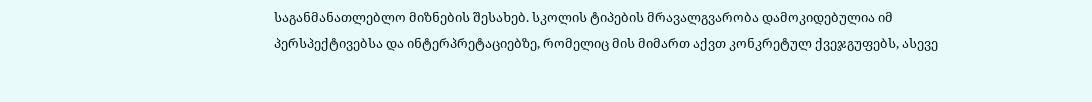საგანმანათლებლო მიზნების შესახებ. სკოლის ტიპების მრავალგვარობა დამოკიდებულია იმ პერსპექტივებსა და ინტერპრეტაციებზე, რომელიც მის მიმართ აქვთ კონკრეტულ ქვეჯგუფებს, ასევე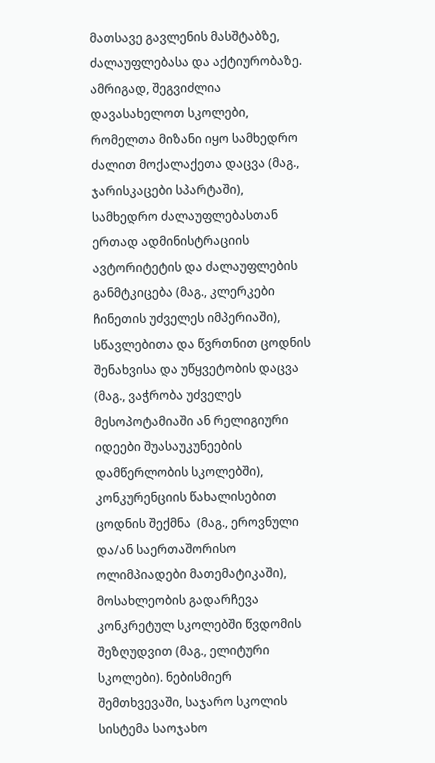მათსავე გავლენის მასშტაბზე, ძალაუფლებასა და აქტიურობაზე. ამრიგად, შეგვიძლია დავასახელოთ სკოლები, რომელთა მიზანი იყო სამხედრო ძალით მოქალაქეთა დაცვა (მაგ., ჯარისკაცები სპარტაში), სამხედრო ძალაუფლებასთან ერთად ადმინისტრაციის ავტორიტეტის და ძალაუფლების განმტკიცება (მაგ., კლერკები ჩინეთის უძველეს იმპერიაში), სწავლებითა და წვრთნით ცოდნის შენახვისა და უწყვეტობის დაცვა (მაგ., ვაჭრობა უძველეს მესოპოტამიაში ან რელიგიური იდეები შუასაუკუნეების დამწერლობის სკოლებში), კონკურენციის წახალისებით ცოდნის შექმნა  (მაგ., ეროვნული და/ან საერთაშორისო ოლიმპიადები მათემატიკაში), მოსახლეობის გადარჩევა კონკრეტულ სკოლებში წვდომის შეზღუდვით (მაგ., ელიტური სკოლები). ნებისმიერ შემთხვევაში, საჯარო სკოლის სისტემა საოჯახო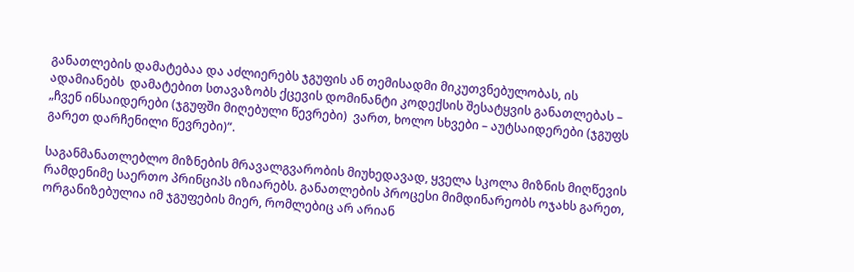განათლების დამატებაა და აძლიერებს ჯგუფის ან თემისადმი მიკუთვნებულობას, ის ადამიანებს  დამატებით სთავაზობს ქცევის დომინანტი კოდექსის შესატყვის განათლებას – „ჩვენ ინსაიდერები (ჯგუფში მიღებული წევრები)  ვართ, ხოლო სხვები – აუტსაიდერები (ჯგუფს გარეთ დარჩენილი წევრები)“.

საგანმანათლებლო მიზნების მრავალგვარობის მიუხედავად, ყველა სკოლა მიზნის მიღწევის რამდენიმე საერთო პრინციპს იზიარებს. განათლების პროცესი მიმდინარეობს ოჯახს გარეთ, ორგანიზებულია იმ ჯგუფების მიერ, რომლებიც არ არიან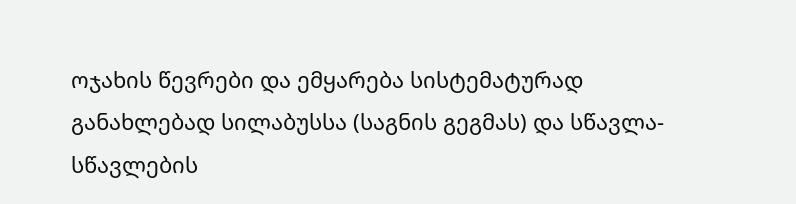ოჯახის წევრები და ემყარება სისტემატურად განახლებად სილაბუსსა (საგნის გეგმას) და სწავლა-სწავლების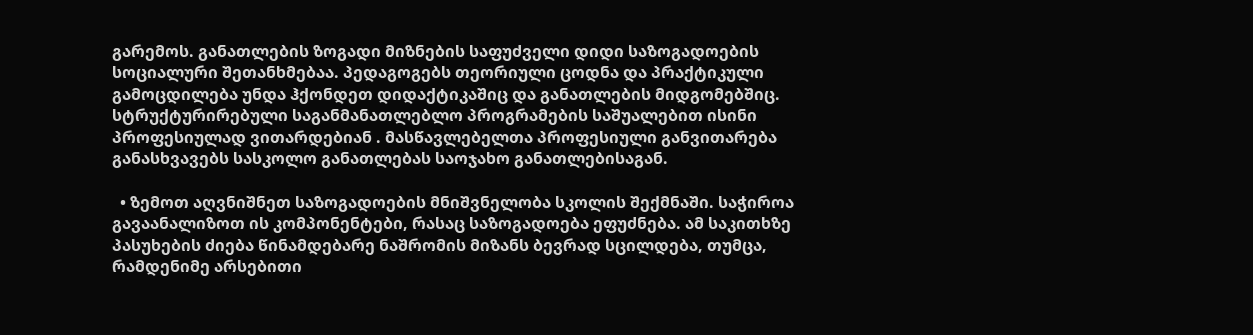გარემოს. განათლების ზოგადი მიზნების საფუძველი დიდი საზოგადოების სოციალური შეთანხმებაა. პედაგოგებს თეორიული ცოდნა და პრაქტიკული  გამოცდილება უნდა ჰქონდეთ დიდაქტიკაშიც და განათლების მიდგომებშიც. სტრუქტურირებული საგანმანათლებლო პროგრამების საშუალებით ისინი პროფესიულად ვითარდებიან . მასწავლებელთა პროფესიული განვითარება განასხვავებს სასკოლო განათლებას საოჯახო განათლებისაგან.

  • ზემოთ აღვნიშნეთ საზოგადოების მნიშვნელობა სკოლის შექმნაში. საჭიროა გავაანალიზოთ ის კომპონენტები, რასაც საზოგადოება ეფუძნება. ამ საკითხზე პასუხების ძიება წინამდებარე ნაშრომის მიზანს ბევრად სცილდება, თუმცა, რამდენიმე არსებითი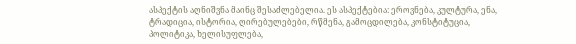ასპექტის აღნიშვნა მაინც შესაძლებელია. ეს ასპექტებია: ეროვნება, კულტურა, ენა, ტრადიცია, ისტორია, ღირებულებები, რწმენა, გამოცდილება, კონსტიტუცია, პოლიტიკა, ხელისუფლება,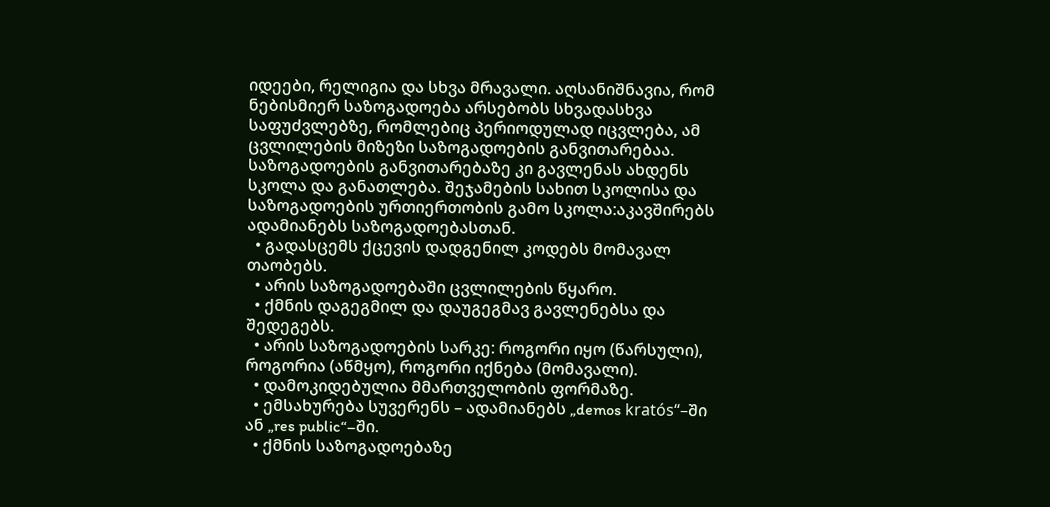იდეები, რელიგია და სხვა მრავალი. აღსანიშნავია, რომ ნებისმიერ საზოგადოება არსებობს სხვადასხვა საფუძვლებზე, რომლებიც პერიოდულად იცვლება, ამ ცვლილების მიზეზი საზოგადოების განვითარებაა. საზოგადოების განვითარებაზე კი გავლენას ახდენს  სკოლა და განათლება. შეჯამების სახით სკოლისა და საზოგადოების ურთიერთობის გამო სკოლა:აკავშირებს ადამიანებს საზოგადოებასთან.
  • გადასცემს ქცევის დადგენილ კოდებს მომავალ თაობებს.
  • არის საზოგადოებაში ცვლილების წყარო.
  • ქმნის დაგეგმილ და დაუგეგმავ გავლენებსა და შედეგებს.
  • არის საზოგადოების სარკე: როგორი იყო (წარსული), როგორია (აწმყო), როგორი იქნება (მომავალი).
  • დამოკიდებულია მმართველობის ფორმაზე.
  • ემსახურება სუვერენს – ადამიანებს „demos kratós“–ში ან „res public“–ში.
  • ქმნის საზოგადოებაზე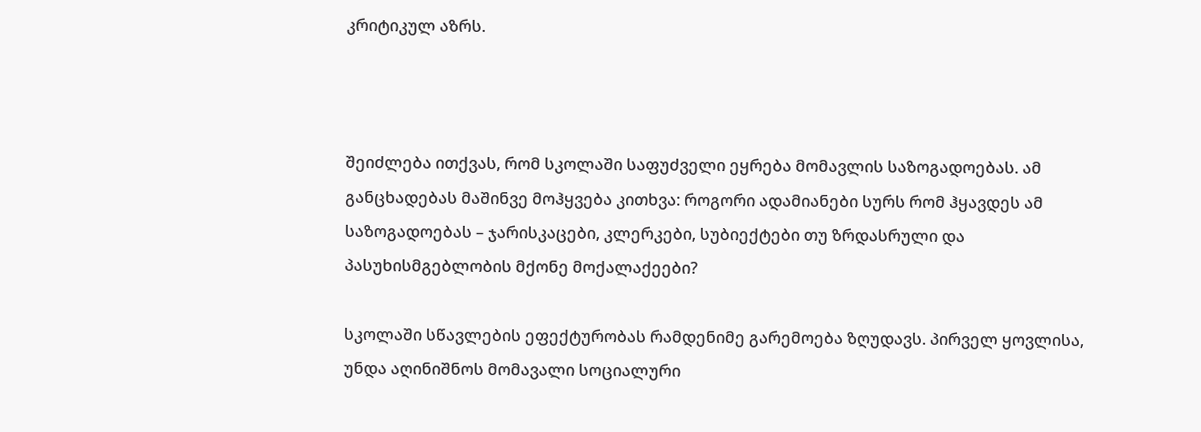კრიტიკულ აზრს.



შეიძლება ითქვას, რომ სკოლაში საფუძველი ეყრება მომავლის საზოგადოებას. ამ განცხადებას მაშინვე მოჰყვება კითხვა: როგორი ადამიანები სურს რომ ჰყავდეს ამ საზოგადოებას – ჯარისკაცები, კლერკები, სუბიექტები თუ ზრდასრული და პასუხისმგებლობის მქონე მოქალაქეები?

სკოლაში სწავლების ეფექტურობას რამდენიმე გარემოება ზღუდავს. პირველ ყოვლისა, უნდა აღინიშნოს მომავალი სოციალური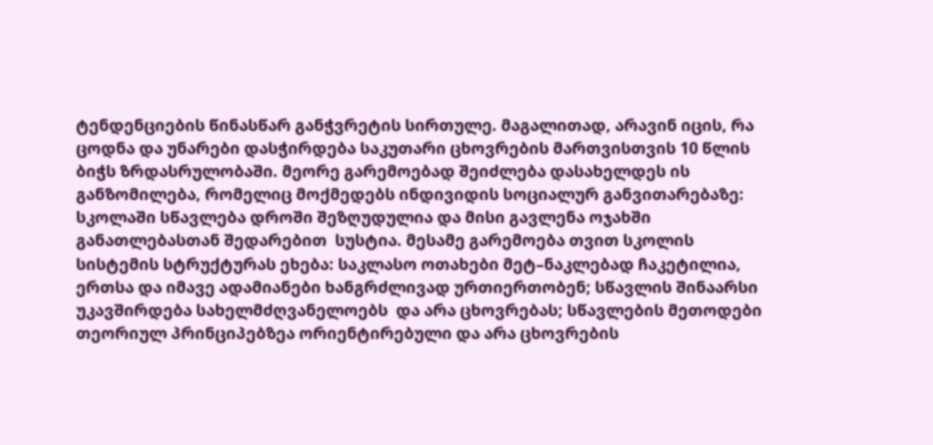ტენდენციების წინასწარ განჭვრეტის სირთულე. მაგალითად, არავინ იცის, რა ცოდნა და უნარები დასჭირდება საკუთარი ცხოვრების მართვისთვის 10 წლის ბიჭს ზრდასრულობაში. მეორე გარემოებად შეიძლება დასახელდეს ის განზომილება, რომელიც მოქმედებს ინდივიდის სოციალურ განვითარებაზე: სკოლაში სწავლება დროში შეზღუდულია და მისი გავლენა ოჯახში განათლებასთან შედარებით  სუსტია. მესამე გარემოება თვით სკოლის სისტემის სტრუქტურას ეხება: საკლასო ოთახები მეტ–ნაკლებად ჩაკეტილია, ერთსა და იმავე ადამიანები ხანგრძლივად ურთიერთობენ; სწავლის შინაარსი უკავშირდება სახელმძღვანელოებს  და არა ცხოვრებას; სწავლების მეთოდები თეორიულ პრინციპებზეა ორიენტირებული და არა ცხოვრების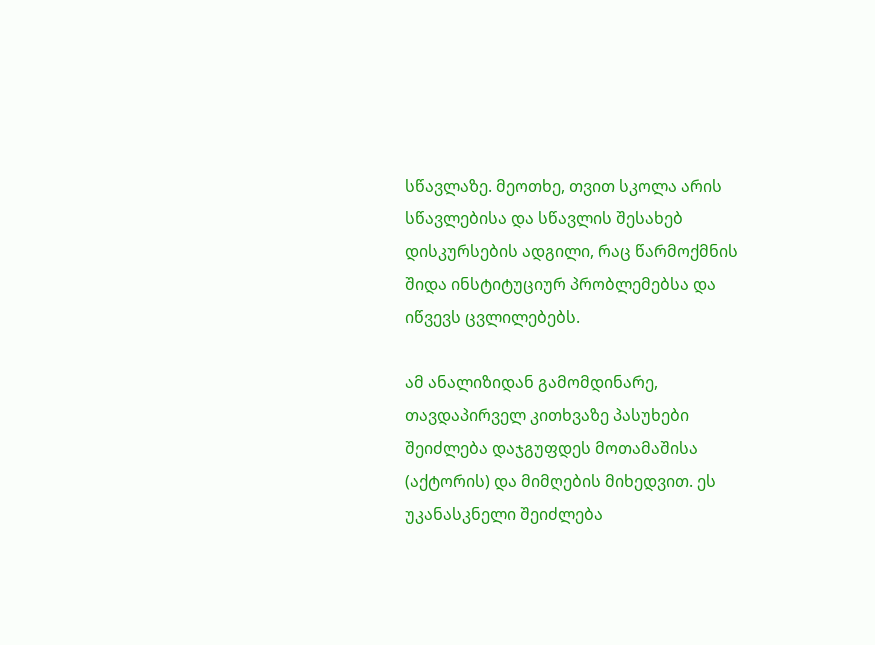სწავლაზე. მეოთხე, თვით სკოლა არის სწავლებისა და სწავლის შესახებ დისკურსების ადგილი, რაც წარმოქმნის შიდა ინსტიტუციურ პრობლემებსა და იწვევს ცვლილებებს.

ამ ანალიზიდან გამომდინარე, თავდაპირველ კითხვაზე პასუხები შეიძლება დაჯგუფდეს მოთამაშისა (აქტორის) და მიმღების მიხედვით. ეს უკანასკნელი შეიძლება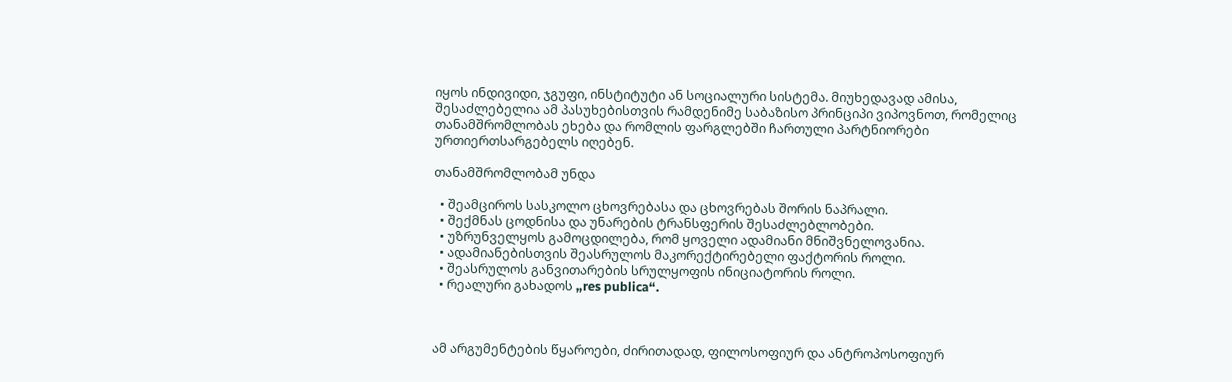იყოს ინდივიდი, ჯგუფი, ინსტიტუტი ან სოციალური სისტემა. მიუხედავად ამისა, შესაძლებელია ამ პასუხებისთვის რამდენიმე საბაზისო პრინციპი ვიპოვნოთ, რომელიც თანამშრომლობას ეხება და რომლის ფარგლებში ჩართული პარტნიორები ურთიერთსარგებელს იღებენ.

თანამშრომლობამ უნდა

  • შეამციროს სასკოლო ცხოვრებასა და ცხოვრებას შორის ნაპრალი.
  • შექმნას ცოდნისა და უნარების ტრანსფერის შესაძლებლობები.
  • უზრუნველყოს გამოცდილება, რომ ყოველი ადამიანი მნიშვნელოვანია.
  • ადამიანებისთვის შეასრულოს მაკორექტირებელი ფაქტორის როლი.
  • შეასრულოს განვითარების სრულყოფის ინიციატორის როლი.
  • რეალური გახადოს „res publica“.



ამ არგუმენტების წყაროები, ძირითადად, ფილოსოფიურ და ანტროპოსოფიურ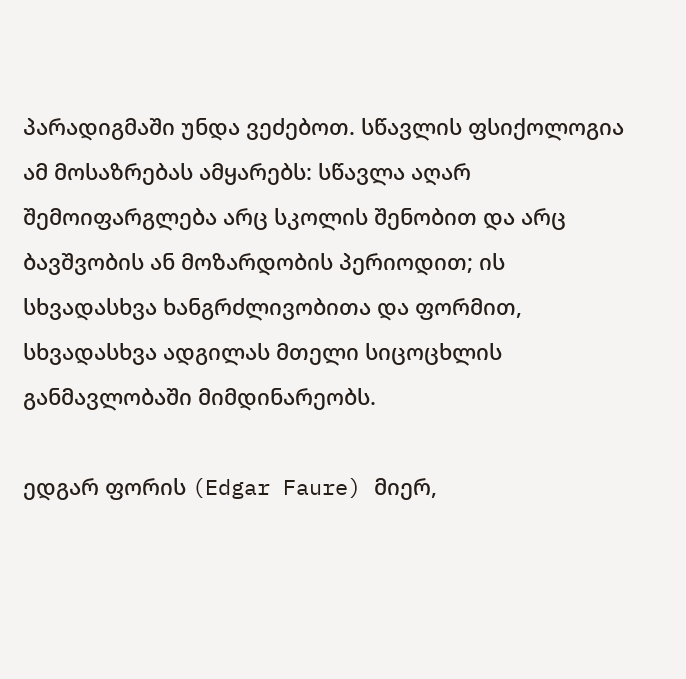პარადიგმაში უნდა ვეძებოთ. სწავლის ფსიქოლოგია ამ მოსაზრებას ამყარებს: სწავლა აღარ შემოიფარგლება არც სკოლის შენობით და არც ბავშვობის ან მოზარდობის პერიოდით; ის სხვადასხვა ხანგრძლივობითა და ფორმით, სხვადასხვა ადგილას მთელი სიცოცხლის განმავლობაში მიმდინარეობს.

ედგარ ფორის (Edgar Faure) მიერ,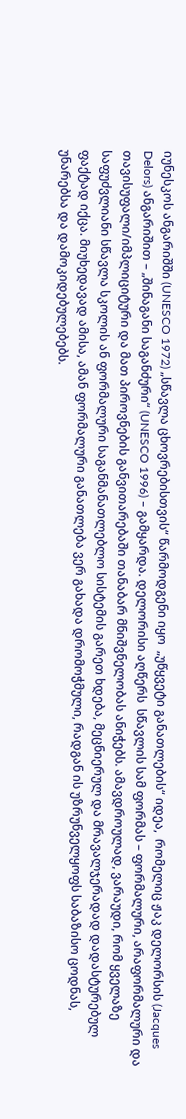იუნესკოს ანგარიშში (UNESCO 1972) „სწავლა ცხოვრებისთვის“ წარმოდგენი იყო  „უწყვეტი განათლების“ იდეა,  რომელიც ჟაკ დელორსის (Jacques Delors) ანგარიშით – „შინაგანი საგანძური“ (UNESCO 1996) – გამყარდა. დელორისი აღწერს  სწავლის სამ ფორმას – ფორმალური, არაფორმალური და თავისუფალი/იმპლიციტური და მათ პიროვნების განვითარებაში თანაბარ მნიშვნელობას ანიჭებს. ამავდროულად, ვარაუდი, რომ ყველაზე საფუძვლიანი სწავლა სკოლის ან ფორმალური საგანმანათლებლო სისტემის გარეთ ხდება, მეცნიერულ და მრავალჯერადად დადასტურებულ ფაქტად იქცა. მიუხედავად ამისა, ამან ფორმალური განათლება ვერ გახადა დრომოჭმული, რადგან ის უზრუნველყოფს საბაზისო ცოდნას, უნარებსა და დამოკიდებულებებს.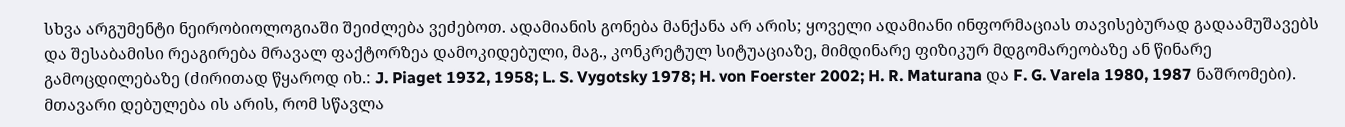სხვა არგუმენტი ნეირობიოლოგიაში შეიძლება ვეძებოთ. ადამიანის გონება მანქანა არ არის; ყოველი ადამიანი ინფორმაციას თავისებურად გადაამუშავებს და შესაბამისი რეაგირება მრავალ ფაქტორზეა დამოკიდებული, მაგ., კონკრეტულ სიტუაციაზე, მიმდინარე ფიზიკურ მდგომარეობაზე ან წინარე გამოცდილებაზე (ძირითად წყაროდ იხ.: J. Piaget 1932, 1958; L. S. Vygotsky 1978; H. von Foerster 2002; H. R. Maturana და F. G. Varela 1980, 1987 ნაშრომები).  მთავარი დებულება ის არის, რომ სწავლა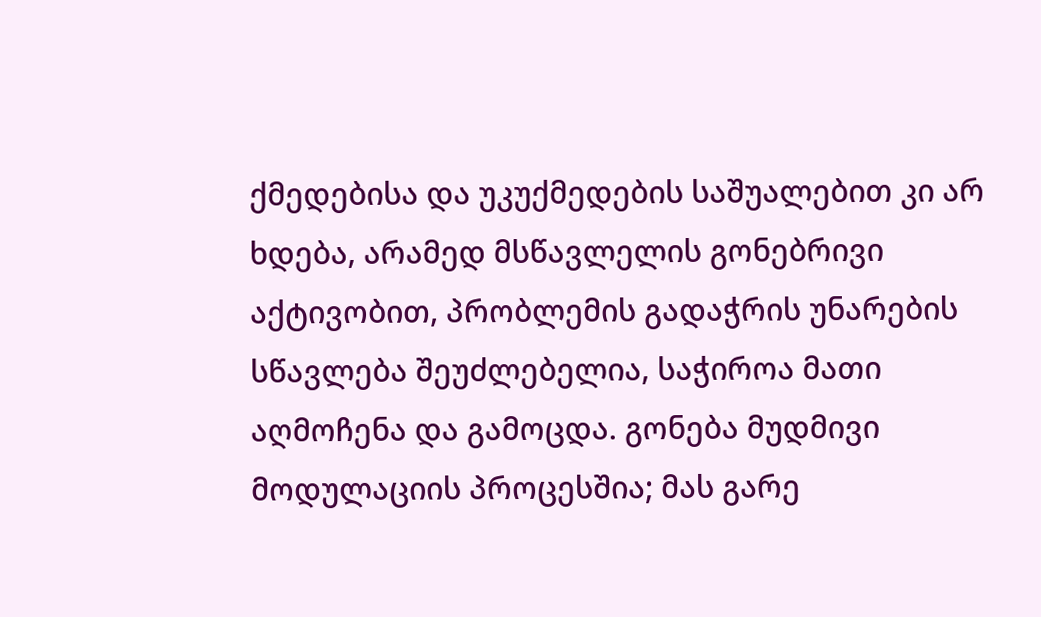ქმედებისა და უკუქმედების საშუალებით კი არ ხდება, არამედ მსწავლელის გონებრივი აქტივობით, პრობლემის გადაჭრის უნარების სწავლება შეუძლებელია, საჭიროა მათი აღმოჩენა და გამოცდა. გონება მუდმივი მოდულაციის პროცესშია; მას გარე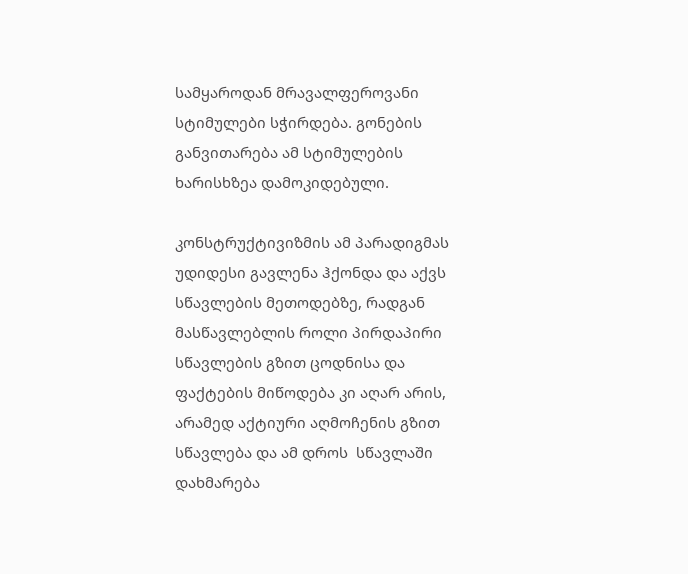სამყაროდან მრავალფეროვანი სტიმულები სჭირდება. გონების განვითარება ამ სტიმულების ხარისხზეა დამოკიდებული.

კონსტრუქტივიზმის ამ პარადიგმას უდიდესი გავლენა ჰქონდა და აქვს სწავლების მეთოდებზე, რადგან მასწავლებლის როლი პირდაპირი სწავლების გზით ცოდნისა და ფაქტების მიწოდება კი აღარ არის, არამედ აქტიური აღმოჩენის გზით სწავლება და ამ დროს  სწავლაში დახმარება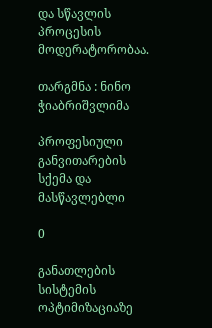და სწავლის პროცესის მოდერატორობაა.

თარგმნა : ნინო ჭიაბრიშვლიმა

პროფესიული განვითარების სქემა და მასწავლებლი

0

განათლების სისტემის ოპტიმიზაციაზე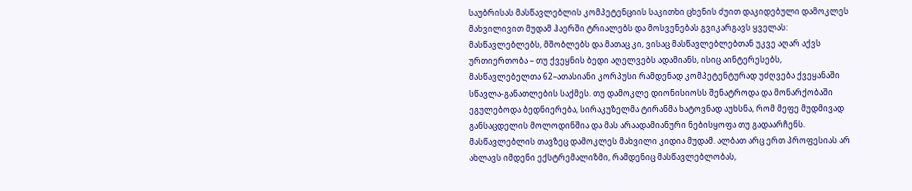საუბრისას მასწავლებლის კომპეტენციის საკითხი ცხენის ძუით დაკიდებული დამოკლეს მახვილივით მუდამ ჰაერში ტრიალებს და მოსვენებას გვიკარგავს ყველას: მასწავლებლებს, მშობლებს და მათაც კი, ვისაც მასწავლებლებთან უკვე აღარ აქვს ურთიერთობა – თუ ქვეყნის ბედი აღელვებს ადამიანს, ისიც აინტერესებს, მასწავლებელთა 62–ათასიანი კორპუსი რამდენად კომპეტენტურად უძღვება ქვეყანაში სწავლა-განათლების საქმეს. თუ დამოკლე დიონისიოსს შენატროდა და მონარქობაში ეგულებოდა ბედნიერება, სირაკუზელმა ტირანმა ხატოვნად აუხსნა, რომ მეფე მუდმივად განსაცდელის მოლოდინშია და მას არაადამიანური ნებისყოფა თუ გადაარჩენს. მასწავლებლის თავზეც დამოკლეს მახვილი კიდია მუდამ. ალბათ არც ერთ პროფესიას არ ახლავს იმდენი ექსტრემალიზმი, რამდენიც მასწავლებლობას,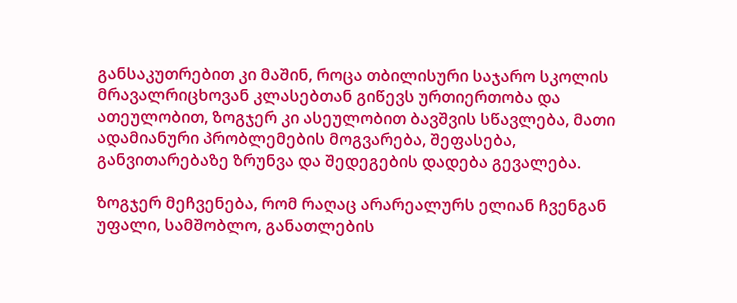განსაკუთრებით კი მაშინ, როცა თბილისური საჯარო სკოლის მრავალრიცხოვან კლასებთან გიწევს ურთიერთობა და ათეულობით, ზოგჯერ კი ასეულობით ბავშვის სწავლება, მათი ადამიანური პრობლემების მოგვარება, შეფასება, განვითარებაზე ზრუნვა და შედეგების დადება გევალება.

ზოგჯერ მეჩვენება, რომ რაღაც არარეალურს ელიან ჩვენგან უფალი, სამშობლო, განათლების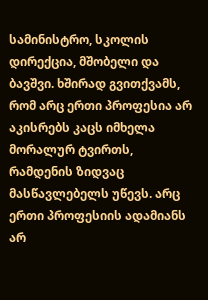სამინისტრო, სკოლის დირექცია, მშობელი და ბავშვი. ხშირად გვითქვამს, რომ არც ერთი პროფესია არ აკისრებს კაცს იმხელა მორალურ ტვირთს, რამდენის ზიდვაც მასწავლებელს უწევს. არც ერთი პროფესიის ადამიანს არ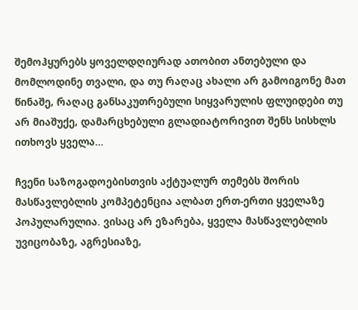შემოჰყურებს ყოველდღიურად ათობით ანთებული და მომლოდინე თვალი, და თუ რაღაც ახალი არ გამოიგონე მათ წინაშე, რაღაც განსაკუთრებული სიყვარულის ფლუიდები თუ არ მიაშუქე, დამარცხებული გლადიატორივით შენს სისხლს ითხოვს ყველა…

ჩვენი საზოგადოებისთვის აქტუალურ თემებს შორის მასწავლებლის კომპეტენცია ალბათ ერთ-ერთი ყველაზე პოპულარულია. ვისაც არ ეზარება, ყველა მასწავლებლის უვიცობაზე, აგრესიაზე,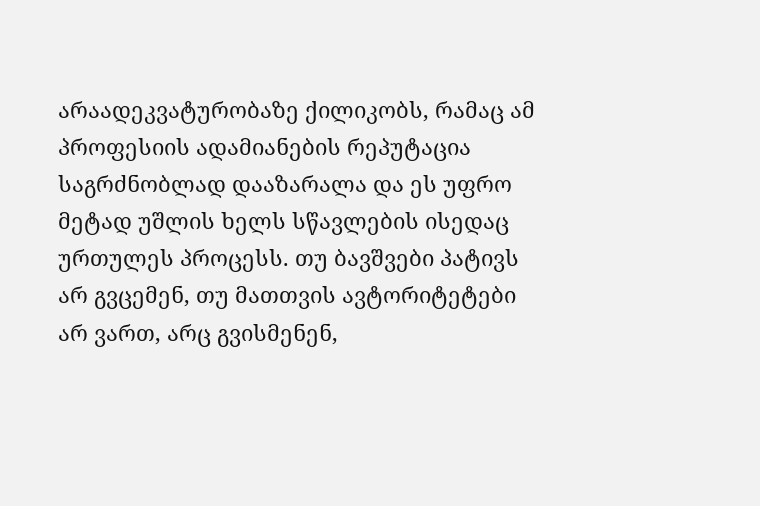არაადეკვატურობაზე ქილიკობს, რამაც ამ პროფესიის ადამიანების რეპუტაცია საგრძნობლად დააზარალა და ეს უფრო მეტად უშლის ხელს სწავლების ისედაც ურთულეს პროცესს. თუ ბავშვები პატივს არ გვცემენ, თუ მათთვის ავტორიტეტები არ ვართ, არც გვისმენენ,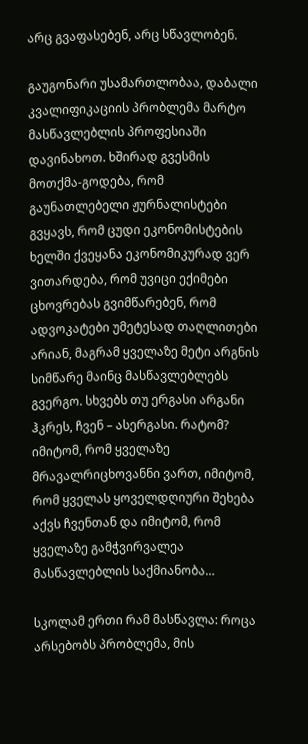არც გვაფასებენ, არც სწავლობენ.

გაუგონარი უსამართლობაა, დაბალი კვალიფიკაციის პრობლემა მარტო მასწავლებლის პროფესიაში დავინახოთ. ხშირად გვესმის მოთქმა-გოდება, რომ გაუნათლებელი ჟურნალისტები გვყავს, რომ ცუდი ეკონომისტების ხელში ქვეყანა ეკონომიკურად ვერ ვითარდება, რომ უვიცი ექიმები ცხოვრებას გვიმწარებენ, რომ ადვოკატები უმეტესად თაღლითები არიან, მაგრამ ყველაზე მეტი არგნის სიმწარე მაინც მასწავლებლებს გვერგო. სხვებს თუ ერგასი არგანი ჰკრეს, ჩვენ – ასერგასი. რატომ? იმიტომ, რომ ყველაზე მრავალრიცხოვანნი ვართ, იმიტომ, რომ ყველას ყოველდღიური შეხება აქვს ჩვენთან და იმიტომ, რომ ყველაზე გამჭვირვალეა მასწავლებლის საქმიანობა…

სკოლამ ერთი რამ მასწავლა: როცა არსებობს პრობლემა, მის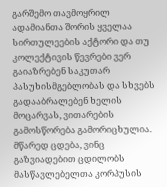გარშემო თავმოყრილ ადამიანთა შორის ყველაა სირთულეების აქტორი და თუ კოლექტივის წევრები ვერ გაიაზრებენ საკუთარ პასუხისმგებლობას და სხვებს გადააბრალებენ ხელის  მოცარვას, ვითარების გამოსწორება გამორიცხულია. მწარედ ცდება, ვინც გაზვიადებით ცდილობს მასწავლებელთა კორპუსის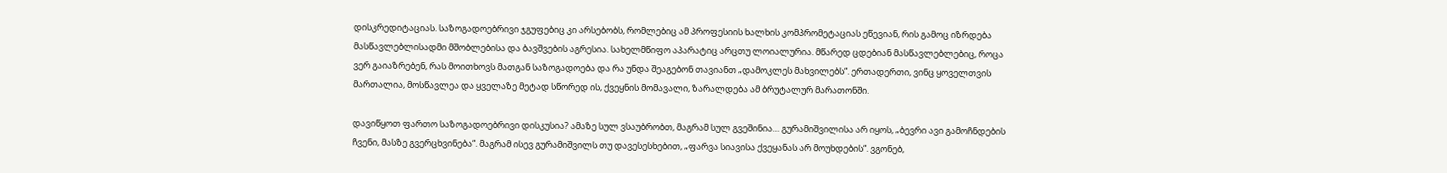დისკრედიტაციას. საზოგადოებრივი ჯგუფებიც კი არსებობს, რომლებიც ამ პროფესიის ხალხის კომპრომეტაციას ეწევიან, რის გამოც იზრდება მასწავლებლისადმი მშობლებისა და ბავშვების აგრესია. სახელმწიფო აპარატიც არცთუ ლოიალურია. მწარედ ცდებიან მასწავლებლებიც, როცა ვერ გაიაზრებენ, რას მოითხოვს მათგან საზოგადოება და რა უნდა შეაგებონ თავიანთ „დამოკლეს მახვილებს“. ერთადერთი, ვინც ყოველთვის მართალია, მოსწავლეა და ყველაზე მეტად სწორედ ის, ქვეყნის მომავალი, ზარალდება ამ ბრუტალურ მარათონში.

დავიწყოთ ფართო საზოგადოებრივი დისკუსია? ამაზე სულ ვსაუბრობთ, მაგრამ სულ გვეშინია… გურამიშვილისა არ იყოს, „ბევრი ავი გამოჩნდების ჩვენი, მასზე გვერცხვინება“. მაგრამ ისევ გურამიშვილს თუ დავესესხებით, „ფარვა სიავისა ქვეყანას არ მოუხდების“. ვგონებ,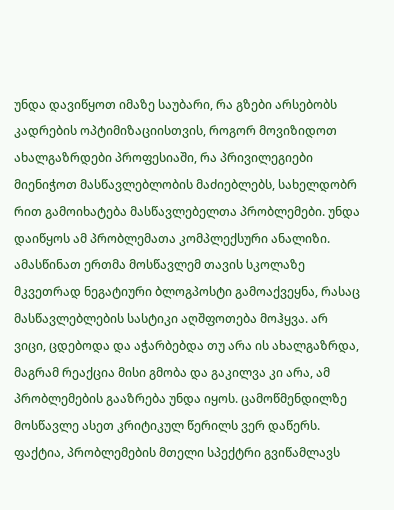უნდა დავიწყოთ იმაზე საუბარი, რა გზები არსებობს კადრების ოპტიმიზაციისთვის, როგორ მოვიზიდოთ ახალგაზრდები პროფესიაში, რა პრივილეგიები მიენიჭოთ მასწავლებლობის მაძიებლებს, სახელდობრ რით გამოიხატება მასწავლებელთა პრობლემები. უნდა დაიწყოს ამ პრობლემათა კომპლექსური ანალიზი. ამასწინათ ერთმა მოსწავლემ თავის სკოლაზე მკვეთრად ნეგატიური ბლოგპოსტი გამოაქვეყნა, რასაც მასწავლებლების სასტიკი აღშფოთება მოჰყვა. არ ვიცი, ცდებოდა და აჭარბებდა თუ არა ის ახალგაზრდა, მაგრამ რეაქცია მისი გმობა და გაკილვა კი არა, ამ პრობლემების გააზრება უნდა იყოს. ცამოწმენდილზე მოსწავლე ასეთ კრიტიკულ წერილს ვერ დაწერს. ფაქტია, პრობლემების მთელი სპექტრი გვიწამლავს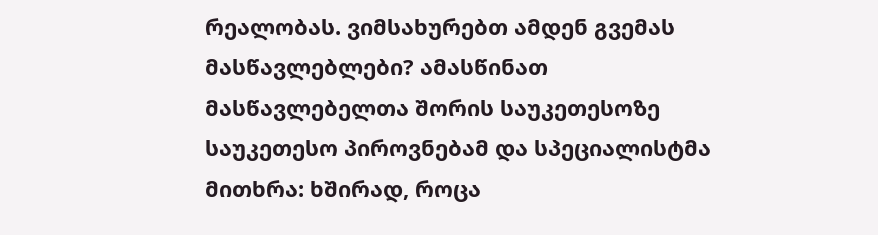რეალობას. ვიმსახურებთ ამდენ გვემას მასწავლებლები? ამასწინათ მასწავლებელთა შორის საუკეთესოზე საუკეთესო პიროვნებამ და სპეციალისტმა მითხრა: ხშირად, როცა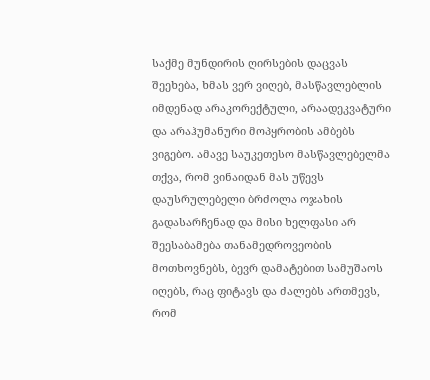საქმე მუნდირის ღირსების დაცვას შეეხება, ხმას ვერ ვიღებ, მასწავლებლის იმდენად არაკორექტული, არაადეკვატური და არაჰუმანური მოპყრობის ამბებს ვიგებო. ამავე საუკეთესო მასწავლებელმა თქვა, რომ ვინაიდან მას უწევს დაუსრულებელი ბრძოლა ოჯახის გადასარჩენად და მისი ხელფასი არ შეესაბამება თანამედროვეობის მოთხოვნებს, ბევრ დამატებით სამუშაოს იღებს, რაც ფიტავს და ძალებს ართმევს, რომ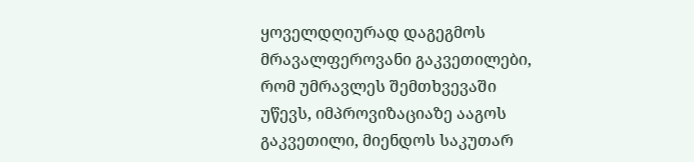ყოველდღიურად დაგეგმოს მრავალფეროვანი გაკვეთილები, რომ უმრავლეს შემთხვევაში უწევს, იმპროვიზაციაზე ააგოს გაკვეთილი, მიენდოს საკუთარ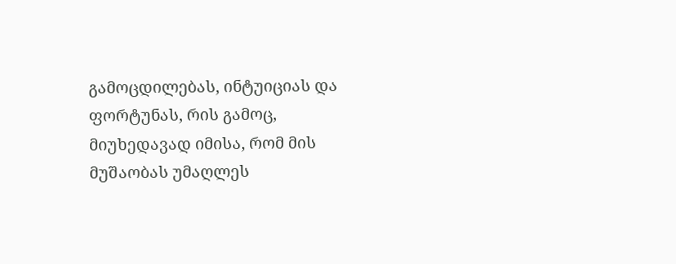გამოცდილებას, ინტუიციას და ფორტუნას, რის გამოც, მიუხედავად იმისა, რომ მის მუშაობას უმაღლეს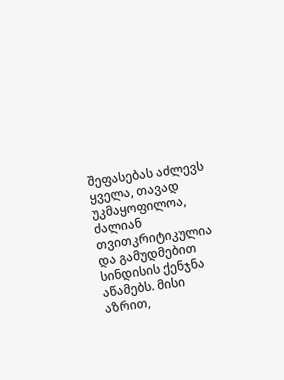შეფასებას აძლევს ყველა, თავად უკმაყოფილოა, ძალიან თვითკრიტიკულია და გამუდმებით სინდისის ქენჯნა აწამებს. მისი აზრით,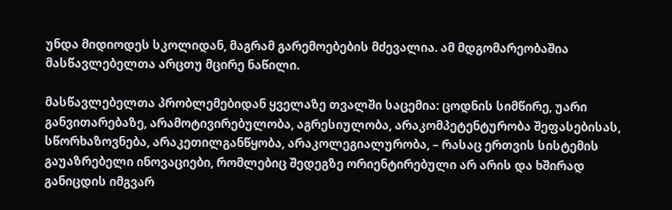უნდა მიდიოდეს სკოლიდან, მაგრამ გარემოებების მძევალია. ამ მდგომარეობაშია მასწავლებელთა არცთუ მცირე ნაწილი.

მასწავლებელთა პრობლემებიდან ყველაზე თვალში საცემია: ცოდნის სიმწირე, უარი განვითარებაზე, არამოტივირებულობა, აგრესიულობა, არაკომპეტენტურობა შეფასებისას, სწორხაზოვნება, არაკეთილგანწყობა, არაკოლეგიალურობა, – რასაც ერთვის სისტემის გაუაზრებელი ინოვაციები, რომლებიც შედეგზე ორიენტირებული არ არის და ხშირად განიცდის იმგვარ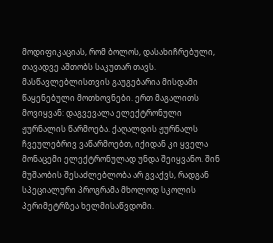მოდიფიკაციას, რომ ბოლოს, დასახიჩრებული, თავადვე აშთობს საკუთარ თავს. მასწავლებლისთვის გაუგებარია მისდამი წაყენებული მოთხოვნები. ერთ მაგალითს მოვიყვან: დაგვევალა ელექტრონული ჟურნალის წარმოება. ქაღალდის ჟურნალს ჩვეულებრივ ვაწარმოებთ, იქიდან კი ყველა მონაცემი ელექტრონულად უნდა შეიყვანო. შინ მუშაობის შესაძლებლობა არ გვაქვს, რადგან სპეციალური პროგრამა მხოლოდ სკოლის პერიმეტრზეა ხელმისაწვდომი.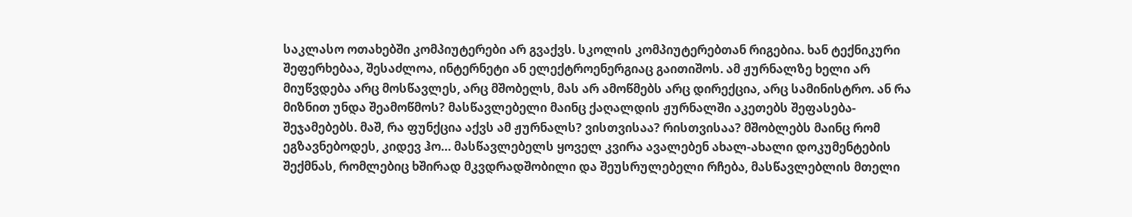საკლასო ოთახებში კომპიუტერები არ გვაქვს. სკოლის კომპიუტერებთან რიგებია. ხან ტექნიკური შეფერხებაა, შესაძლოა, ინტერნეტი ან ელექტროენერგიაც გაითიშოს. ამ ჟურნალზე ხელი არ მიუწვდება არც მოსწავლეს, არც მშობელს, მას არ ამოწმებს არც დირექცია, არც სამინისტრო. ან რა მიზნით უნდა შეამოწმოს? მასწავლებელი მაინც ქაღალდის ჟურნალში აკეთებს შეფასება-შეჯამებებს. მაშ, რა ფუნქცია აქვს ამ ჟურნალს? ვისთვისაა? რისთვისაა? მშობლებს მაინც რომ ეგზავნებოდეს, კიდევ ჰო… მასწავლებელს ყოველ კვირა ავალებენ ახალ-ახალი დოკუმენტების შექმნას, რომლებიც ხშირად მკვდრადშობილი და შეუსრულებელი რჩება, მასწავლებლის მთელი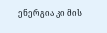ენერგია კი მის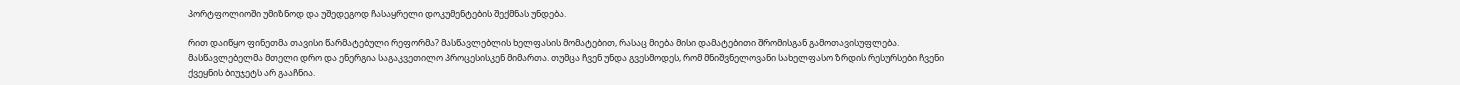პორტფოლიოში უმიზნოდ და უშედეგოდ ჩასაყრელი დოკუმენტების შექმნას უნდება.

რით დაიწყო ფინეთმა თავისი წარმატებული რეფორმა? მასწავლებლის ხელფასის მომატებით, რასაც მიება მისი დამატებითი შრომისგან გამოთავისუფლება. მასწავლებელმა მთელი დრო და ენერგია საგაკვეთილო პროცესისკენ მიმართა. თუმცა ჩვენ უნდა გვესმოდეს, რომ მნიშვნელოვანი სახელფასო ზრდის რესურსები ჩვენი ქვეყნის ბიუჯეტს არ გააჩნია.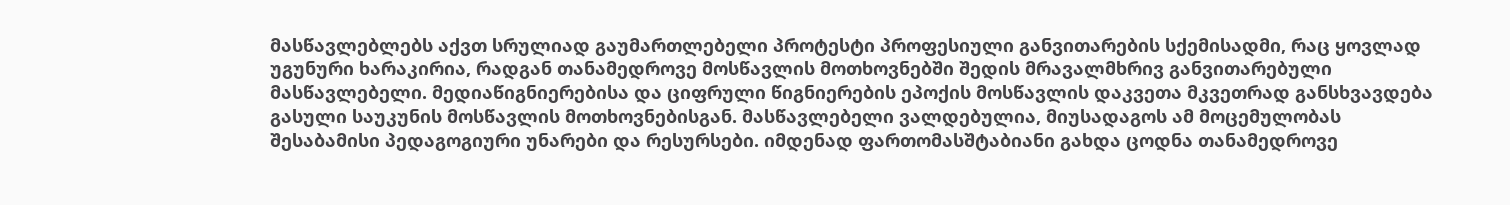მასწავლებლებს აქვთ სრულიად გაუმართლებელი პროტესტი პროფესიული განვითარების სქემისადმი, რაც ყოვლად უგუნური ხარაკირია, რადგან თანამედროვე მოსწავლის მოთხოვნებში შედის მრავალმხრივ განვითარებული მასწავლებელი. მედიაწიგნიერებისა და ციფრული წიგნიერების ეპოქის მოსწავლის დაკვეთა მკვეთრად განსხვავდება გასული საუკუნის მოსწავლის მოთხოვნებისგან. მასწავლებელი ვალდებულია, მიუსადაგოს ამ მოცემულობას შესაბამისი პედაგოგიური უნარები და რესურსები. იმდენად ფართომასშტაბიანი გახდა ცოდნა თანამედროვე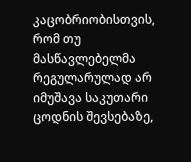კაცობრიობისთვის, რომ თუ მასწავლებელმა რეგულარულად არ იმუშავა საკუთარი ცოდნის შევსებაზე,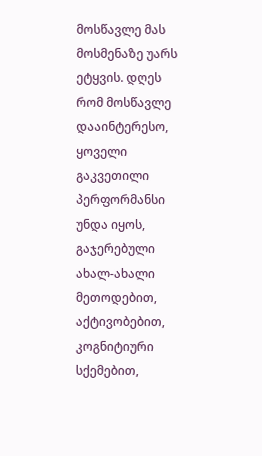მოსწავლე მას მოსმენაზე უარს ეტყვის. დღეს რომ მოსწავლე დააინტერესო, ყოველი გაკვეთილი პერფორმანსი უნდა იყოს, გაჯერებული ახალ-ახალი მეთოდებით, აქტივობებით, კოგნიტიური სქემებით,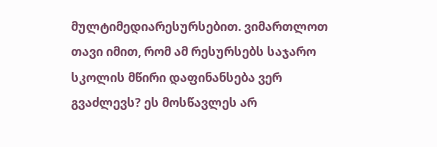მულტიმედიარესურსებით. ვიმართლოთ თავი იმით, რომ ამ რესურსებს საჯარო სკოლის მწირი დაფინანსება ვერ გვაძლევს? ეს მოსწავლეს არ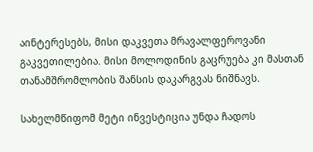აინტერესებს, მისი დაკვეთა მრავალფეროვანი გაკვეთილებია. მისი მოლოდინის გაცრუება კი მასთან თანამშრომლობის შანსის დაკარგვას ნიშნავს.

სახელმწიფომ მეტი ინვესტიცია უნდა ჩადოს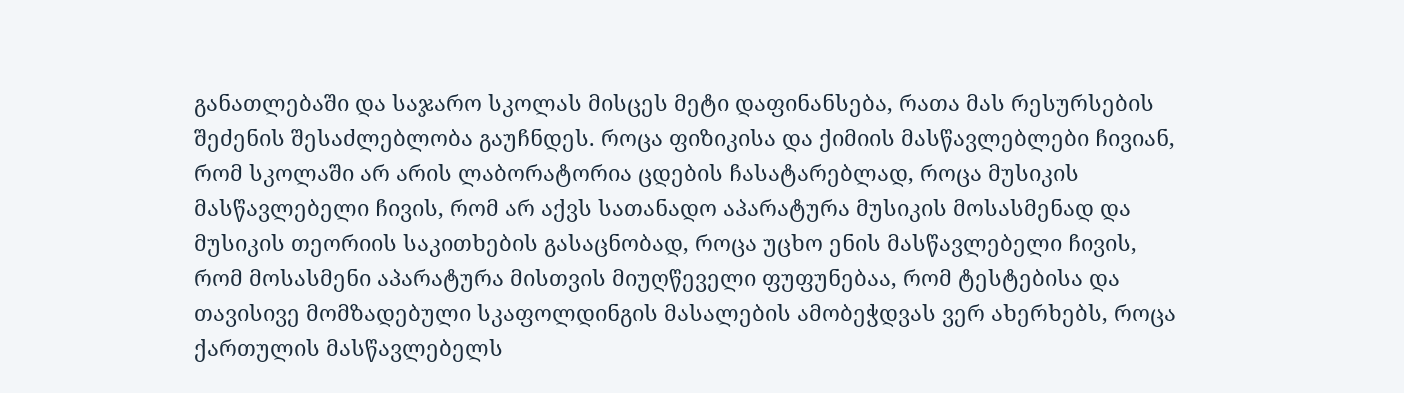განათლებაში და საჯარო სკოლას მისცეს მეტი დაფინანსება, რათა მას რესურსების შეძენის შესაძლებლობა გაუჩნდეს. როცა ფიზიკისა და ქიმიის მასწავლებლები ჩივიან, რომ სკოლაში არ არის ლაბორატორია ცდების ჩასატარებლად, როცა მუსიკის მასწავლებელი ჩივის, რომ არ აქვს სათანადო აპარატურა მუსიკის მოსასმენად და მუსიკის თეორიის საკითხების გასაცნობად, როცა უცხო ენის მასწავლებელი ჩივის, რომ მოსასმენი აპარატურა მისთვის მიუღწეველი ფუფუნებაა, რომ ტესტებისა და თავისივე მომზადებული სკაფოლდინგის მასალების ამობეჭდვას ვერ ახერხებს, როცა ქართულის მასწავლებელს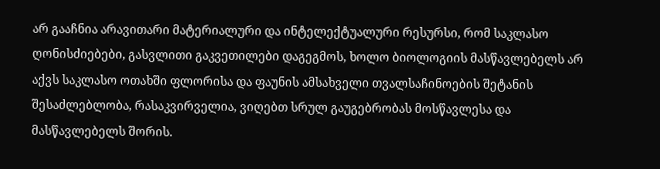არ გააჩნია არავითარი მატერიალური და ინტელექტუალური რესურსი, რომ საკლასო ღონისძიებები, გასვლითი გაკვეთილები დაგეგმოს, ხოლო ბიოლოგიის მასწავლებელს არ აქვს საკლასო ოთახში ფლორისა და ფაუნის ამსახველი თვალსაჩინოების შეტანის შესაძლებლობა, რასაკვირველია, ვიღებთ სრულ გაუგებრობას მოსწავლესა და მასწავლებელს შორის.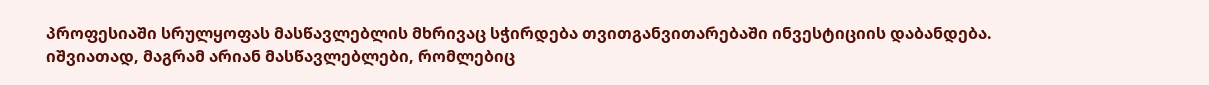პროფესიაში სრულყოფას მასწავლებლის მხრივაც სჭირდება თვითგანვითარებაში ინვესტიციის დაბანდება. იშვიათად, მაგრამ არიან მასწავლებლები, რომლებიც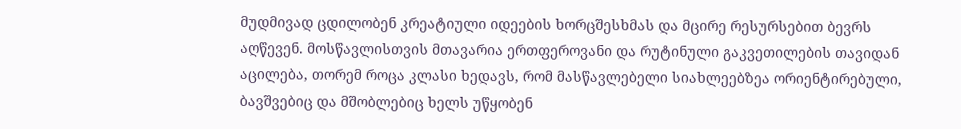მუდმივად ცდილობენ კრეატიული იდეების ხორცშესხმას და მცირე რესურსებით ბევრს აღწევენ. მოსწავლისთვის მთავარია ერთფეროვანი და რუტინული გაკვეთილების თავიდან აცილება, თორემ როცა კლასი ხედავს, რომ მასწავლებელი სიახლეებზეა ორიენტირებული, ბავშვებიც და მშობლებიც ხელს უწყობენ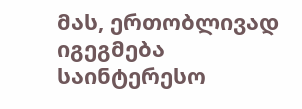მას, ერთობლივად იგეგმება საინტერესო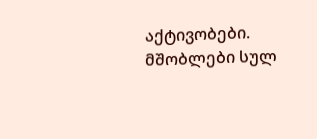აქტივობები. მშობლები სულ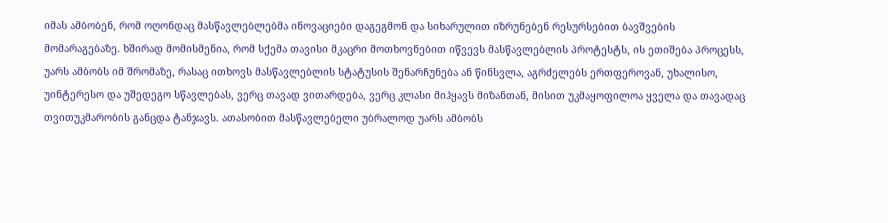იმას ამბობენ, რომ ოღონდაც მასწავლებლებმა ინოვაციები დაგეგმონ და სიხარულით იზრუნებენ რესურსებით ბავშვების მომარაგებაზე. ხშირად მომისმენია, რომ სქემა თავისი მკაცრი მოთხოვნებით იწვევს მასწავლებლის პროტესტს, ის ეთიშება პროცესს, უარს ამბობს იმ შრომაზე, რასაც ითხოვს მასწავლებლის სტატუსის შენარჩუნება ან წინსვლა, აგრძელებს ერთფეროვან, უხალისო, უინტერესო და უშედეგო სწავლებას, ვერც თავად ვითარდება, ვერც კლასი მიჰყავს მიზანთან, მისით უკმაყოფილოა ყველა და თავადაც თვითუკმარობის განცდა ტანჯავს. ათასობით მასწავლებელი უბრალოდ უარს ამბობს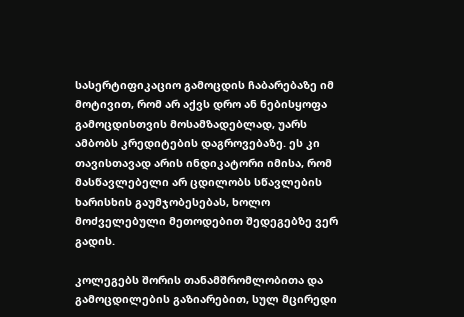სასერტიფიკაციო გამოცდის ჩაბარებაზე იმ მოტივით, რომ არ აქვს დრო ან ნებისყოფა გამოცდისთვის მოსამზადებლად, უარს ამბობს კრედიტების დაგროვებაზე. ეს კი თავისთავად არის ინდიკატორი იმისა, რომ მასწავლებელი არ ცდილობს სწავლების ხარისხის გაუმჯობესებას, ხოლო მოძველებული მეთოდებით შედეგებზე ვერ გადის.

კოლეგებს შორის თანამშრომლობითა და გამოცდილების გაზიარებით, სულ მცირედი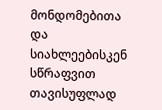მონდომებითა და სიახლეებისკენ სწრაფვით თავისუფლად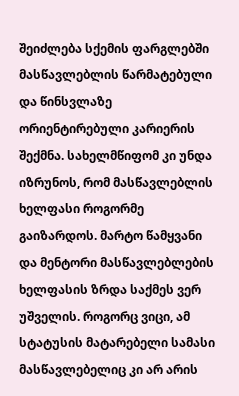შეიძლება სქემის ფარგლებში მასწავლებლის წარმატებული და წინსვლაზე ორიენტირებული კარიერის შექმნა. სახელმწიფომ კი უნდა იზრუნოს, რომ მასწავლებლის ხელფასი როგორმე გაიზარდოს. მარტო წამყვანი და მენტორი მასწავლებლების ხელფასის ზრდა საქმეს ვერ უშველის. როგორც ვიცი, ამ სტატუსის მატარებელი სამასი მასწავლებელიც კი არ არის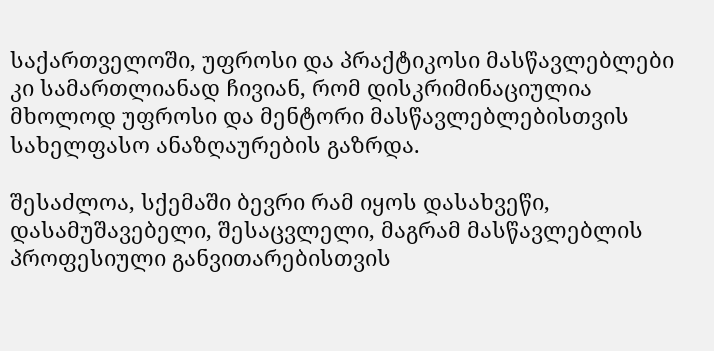საქართველოში, უფროსი და პრაქტიკოსი მასწავლებლები კი სამართლიანად ჩივიან, რომ დისკრიმინაციულია მხოლოდ უფროსი და მენტორი მასწავლებლებისთვის სახელფასო ანაზღაურების გაზრდა.

შესაძლოა, სქემაში ბევრი რამ იყოს დასახვეწი, დასამუშავებელი, შესაცვლელი, მაგრამ მასწავლებლის პროფესიული განვითარებისთვის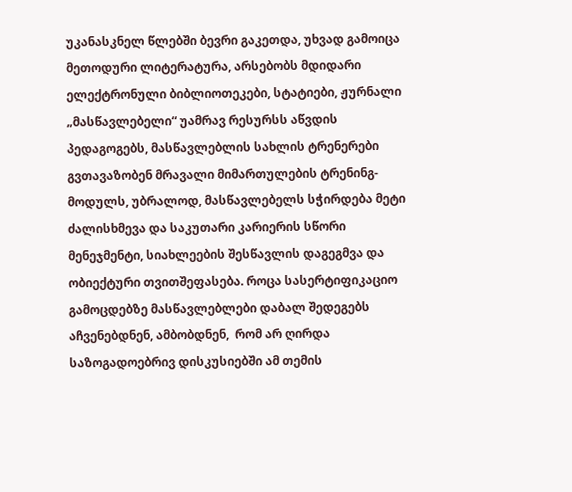უკანასკნელ წლებში ბევრი გაკეთდა, უხვად გამოიცა მეთოდური ლიტერატურა, არსებობს მდიდარი ელექტრონული ბიბლიოთეკები, სტატიები, ჟურნალი „მასწავლებელი“ უამრავ რესურსს აწვდის პედაგოგებს, მასწავლებლის სახლის ტრენერები გვთავაზობენ მრავალი მიმართულების ტრენინგ-მოდულს, უბრალოდ, მასწავლებელს სჭირდება მეტი ძალისხმევა და საკუთარი კარიერის სწორი მენეჯმენტი, სიახლეების შესწავლის დაგეგმვა და ობიექტური თვითშეფასება. როცა სასერტიფიკაციო გამოცდებზე მასწავლებლები დაბალ შედეგებს აჩვენებდნენ, ამბობდნენ,  რომ არ ღირდა საზოგადოებრივ დისკუსიებში ამ თემის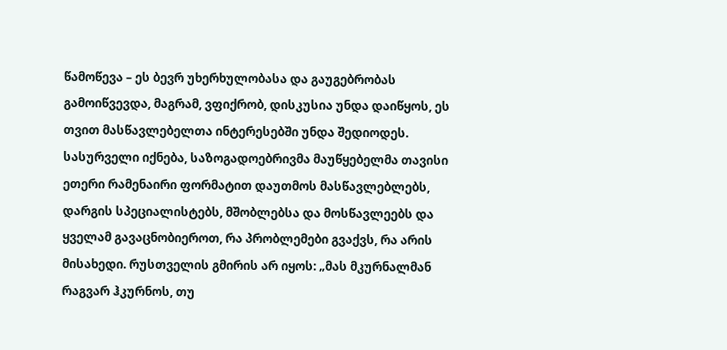წამოწევა – ეს ბევრ უხერხულობასა და გაუგებრობას გამოიწვევდა, მაგრამ, ვფიქრობ, დისკუსია უნდა დაიწყოს, ეს თვით მასწავლებელთა ინტერესებში უნდა შედიოდეს. სასურველი იქნება, საზოგადოებრივმა მაუწყებელმა თავისი ეთერი რამენაირი ფორმატით დაუთმოს მასწავლებლებს, დარგის სპეციალისტებს, მშობლებსა და მოსწავლეებს და ყველამ გავაცნობიეროთ, რა პრობლემები გვაქვს, რა არის მისახედი. რუსთველის გმირის არ იყოს: „მას მკურნალმან რაგვარ ჰკურნოს, თუ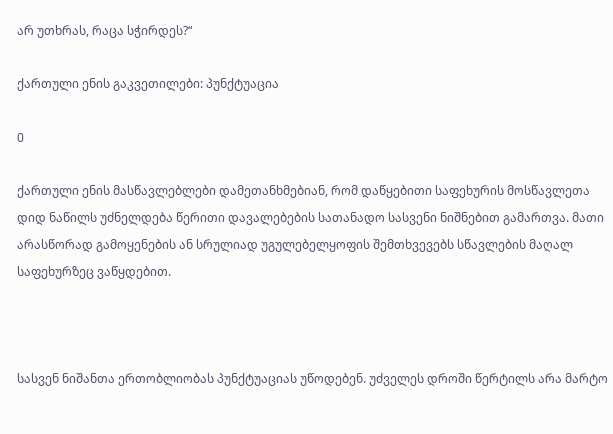არ უთხრას, რაცა სჭირდეს?“

ქართული ენის გაკვეთილები: პუნქტუაცია

0

ქართული ენის მასწავლებლები დამეთანხმებიან, რომ დაწყებითი საფეხურის მოსწავლეთა დიდ ნაწილს უძნელდება წერითი დავალებების სათანადო სასვენი ნიშნებით გამართვა. მათი არასწორად გამოყენების ან სრულიად უგულებელყოფის შემთხვევებს სწავლების მაღალ საფეხურზეც ვაწყდებით.



სასვენ ნიშანთა ერთობლიობას პუნქტუაციას უწოდებენ. უძველეს დროში წერტილს არა მარტო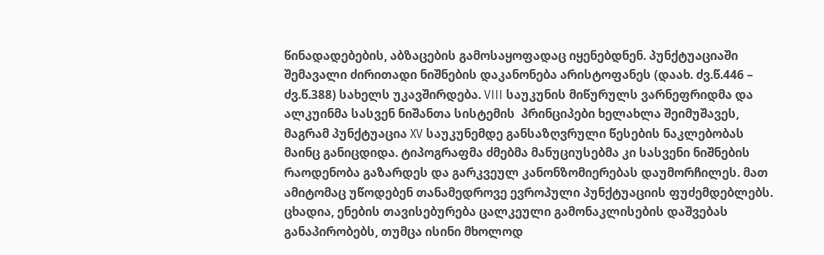წინადადებების, აბზაცების გამოსაყოფადაც იყენებდნენ. პუნქტუაციაში შემავალი ძირითადი ნიშნების დაკანონება არისტოფანეს (დაახ. ძვ.წ.446 – ძვ.წ.388) სახელს უკავშირდება. VIII საუკუნის მიწურულს ვარნეფრიდმა და ალკუინმა სასვენ ნიშანთა სისტემის  პრინციპები ხელახლა შეიმუშავეს, მაგრამ პუნქტუაცია XV საუკუნემდე განსაზღვრული წესების ნაკლებობას მაინც განიცდიდა. ტიპოგრაფმა ძმებმა მანუციუსებმა კი სასვენი ნიშნების რაოდენობა გაზარდეს და გარკვეულ კანონზომიერებას დაუმორჩილეს. მათ ამიტომაც უწოდებენ თანამედროვე ევროპული პუნქტუაციის ფუძემდებლებს. ცხადია, ენების თავისებურება ცალკეული გამონაკლისების დაშვებას განაპირობებს, თუმცა ისინი მხოლოდ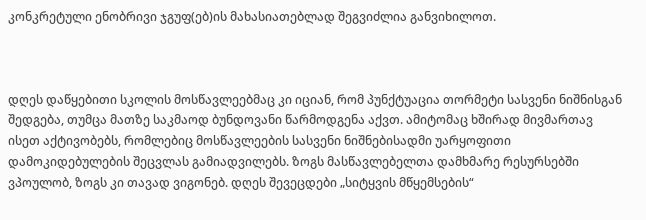კონკრეტული ენობრივი ჯგუფ(ებ)ის მახასიათებლად შეგვიძლია განვიხილოთ.



დღეს დაწყებითი სკოლის მოსწავლეებმაც კი იციან, რომ პუნქტუაცია თორმეტი სასვენი ნიშნისგან შედგება, თუმცა მათზე საკმაოდ ბუნდოვანი წარმოდგენა აქვთ. ამიტომაც ხშირად მივმართავ ისეთ აქტივობებს, რომლებიც მოსწავლეების სასვენი ნიშნებისადმი უარყოფითი დამოკიდებულების შეცვლას გამიადვილებს. ზოგს მასწავლებელთა დამხმარე რესურსებში ვპოულობ, ზოგს კი თავად ვიგონებ. დღეს შევეცდები „სიტყვის მწყემსების“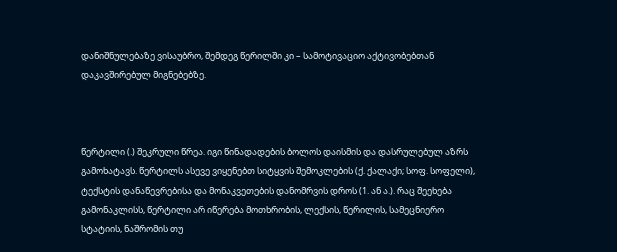დანიშნულებაზე ვისაუბრო, შემდეგ წერილში კი – სამოტივაციო აქტივობებთან დაკავშირებულ მიგნებებზე.



წერტილი (.) შეკრული წრეა. იგი წინადადების ბოლოს დაისმის და დასრულებულ აზრს გამოხატავს. წერტილს ასევე ვიყენებთ სიტყვის შემოკლების (ქ. ქალაქი; სოფ. სოფელი),  ტექსტის დანაწევრებისა და მონაკვეთების დანომრვის დროს (1. ან ა.). რაც შეეხება გამონაკლისს, წერტილი არ იწერება მოთხრობის, ლექსის, წერილის, სამეცნიერო სტატიის, ნაშრომის თუ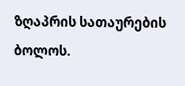ზღაპრის სათაურების ბოლოს.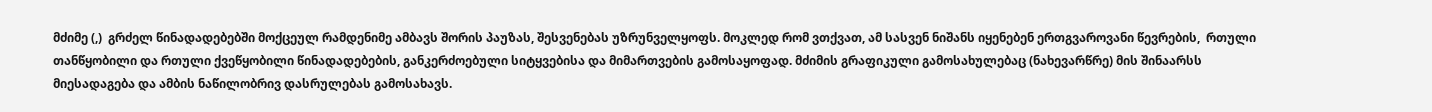მძიმე (,)  გრძელ წინადადებებში მოქცეულ რამდენიმე ამბავს შორის პაუზას, შესვენებას უზრუნველყოფს. მოკლედ რომ ვთქვათ, ამ სასვენ ნიშანს იყენებენ ერთგვაროვანი წევრების,  რთული თანწყობილი და რთული ქვეწყობილი წინადადებების, განკერძოებული სიტყვებისა და მიმართვების გამოსაყოფად. მძიმის გრაფიკული გამოსახულებაც (ნახევარწრე) მის შინაარსს მიესადაგება და ამბის ნაწილობრივ დასრულებას გამოსახავს.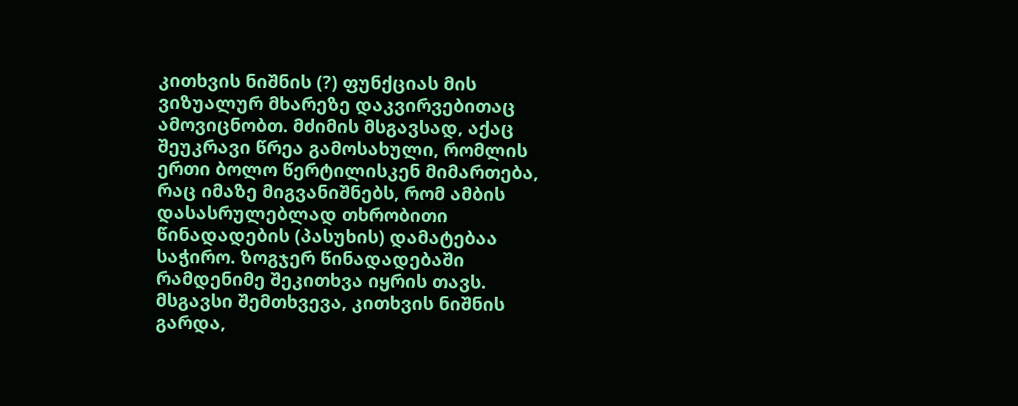კითხვის ნიშნის (?) ფუნქციას მის ვიზუალურ მხარეზე დაკვირვებითაც ამოვიცნობთ. მძიმის მსგავსად, აქაც შეუკრავი წრეა გამოსახული, რომლის ერთი ბოლო წერტილისკენ მიმართება, რაც იმაზე მიგვანიშნებს, რომ ამბის დასასრულებლად თხრობითი წინადადების (პასუხის) დამატებაა საჭირო. ზოგჯერ წინადადებაში რამდენიმე შეკითხვა იყრის თავს. მსგავსი შემთხვევა, კითხვის ნიშნის გარდა,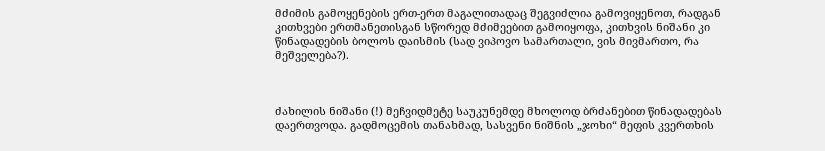მძიმის გამოყენების ერთ-ერთ მაგალითადაც შეგვიძლია გამოვიყენოთ, რადგან კითხვები ერთმანეთისგან სწორედ მძიმეებით გამოიყოფა, კითხვის ნიშანი კი წინადადების ბოლოს დაისმის (სად ვიპოვო სამართალი, ვის მივმართო, რა მეშველება?).



ძახილის ნიშანი (!) მეჩვიდმეტე საუკუნემდე მხოლოდ ბრძანებით წინადადებას დაერთვოდა. გადმოცემის თანახმად, სასვენი ნიშნის „ჯოხი“ მეფის კვერთხის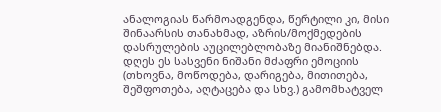ანალოგიას წარმოადგენდა, წერტილი კი, მისი შინაარსის თანახმად, აზრის/მოქმედების დასრულების აუცილებლობაზე მიანიშნებდა. დღეს ეს სასვენი ნიშანი მძაფრი ემოციის (თხოვნა, მოწოდება, დარიგება, მითითება, შეშფოთება, აღტაცება და სხვ.) გამომხატველ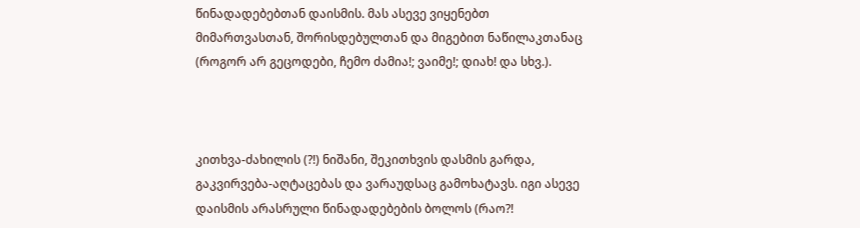წინადადებებთან დაისმის. მას ასევე ვიყენებთ მიმართვასთან, შორისდებულთან და მიგებით ნაწილაკთანაც (როგორ არ გეცოდები, ჩემო ძამია!; ვაიმე!; დიახ! და სხვ.).



კითხვა-ძახილის (?!) ნიშანი, შეკითხვის დასმის გარდა, გაკვირვება-აღტაცებას და ვარაუდსაც გამოხატავს. იგი ასევე დაისმის არასრული წინადადებების ბოლოს (რაო?!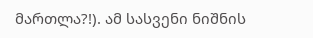მართლა?!). ამ სასვენი ნიშნის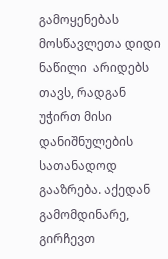გამოყენებას მოსწავლეთა დიდი ნაწილი  არიდებს თავს, რადგან უჭირთ მისი დანიშნულების სათანადოდ გააზრება. აქედან გამომდინარე,  გირჩევთ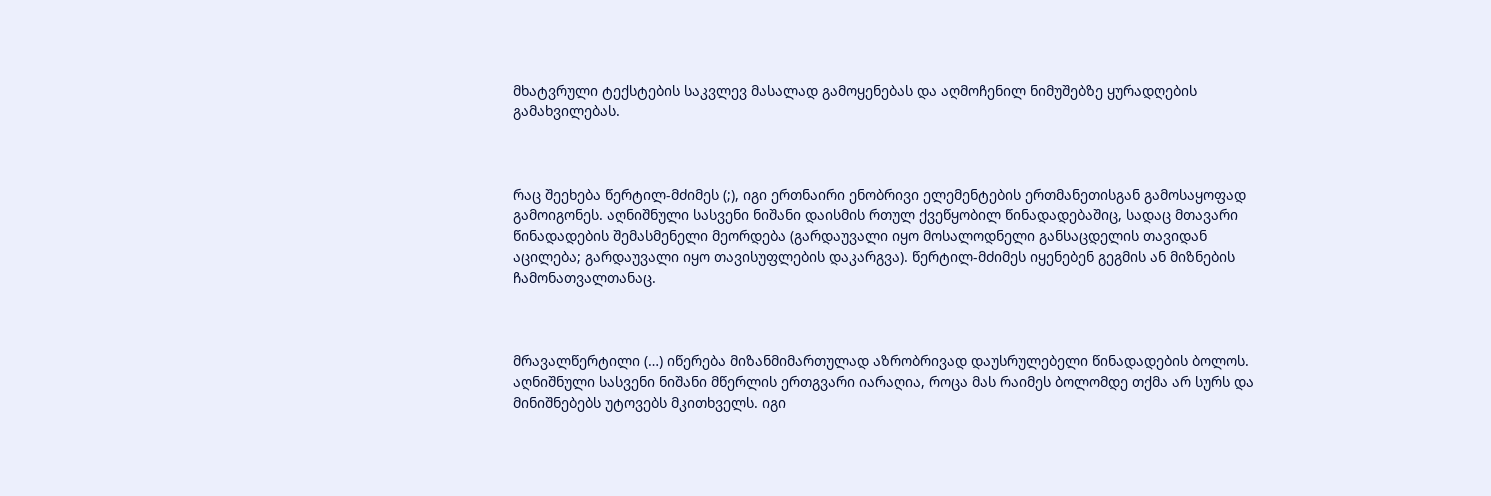მხატვრული ტექსტების საკვლევ მასალად გამოყენებას და აღმოჩენილ ნიმუშებზე ყურადღების გამახვილებას.



რაც შეეხება წერტილ-მძიმეს (;), იგი ერთნაირი ენობრივი ელემენტების ერთმანეთისგან გამოსაყოფად გამოიგონეს. აღნიშნული სასვენი ნიშანი დაისმის რთულ ქვეწყობილ წინადადებაშიც, სადაც მთავარი წინადადების შემასმენელი მეორდება (გარდაუვალი იყო მოსალოდნელი განსაცდელის თავიდან აცილება; გარდაუვალი იყო თავისუფლების დაკარგვა). წერტილ-მძიმეს იყენებენ გეგმის ან მიზნების ჩამონათვალთანაც.



მრავალწერტილი (…) იწერება მიზანმიმართულად აზრობრივად დაუსრულებელი წინადადების ბოლოს. აღნიშნული სასვენი ნიშანი მწერლის ერთგვარი იარაღია, როცა მას რაიმეს ბოლომდე თქმა არ სურს და მინიშნებებს უტოვებს მკითხველს. იგი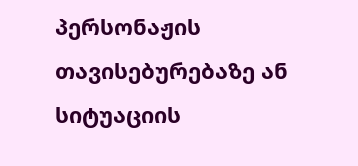პერსონაჟის თავისებურებაზე ან სიტუაციის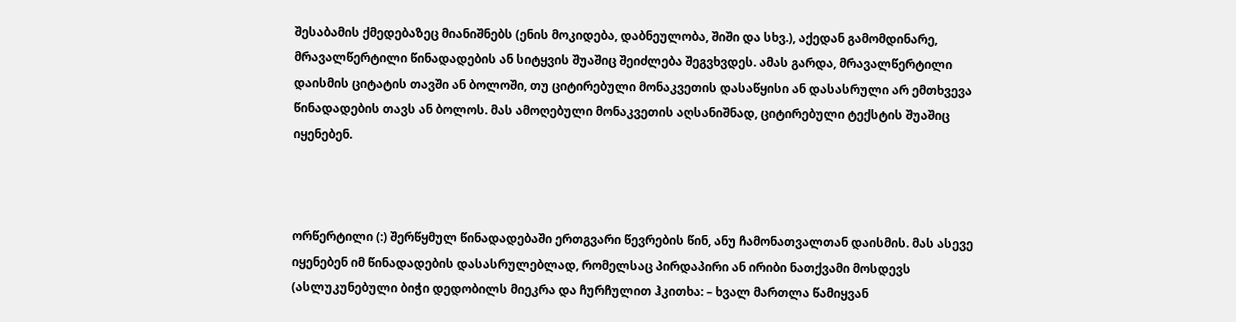შესაბამის ქმედებაზეც მიანიშნებს (ენის მოკიდება, დაბნეულობა, შიში და სხვ.), აქედან გამომდინარე, მრავალწერტილი წინადადების ან სიტყვის შუაშიც შეიძლება შეგვხვდეს. ამას გარდა, მრავალწერტილი დაისმის ციტატის თავში ან ბოლოში, თუ ციტირებული მონაკვეთის დასაწყისი ან დასასრული არ ემთხვევა წინადადების თავს ან ბოლოს. მას ამოღებული მონაკვეთის აღსანიშნად, ციტირებული ტექსტის შუაშიც იყენებენ.



ორწერტილი (:) შერწყმულ წინადადებაში ერთგვარი წევრების წინ, ანუ ჩამონათვალთან დაისმის. მას ასევე იყენებენ იმ წინადადების დასასრულებლად, რომელსაც პირდაპირი ან ირიბი ნათქვამი მოსდევს (ასლუკუნებული ბიჭი დედობილს მიეკრა და ჩურჩულით ჰკითხა: – ხვალ მართლა წამიყვან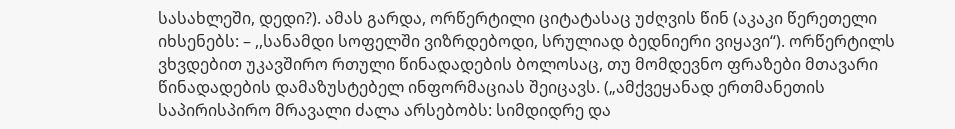სასახლეში, დედი?). ამას გარდა, ორწერტილი ციტატასაც უძღვის წინ (აკაკი წერეთელი იხსენებს: – ,,სანამდი სოფელში ვიზრდებოდი, სრულიად ბედნიერი ვიყავი“). ორწერტილს ვხვდებით უკავშირო რთული წინადადების ბოლოსაც, თუ მომდევნო ფრაზები მთავარი წინადადების დამაზუსტებელ ინფორმაციას შეიცავს. („ამქვეყანად ერთმანეთის საპირისპირო მრავალი ძალა არსებობს: სიმდიდრე და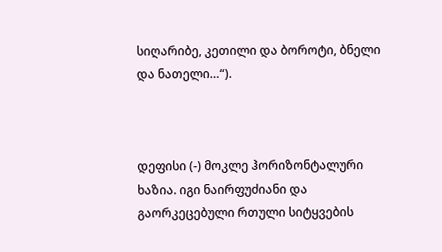სიღარიბე, კეთილი და ბოროტი, ბნელი და ნათელი…“).



დეფისი (-) მოკლე ჰორიზონტალური ხაზია. იგი ნაირფუძიანი და გაორკეცებული რთული სიტყვების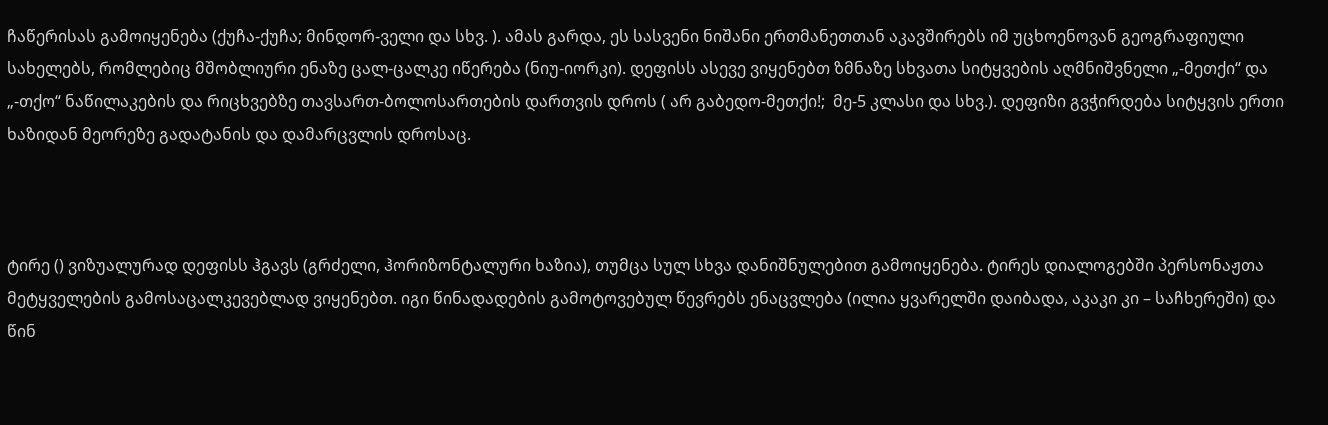ჩაწერისას გამოიყენება (ქუჩა-ქუჩა; მინდორ-ველი და სხვ. ). ამას გარდა, ეს სასვენი ნიშანი ერთმანეთთან აკავშირებს იმ უცხოენოვან გეოგრაფიული სახელებს, რომლებიც მშობლიური ენაზე ცალ-ცალკე იწერება (ნიუ-იორკი). დეფისს ასევე ვიყენებთ ზმნაზე სხვათა სიტყვების აღმნიშვნელი „-მეთქი“ და „-თქო“ ნაწილაკების და რიცხვებზე თავსართ-ბოლოსართების დართვის დროს ( არ გაბედო-მეთქი!;  მე-5 კლასი და სხვ.). დეფიზი გვჭირდება სიტყვის ერთი ხაზიდან მეორეზე გადატანის და დამარცვლის დროსაც.



ტირე () ვიზუალურად დეფისს ჰგავს (გრძელი, ჰორიზონტალური ხაზია), თუმცა სულ სხვა დანიშნულებით გამოიყენება. ტირეს დიალოგებში პერსონაჟთა მეტყველების გამოსაცალკევებლად ვიყენებთ. იგი წინადადების გამოტოვებულ წევრებს ენაცვლება (ილია ყვარელში დაიბადა, აკაკი კი – საჩხერეში) და წინ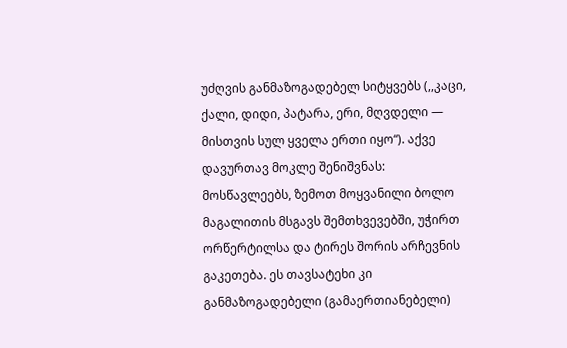უძღვის განმაზოგადებელ სიტყვებს (,,კაცი, ქალი, დიდი, პატარა, ერი, მღვდელი — მისთვის სულ ყველა ერთი იყო“). აქვე დავურთავ მოკლე შენიშვნას: მოსწავლეებს, ზემოთ მოყვანილი ბოლო მაგალითის მსგავს შემთხვევებში, უჭირთ ორწერტილსა და ტირეს შორის არჩევნის გაკეთება. ეს თავსატეხი კი განმაზოგადებელი (გამაერთიანებელი)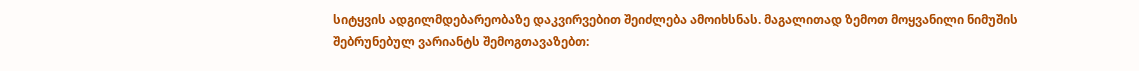სიტყვის ადგილმდებარეობაზე დაკვირვებით შეიძლება ამოიხსნას. მაგალითად ზემოთ მოყვანილი ნიმუშის შებრუნებულ ვარიანტს შემოგთავაზებთ: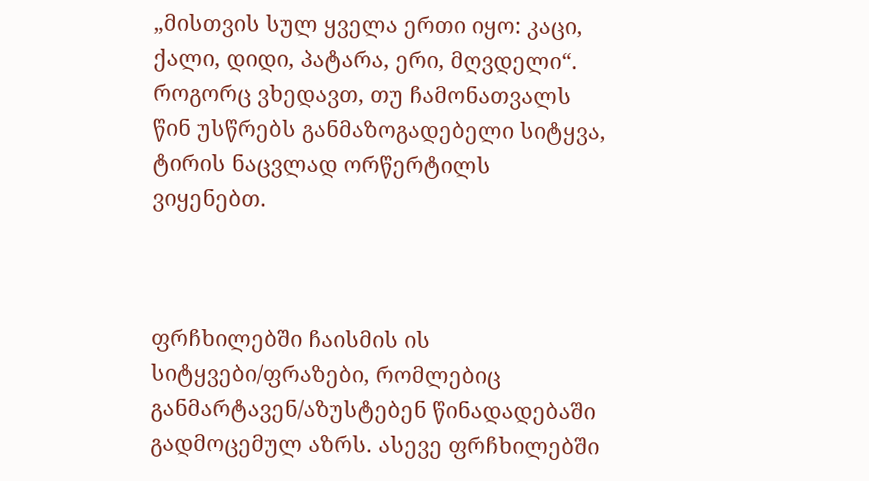„მისთვის სულ ყველა ერთი იყო: კაცი, ქალი, დიდი, პატარა, ერი, მღვდელი“. როგორც ვხედავთ, თუ ჩამონათვალს წინ უსწრებს განმაზოგადებელი სიტყვა, ტირის ნაცვლად ორწერტილს ვიყენებთ.



ფრჩხილებში ჩაისმის ის სიტყვები/ფრაზები, რომლებიც განმარტავენ/აზუსტებენ წინადადებაში გადმოცემულ აზრს. ასევე ფრჩხილებში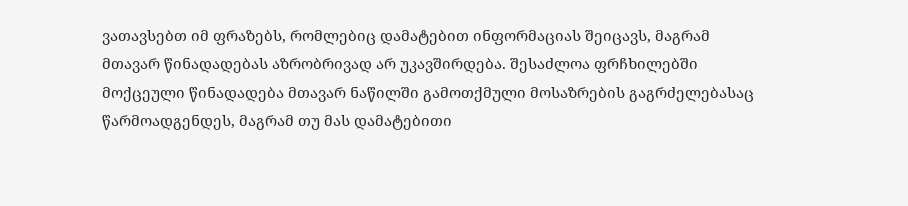ვათავსებთ იმ ფრაზებს, რომლებიც დამატებით ინფორმაციას შეიცავს, მაგრამ მთავარ წინადადებას აზრობრივად არ უკავშირდება. შესაძლოა ფრჩხილებში მოქცეული წინადადება მთავარ ნაწილში გამოთქმული მოსაზრების გაგრძელებასაც წარმოადგენდეს, მაგრამ თუ მას დამატებითი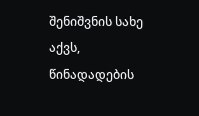შენიშვნის სახე აქვს, წინადადების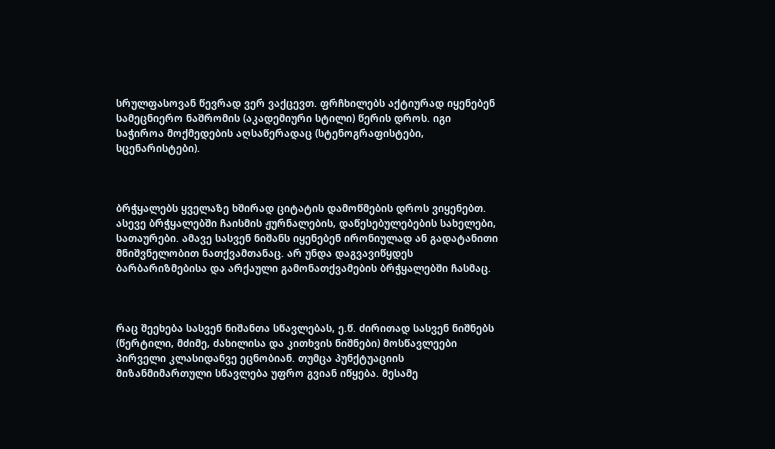სრულფასოვან წევრად ვერ ვაქცევთ. ფრჩხილებს აქტიურად იყენებენ სამეცნიერო ნაშრომის (აკადემიური სტილი) წერის დროს. იგი საჭიროა მოქმედების აღსაწერადაც (სტენოგრაფისტები, სცენარისტები).



ბრჭყალებს ყველაზე ხშირად ციტატის დამოწმების დროს ვიყენებთ. ასევე ბრჭყალებში ჩაისმის ჟურნალების, დაწესებულებების სახელები, სათაურები. ამავე სასვენ ნიშანს იყენებენ ირონიულად ან გადატანითი მნიშვნელობით ნათქვამთანაც. არ უნდა დაგვავიწყდეს ბარბარიზმებისა და არქაული გამონათქვამების ბრჭყალებში ჩასმაც.



რაც შეეხება სასვენ ნიშანთა სწავლებას, ე.წ. ძირითად სასვენ ნიშნებს (წერტილი, მძიმე, ძახილისა და კითხვის ნიშნები) მოსწავლეები პირველი კლასიდანვე ეცნობიან. თუმცა პუნქტუაციის მიზანმიმართული სწავლება უფრო გვიან იწყება. მესამე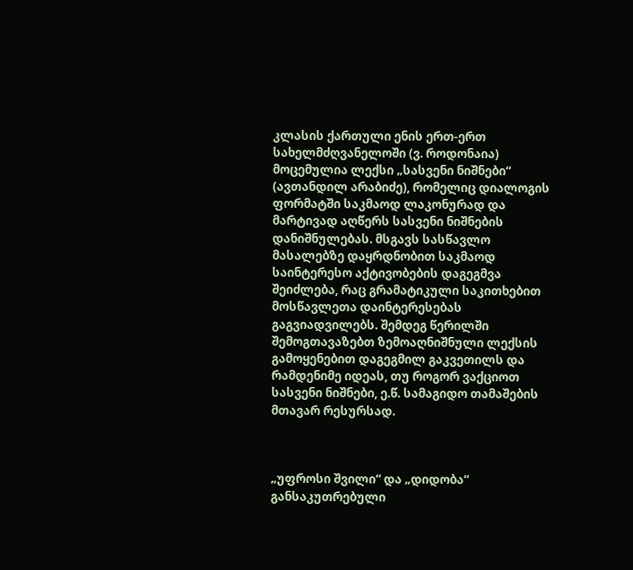კლასის ქართული ენის ერთ-ერთ სახელმძღვანელოში (ვ. როდონაია) მოცემულია ლექსი „სასვენი ნიშნები“ (ავთანდილ არაბიძე), რომელიც დიალოგის ფორმატში საკმაოდ ლაკონურად და მარტივად აღწერს სასვენი ნიშნების დანიშნულებას. მსგავს სასწავლო მასალებზე დაყრდნობით საკმაოდ საინტერესო აქტივობების დაგეგმვა შეიძლება, რაც გრამატიკული საკითხებით მოსწავლეთა დაინტერესებას გაგვიადვილებს. შემდეგ წერილში შემოგთავაზებთ ზემოაღნიშნული ლექსის გამოყენებით დაგეგმილ გაკვეთილს და რამდენიმე იდეას, თუ როგორ ვაქციოთ სასვენი ნიშნები, ე.წ. სამაგიდო თამაშების მთავარ რესურსად.



„უფროსი შვილი“ და „დიდობა“ განსაკუთრებული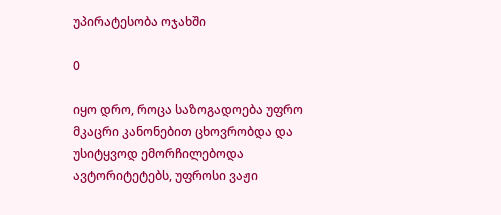უპირატესობა ოჯახში

0

იყო დრო, როცა საზოგადოება უფრო მკაცრი კანონებით ცხოვრობდა და უსიტყვოდ ემორჩილებოდა ავტორიტეტებს, უფროსი ვაჟი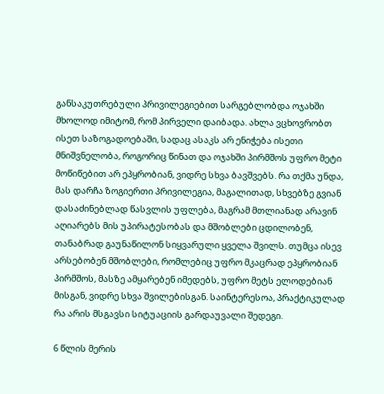განსაკუთრებული პრივილეგიებით სარგებლობდა ოჯახში მხოლოდ იმიტომ, რომ პირველი დაიბადა. ახლა ვცხოვრობთ ისეთ საზოგადოებაში, სადაც ასაკს არ ენიჭება ისეთი მნიშვნელობა, როგორიც წინათ და ოჯახში პირმშოს უფრო მეტი მოწიწებით არ ეპყრობიან, ვიდრე სხვა ბავშვებს. რა თქმა უნდა, მას დარჩა ზოგიერთი პრივილეგია, მაგალითად, სხვებზე გვიან დასაძინებლად წასვლის უფლება, მაგრამ მთლიანად არავინ აღიარებს მის უპირატესობას და მშობლები ცდილობენ, თანაბრად გაუნაწილონ სიყვარული ყველა შვილს. თუმცა ისევ არსებობენ მშობლები, რომლებიც უფრო მკაცრად ეპყრობიან პირმშოს, მასზე ამყარებენ იმედებს, უფრო მეტს ელოდებიან მისგან, ვიდრე სხვა შვილებისგან. საინტერესოა, პრაქტიკულად რა არის მსგავსი სიტუაციის გარდაუვალი შედეგი.

6 წლის მერის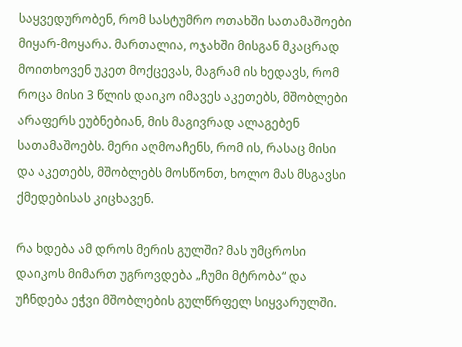საყვედურობენ, რომ სასტუმრო ოთახში სათამაშოები მიყარ-მოყარა. მართალია, ოჯახში მისგან მკაცრად მოითხოვენ უკეთ მოქცევას, მაგრამ ის ხედავს, რომ როცა მისი 3 წლის დაიკო იმავეს აკეთებს, მშობლები არაფერს ეუბნებიან, მის მაგივრად ალაგებენ სათამაშოებს. მერი აღმოაჩენს, რომ ის, რასაც მისი და აკეთებს, მშობლებს მოსწონთ, ხოლო მას მსგავსი ქმედებისას კიცხავენ.

რა ხდება ამ დროს მერის გულში? მას უმცროსი დაიკოს მიმართ უგროვდება „ჩუმი მტრობა“ და უჩნდება ეჭვი მშობლების გულწრფელ სიყვარულში.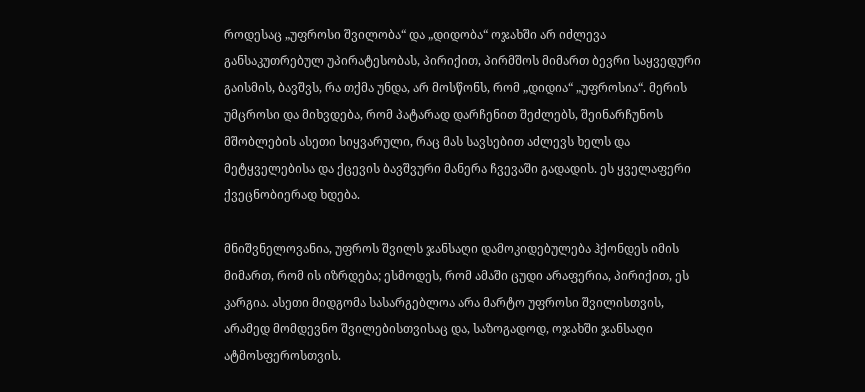როდესაც „უფროსი შვილობა“ და „დიდობა“ ოჯახში არ იძლევა განსაკუთრებულ უპირატესობას, პირიქით, პირმშოს მიმართ ბევრი საყვედური გაისმის, ბავშვს, რა თქმა უნდა, არ მოსწონს, რომ „დიდია“ „უფროსია“. მერის უმცროსი და მიხვდება, რომ პატარად დარჩენით შეძლებს, შეინარჩუნოს მშობლების ასეთი სიყვარული, რაც მას სავსებით აძლევს ხელს და მეტყველებისა და ქცევის ბავშვური მანერა ჩვევაში გადადის. ეს ყველაფერი ქვეცნობიერად ხდება.

მნიშვნელოვანია, უფროს შვილს ჯანსაღი დამოკიდებულება ჰქონდეს იმის მიმართ, რომ ის იზრდება; ესმოდეს, რომ ამაში ცუდი არაფერია, პირიქით, ეს კარგია. ასეთი მიდგომა სასარგებლოა არა მარტო უფროსი შვილისთვის, არამედ მომდევნო შვილებისთვისაც და, საზოგადოდ, ოჯახში ჯანსაღი ატმოსფეროსთვის.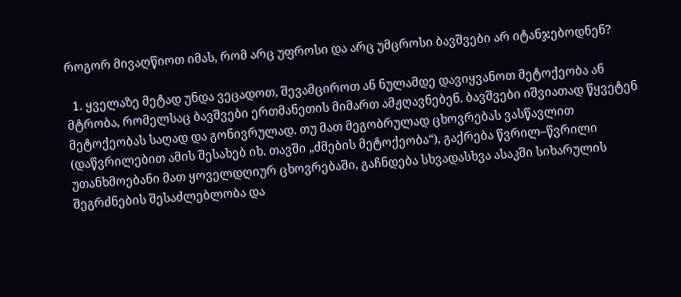როგორ მივაღწიოთ იმას, რომ არც უფროსი და არც უმცროსი ბავშვები არ იტანჯებოდნენ?

  1. ყველაზე მეტად უნდა ვეცადოთ, შევამციროთ ან ნულამდე დავიყვანოთ მეტოქეობა ან მტრობა, რომელსაც ბავშვები ერთმანეთის მიმართ ამჟღავნებენ. ბავშვები იშვიათად წყვეტენ მეტოქეობას საღად და გონივრულად. თუ მათ მეგობრულად ცხოვრებას ვასწავლით (დაწვრილებით ამის შესახებ იხ. თავში „ძმების მეტოქეობა“), გაქრება წვრილ–წვრილი უთანხმოებანი მათ ყოველდღიურ ცხოვრებაში, გაჩნდება სხვადასხვა ასაკში სიხარულის შეგრძნების შესაძლებლობა და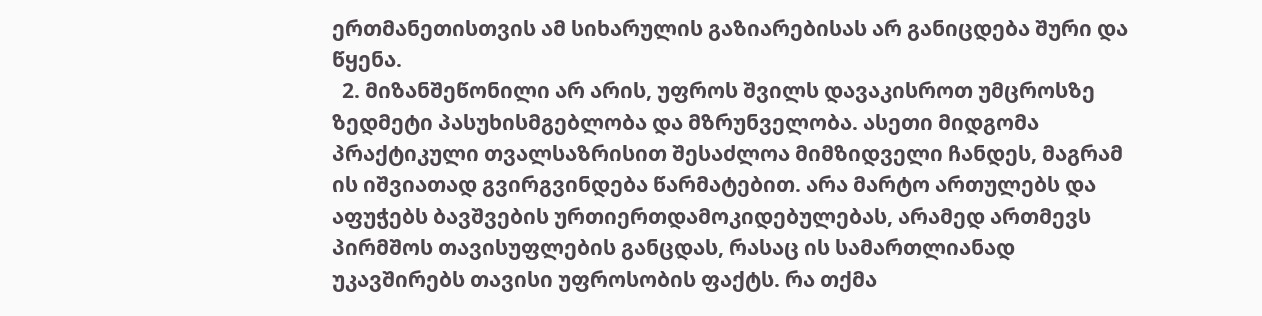ერთმანეთისთვის ამ სიხარულის გაზიარებისას არ განიცდება შური და წყენა.
  2. მიზანშეწონილი არ არის, უფროს შვილს დავაკისროთ უმცროსზე ზედმეტი პასუხისმგებლობა და მზრუნველობა. ასეთი მიდგომა პრაქტიკული თვალსაზრისით შესაძლოა მიმზიდველი ჩანდეს, მაგრამ ის იშვიათად გვირგვინდება წარმატებით. არა მარტო ართულებს და აფუჭებს ბავშვების ურთიერთდამოკიდებულებას, არამედ ართმევს პირმშოს თავისუფლების განცდას, რასაც ის სამართლიანად უკავშირებს თავისი უფროსობის ფაქტს. რა თქმა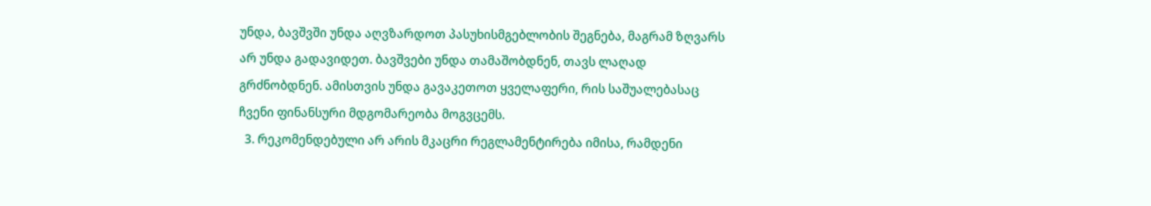უნდა, ბავშვში უნდა აღვზარდოთ პასუხისმგებლობის შეგნება, მაგრამ ზღვარს არ უნდა გადავიდეთ. ბავშვები უნდა თამაშობდნენ, თავს ლაღად გრძნობდნენ. ამისთვის უნდა გავაკეთოთ ყველაფერი, რის საშუალებასაც ჩვენი ფინანსური მდგომარეობა მოგვცემს.
  3. რეკომენდებული არ არის მკაცრი რეგლამენტირება იმისა, რამდენი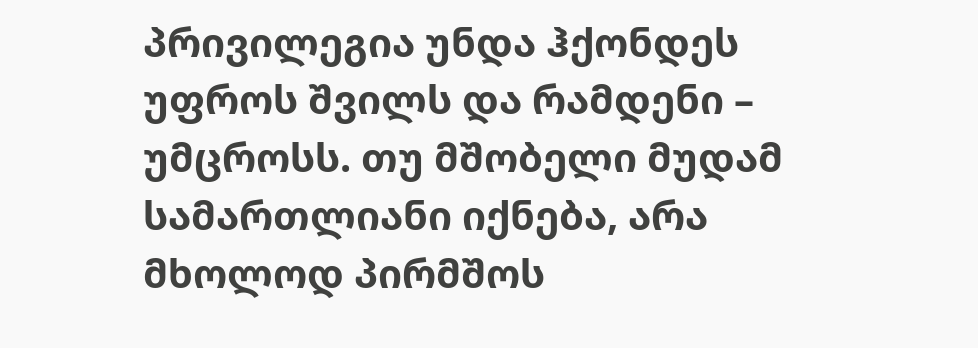პრივილეგია უნდა ჰქონდეს უფროს შვილს და რამდენი – უმცროსს. თუ მშობელი მუდამ სამართლიანი იქნება, არა მხოლოდ პირმშოს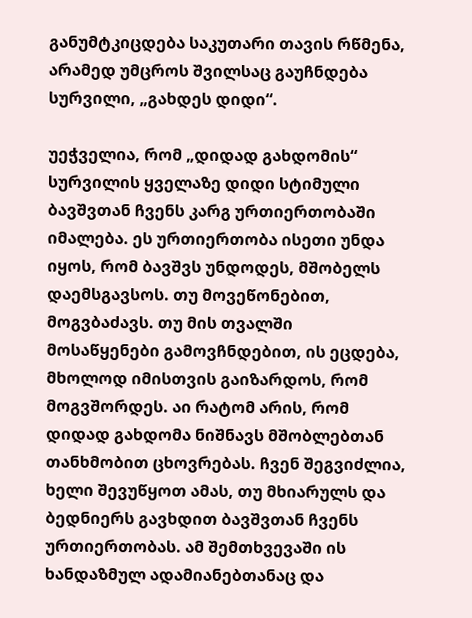განუმტკიცდება საკუთარი თავის რწმენა, არამედ უმცროს შვილსაც გაუჩნდება სურვილი, „გახდეს დიდი“.

უეჭველია, რომ „დიდად გახდომის“ სურვილის ყველაზე დიდი სტიმული ბავშვთან ჩვენს კარგ ურთიერთობაში იმალება. ეს ურთიერთობა ისეთი უნდა იყოს, რომ ბავშვს უნდოდეს, მშობელს დაემსგავსოს. თუ მოვეწონებით, მოგვბაძავს. თუ მის თვალში მოსაწყენები გამოვჩნდებით, ის ეცდება, მხოლოდ იმისთვის გაიზარდოს, რომ მოგვშორდეს. აი რატომ არის, რომ დიდად გახდომა ნიშნავს მშობლებთან თანხმობით ცხოვრებას. ჩვენ შეგვიძლია, ხელი შევუწყოთ ამას, თუ მხიარულს და ბედნიერს გავხდით ბავშვთან ჩვენს ურთიერთობას. ამ შემთხვევაში ის ხანდაზმულ ადამიანებთანაც და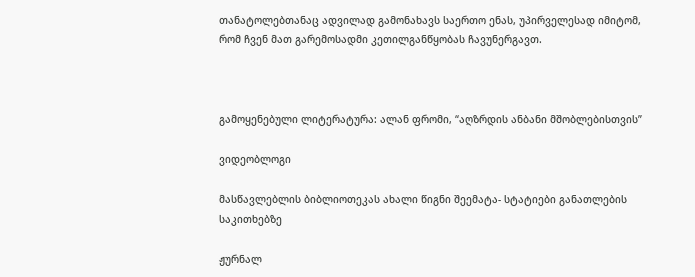თანატოლებთანაც ადვილად გამონახავს საერთო ენას, უპირველესად იმიტომ, რომ ჩვენ მათ გარემოსადმი კეთილგანწყობას ჩავუნერგავთ.



გამოყენებული ლიტერატურა: ალან ფრომი, “აღზრდის ანბანი მშობლებისთვის”

ვიდეობლოგი

მასწავლებლის ბიბლიოთეკას ახალი წიგნი შეემატა- სტატიები განათლების საკითხებზე

ჟურნალ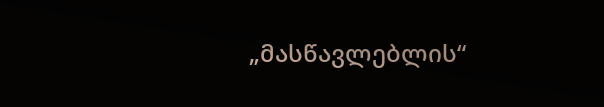„მასწავლებლის“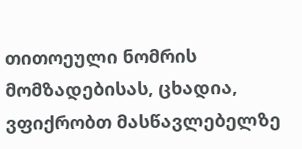თითოეული ნომრის მომზადებისას, ცხადია, ვფიქრობთ მასწავლებელზე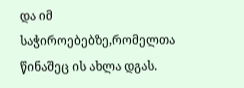და იმ საჭიროებებზე,რომელთა წინაშეც ის ახლა დგას.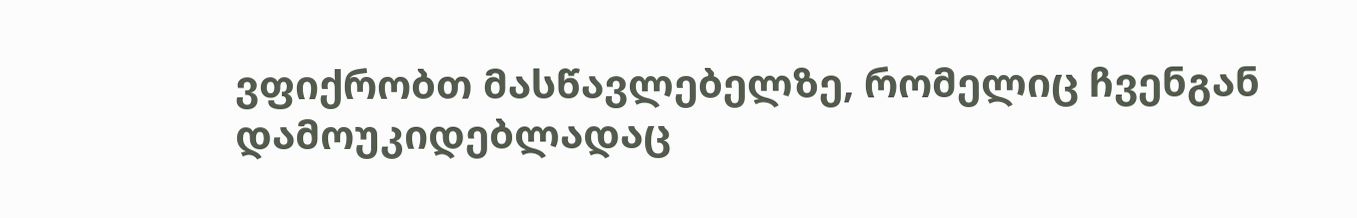ვფიქრობთ მასწავლებელზე, რომელიც ჩვენგან დამოუკიდებლადაც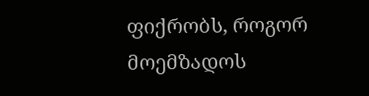ფიქრობს, როგორ მოემზადოს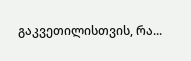გაკვეთილისთვის, რა...